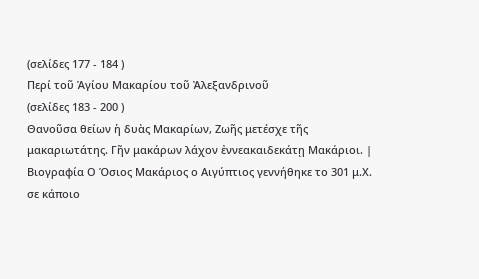(σελίδες 177 - 184 )
Περί τοῦ Ἁγίου Μακαρίου τοῦ Ἀλεξανδρινοῦ
(σελίδες 183 - 200 )
Θανοῦσα θείων ἡ δυὰς Μακαρίων, Ζωῆς μετέσχε τῆς μακαριωτάτης. Γῆν μακάρων λάχον ἐννεακαιδεκάτῃ Μακάριοι. |
Βιογραφία Ο Όσιος Μακάριος ο Αιγύπτιος γεννήθηκε το 301 μ.Χ. σε κάποιο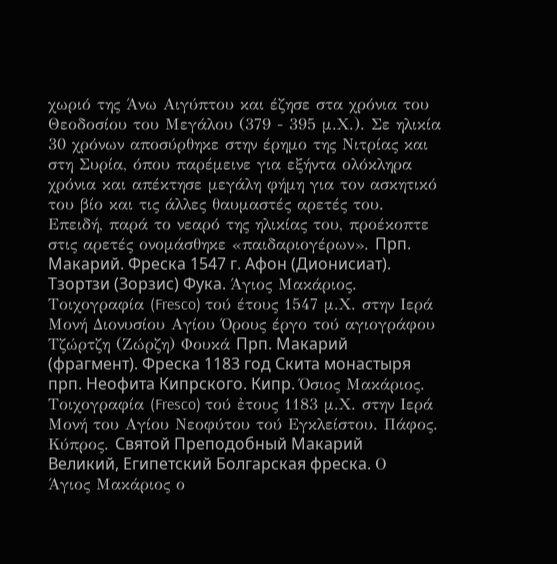χωριό της Άνω Αιγύπτου και έζησε στα χρόνια του Θεοδοσίου του Μεγάλου (379 - 395 μ.Χ.). Σε ηλικία 30 χρόνων αποσύρθηκε στην έρημο της Νιτρίας και στη Συρία, όπου παρέμεινε για εξήντα ολόκληρα χρόνια και απέκτησε μεγάλη φήμη για τον ασκητικό του βίο και τις άλλες θαυμαστές αρετές του. Επειδή, παρά το νεαρό της ηλικίας του, προέκοπτε στις αρετές ονομάσθηκε «παιδαριογέρων». Прп. Макарий. Фреска 1547 г. Афон (Дионисиат). Тзортзи (Зорзис) Фука. Άγιος Μακάριος. Τοιχογραφία (Fresco) τού έτους 1547 μ.Χ. στην Ιερά Μονή Διονυσίου Αγίου Όρους έργο τού αγιογράφου Τζώρτζη (Ζώρζη) Φουκά Прп. Макарий (фрагмент). Фреска 1183 год Скита монастыря прп. Неофита Кипрского. Кипр. Όσιος Μακάριος. Τοιχογραφία (Fresco) τού ἐτους 1183 μ.Χ. στην Ιερά Μονή του Αγίου Νεοφύτου τού Εγκλείστου. Πάφος. Κύπρος. Святой Преподобный Макарий Великий, Египетский Болгарская фреска. Ο Άγιος Μακάριος ο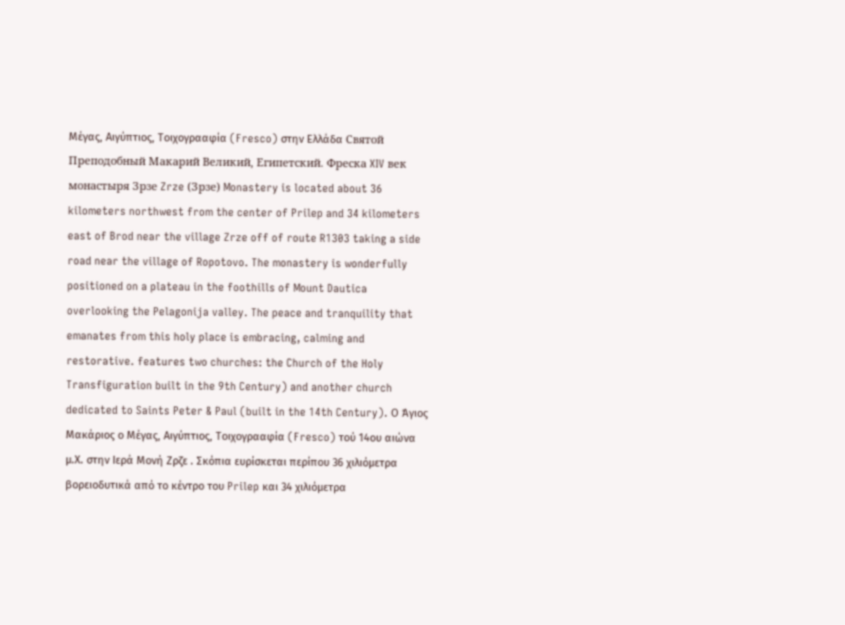Μέγας, Αιγύπτιος, Τοιχογρααφία (Fresco) στην Ελλάδα Святой Преподобный Макарий Великий, Египетский. Фреска XIV век монастыря Зрзе Zrze (Зрзе) Monastery is located about 36 kilometers northwest from the center of Prilep and 34 kilometers east of Brod near the village Zrze off of route R1303 taking a side road near the village of Ropotovo. The monastery is wonderfully positioned on a plateau in the foothills of Mount Dautica overlooking the Pelagonija valley. The peace and tranquility that emanates from this holy place is embracing, calming and restorative. features two churches: the Church of the Holy Transfiguration built in the 9th Century) and another church dedicated to Saints Peter & Paul (built in the 14th Century). Ο Άγιος Μακάριος ο Μέγας, Αιγύπτιος, Τοιχογρααφία (Fresco) τού 14ου αιώνα μ.Χ. στην Ιερά Μονή Zρζε . Σκόπια ευρίσκεται περίπου 36 χιλιόμετρα βορειοδυτικά από το κέντρο του Prilep και 34 χιλιόμετρα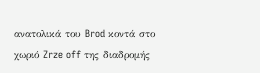ανατολικά του Brod κοντά στο χωριό Zrze off της διαδρομής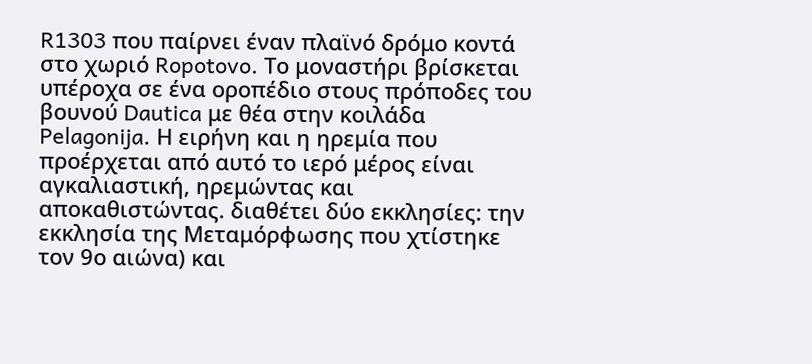R1303 που παίρνει έναν πλαϊνό δρόμο κοντά στο χωριό Ropotovo. Το μοναστήρι βρίσκεται υπέροχα σε ένα οροπέδιο στους πρόποδες του βουνού Dautica με θέα στην κοιλάδα Pelagonija. Η ειρήνη και η ηρεμία που προέρχεται από αυτό το ιερό μέρος είναι αγκαλιαστική, ηρεμώντας και αποκαθιστώντας. διαθέτει δύο εκκλησίες: την εκκλησία της Μεταμόρφωσης που χτίστηκε τον 9ο αιώνα) και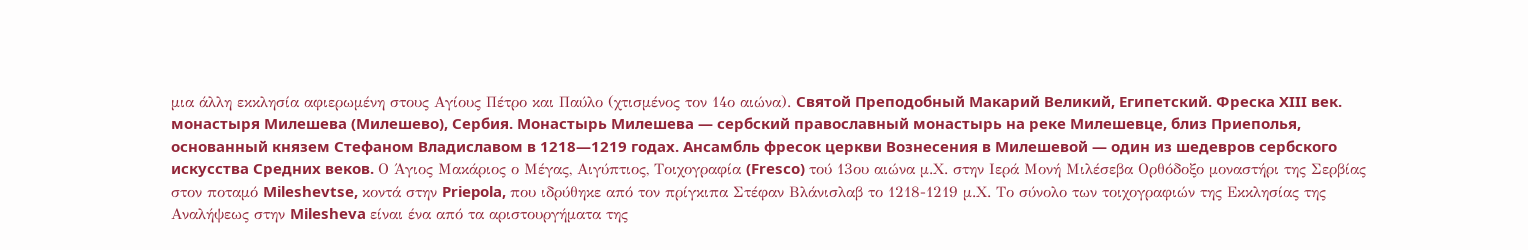μια άλλη εκκλησία αφιερωμένη στους Αγίους Πέτρο και Παύλο (χτισμένος τον 14ο αιώνα). Святой Преподобный Макарий Великий, Египетский. Фреска XIII век. монастыря Милешева (Милешево), Сербия. Монастырь Милешева — сербский православный монастырь на реке Милешевце, близ Приеполья, основанный князем Стефаном Владиславом в 1218—1219 годах. Ансамбль фресок церкви Вознесения в Милешевой — один из шедевров сербского искусства Средних веков. Ο Άγιος Μακάριος ο Μέγας, Αιγύπτιος, Τοιχογραφία (Fresco) τού 13ου αιώνα μ.Χ. στην Ιερά Μονή Μιλέσεβα Ορθόδοξο μοναστήρι της Σερβίας στον ποταμό Mileshevtse, κοντά στην Priepola, που ιδρύθηκε από τον πρίγκιπα Στέφαν Βλάνισλαβ το 1218-1219 μ.Χ. Το σύνολο των τοιχογραφιών της Εκκλησίας της Αναλήψεως στην Milesheva είναι ένα από τα αριστουργήματα της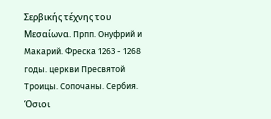Σερβικής τέχνης του Μεσαίωνα. Прпп. Онуфрий и Макарий. Фреска 1263 - 1268 годы. церкви Пресвятой Троицы. Сопочаны. Сербия. Όσιοι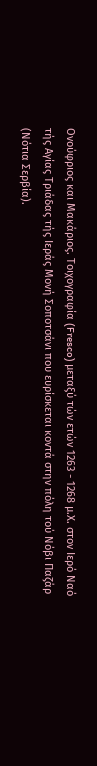Ονούφριος και Μακάριος. Τοιχογραφία (Fresco) μεταξύ τών ετών 1263 - 1268 μ.Χ. στον Ιερό Ναό τής Αγίας Τριάδας τής Ιεράς Μονή Σοποτσάνι που ευρίσκεται κοντά στην πόλη τού Νόβι Παζάρ (Νότια Σερβία).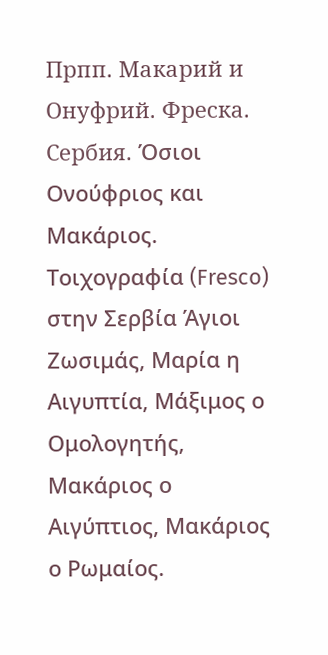Прпп. Макарий и Онуфрий. Фреска. Сербия. Όσιοι Ονούφριος και Μακάριος. Τοιχογραφία (Fresco) στην Σερβία Άγιοι Ζωσιμάς, Μαρία η Αιγυπτία, Μάξιμος ο Ομολογητής, Μακάριος ο Αιγύπτιος, Μακάριος ο Ρωμαίος.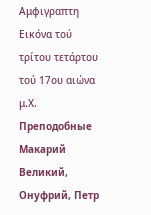Αμφιγραπτη Εικόνα τού τρίτου τετάρτου τού 17ου αιώνα μ.Χ. Преподобные Макарий Великий, Онуфрий, Петр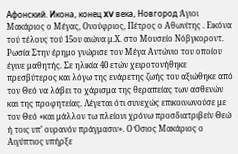Афонский. Икона, конец XV века, Новгород Άγιοι Μακάριος ο Μέγας, Ονούφριος, Πέτρος ο Αθωνίτης . Εικόνα τού τέλους τού 15ου αιώνα μ.Χ. στο Μουσείο Νόβγκοροντ. Ρωσία Στην έρημο γνώρισε τον Μέγα Αντώνιο του οποίου έγινε μαθητής. Σε ηλικία 40 ετών χειροτονήθηκε πρεσβύτερος και λόγω της ενάρετης ζωής του αξιώθηκε από τον Θεό να λάβει το χάρισμα της θεραπείας των ασθενών και της προφητείας. Λέγεται ότι συνεχώς επικοινωνούσε με τον Θεό «και μάλλον τω πλείονι χρόνω προσδιατριβείν Θεώ ή τοις υπ’ ουρανόν πράγμασιν». Ο Όσιος Μακάριος ο Αιγύπτιος υπήρξε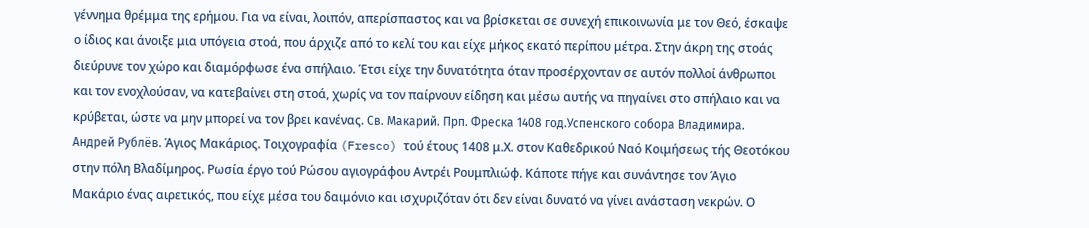γέννημα θρέμμα της ερήμου. Για να είναι, λοιπόν, απερίσπαστος και να βρίσκεται σε συνεχή επικοινωνία με τον Θεό, έσκαψε ο ίδιος και άνοιξε μια υπόγεια στοά, που άρχιζε από το κελί του και είχε μήκος εκατό περίπου μέτρα. Στην άκρη της στοάς διεύρυνε τον χώρο και διαμόρφωσε ένα σπήλαιο. Έτσι είχε την δυνατότητα όταν προσέρχονταν σε αυτόν πολλοί άνθρωποι και τον ενοχλούσαν, να κατεβαίνει στη στοά, χωρίς να τον παίρνουν είδηση και μέσω αυτής να πηγαίνει στο σπήλαιο και να κρύβεται, ώστε να μην μπορεί να τον βρει κανένας. Св. Макарий. Прп. Фреска 1408 год.Успенского собора Владимира. Андрей Рублёв. Άγιος Μακάριος. Τοιχογραφία (Fresco) τού έτους 1408 μ.Χ. στον Καθεδρικού Ναό Κοιμήσεως τής Θεοτόκου στην πόλη Βλαδίμηρος. Ρωσία έργο τού Ρώσου αγιογράφου Αντρέι Ρουμπλιώφ. Κάποτε πήγε και συνάντησε τον Άγιο Μακάριο ένας αιρετικός, που είχε μέσα του δαιμόνιο και ισχυριζόταν ότι δεν είναι δυνατό να γίνει ανάσταση νεκρών. Ο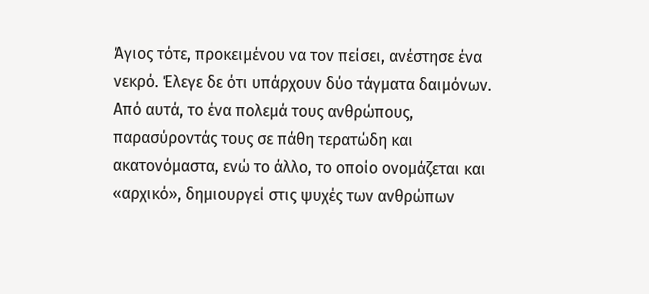Άγιος τότε, προκειμένου να τον πείσει, ανέστησε ένα νεκρό. Έλεγε δε ότι υπάρχουν δύο τάγματα δαιμόνων. Από αυτά, το ένα πολεμά τους ανθρώπους, παρασύροντάς τους σε πάθη τερατώδη και ακατονόμαστα, ενώ το άλλο, το οποίο ονομάζεται και «αρχικό», δημιουργεί στις ψυχές των ανθρώπων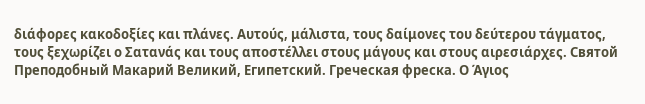διάφορες κακοδοξίες και πλάνες. Αυτούς, μάλιστα, τους δαίμονες του δεύτερου τάγματος, τους ξεχωρίζει ο Σατανάς και τους αποστέλλει στους μάγους και στους αιρεσιάρχες. Святой Преподобный Макарий Великий, Египетский. Греческая фреска. Ο Άγιος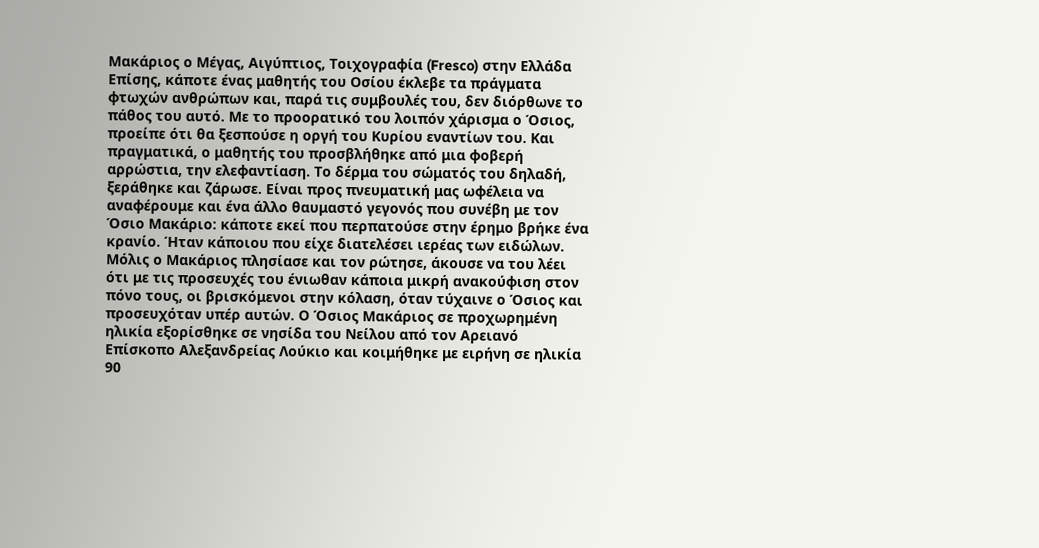Μακάριος ο Μέγας, Αιγύπτιος, Τοιχογραφία (Fresco) στην Ελλάδα Επίσης, κάποτε ένας μαθητής του Οσίου έκλεβε τα πράγματα φτωχών ανθρώπων και, παρά τις συμβουλές του, δεν διόρθωνε το πάθος του αυτό. Με το προορατικό του λοιπόν χάρισμα ο Όσιος, προείπε ότι θα ξεσπούσε η οργή του Κυρίου εναντίων του. Και πραγματικά, ο μαθητής του προσβλήθηκε από μια φοβερή αρρώστια, την ελεφαντίαση. Το δέρμα του σώματός του δηλαδή, ξεράθηκε και ζάρωσε. Είναι προς πνευματική μας ωφέλεια να αναφέρουμε και ένα άλλο θαυμαστό γεγονός που συνέβη με τον Όσιο Μακάριο: κάποτε εκεί που περπατούσε στην έρημο βρήκε ένα κρανίο. Ήταν κάποιου που είχε διατελέσει ιερέας των ειδώλων. Μόλις ο Μακάριος πλησίασε και τον ρώτησε, άκουσε να του λέει ότι με τις προσευχές του ένιωθαν κάποια μικρή ανακούφιση στον πόνο τους, οι βρισκόμενοι στην κόλαση, όταν τύχαινε ο Όσιος και προσευχόταν υπέρ αυτών. Ο Όσιος Μακάριος σε προχωρημένη ηλικία εξορίσθηκε σε νησίδα του Νείλου από τον Αρειανό Επίσκοπο Αλεξανδρείας Λούκιο και κοιμήθηκε με ειρήνη σε ηλικία 90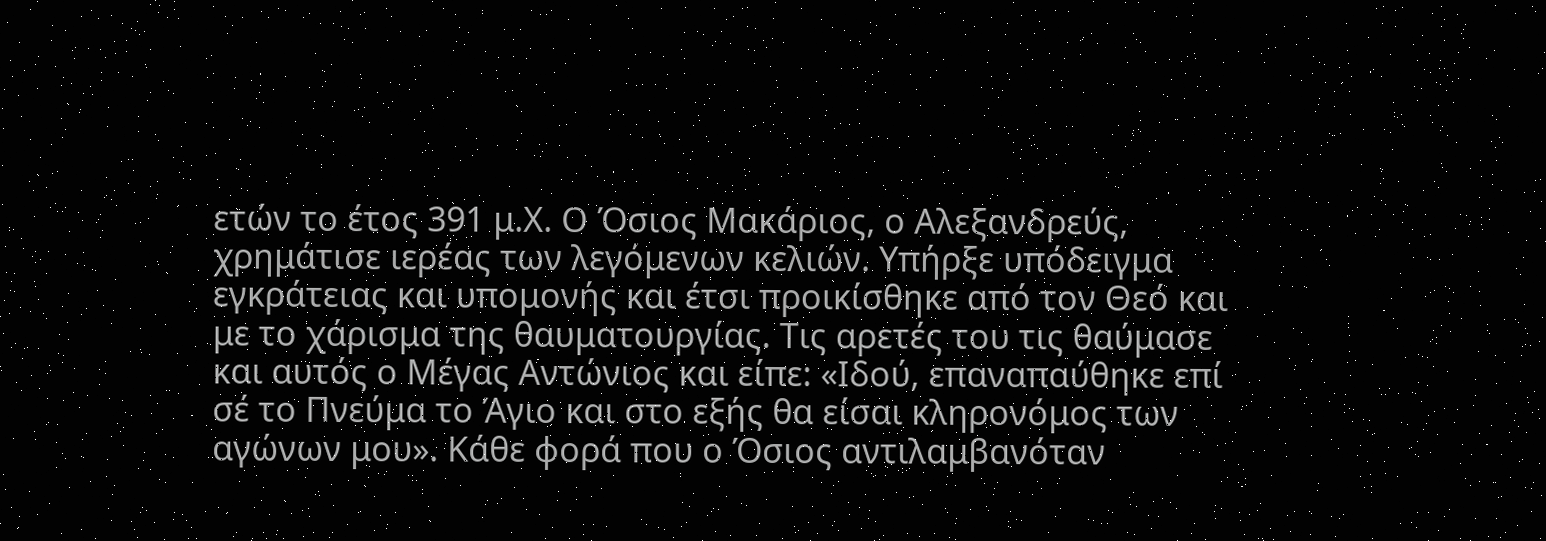ετών το έτος 391 μ.Χ. Ο Όσιος Μακάριος, ο Αλεξανδρεύς, χρημάτισε ιερέας των λεγόμενων κελιών. Υπήρξε υπόδειγμα εγκράτειας και υπομονής και έτσι προικίσθηκε από τον Θεό και με το χάρισμα της θαυματουργίας. Τις αρετές του τις θαύμασε και αυτός ο Μέγας Αντώνιος και είπε: «Ιδού, επαναπαύθηκε επί σέ το Πνεύμα το Άγιο και στο εξής θα είσαι κληρονόμος των αγώνων μου». Κάθε φορά που ο Όσιος αντιλαμβανόταν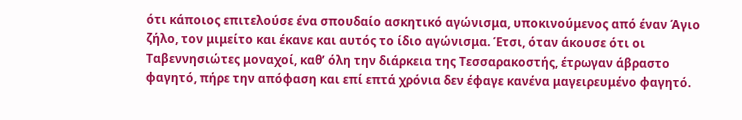ότι κάποιος επιτελούσε ένα σπουδαίο ασκητικό αγώνισμα, υποκινούμενος από έναν Άγιο ζήλο, τον μιμείτο και έκανε και αυτός το ίδιο αγώνισμα. Έτσι, όταν άκουσε ότι οι Ταβεννησιώτες μοναχοί, καθ’ όλη την διάρκεια της Τεσσαρακοστής, έτρωγαν άβραστο φαγητό, πήρε την απόφαση και επί επτά χρόνια δεν έφαγε κανένα μαγειρευμένο φαγητό.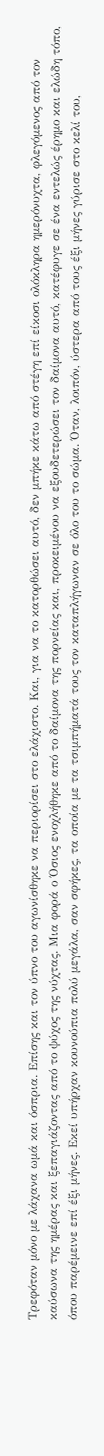Τρεφόταν μόνο με λάχανα ωμά και όσπρια. Επίσης και τον ύπνο του αγωνίσθηκε να περιορίσει στο ελάχιστο. Και, για να το κατορθώσει αυτό, δεν μπήκε κάτω από στέγη επί είκοσι ολόκληρα ημερόνυχτα, φλεγόμενος από τον καύσωνα της ημέρας και ξεπαγιάζοντας από το ψύχος της νύχτας. Μια φορά ο Όσιος ενοχλήθηκε από το δαίμονα της πορνείας και, προκειμένου να εξουδετερώσει τον δαίμονα αυτό, κατέφυγε σε ένα εντελώς έρημο και ελώδη τόπο, όπου παρέμεινε επί έξι μήνες. Εκεί υπήρχαν κουνούπια πολύ μεγάλα, σαν σφήκες, τα οποία με τα τσιμπήματά τους τον καταπλήγωναν σε όλο του το σώμα. Όταν, λοιπόν, ύστερα από τους έξι μήνες γύρισε στο κελί του,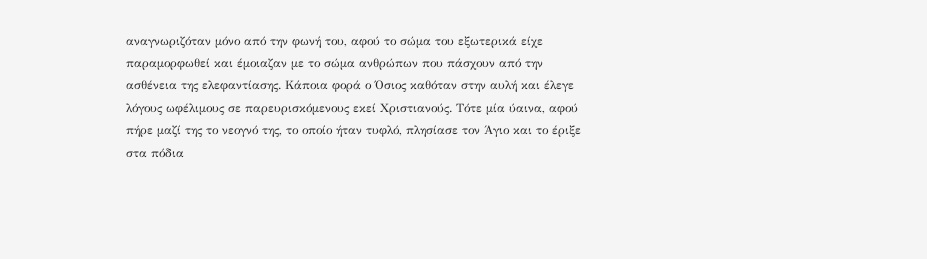αναγνωριζόταν μόνο από την φωνή του, αφού το σώμα του εξωτερικά είχε παραμορφωθεί και έμοιαζαν με το σώμα ανθρώπων που πάσχουν από την ασθένεια της ελεφαντίασης. Κάποια φορά ο Όσιος καθόταν στην αυλή και έλεγε λόγους ωφέλιμους σε παρευρισκόμενους εκεί Χριστιανούς. Τότε μία ύαινα, αφού πήρε μαζί της το νεογνό της, το οποίο ήταν τυφλό, πλησίασε τον Άγιο και το έριξε στα πόδια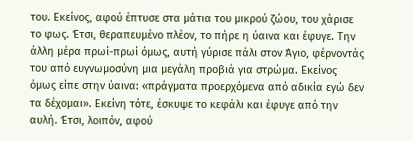του. Εκείνος, αφού έπτυσε στα μάτια του μικρού ζώου, του χάρισε το φως. Έτσι, θεραπευμένο πλέον, το πήρε η ύαινα και έφυγε. Την άλλη μέρα πρωί-πρωί όμως, αυτή γύρισε πάλι στον Άγιο, φέρνοντάς του από ευγνωμοσύνη μια μεγάλη προβιά για στρώμα. Εκείνος όμως είπε στην ύαινα: «πράγματα προερχόμενα από αδικία εγώ δεν τα δέχομαι». Εκείνη τότε, έσκυψε το κεφάλι και έφυγε από την αυλή. Έτσι, λοιπόν, αφού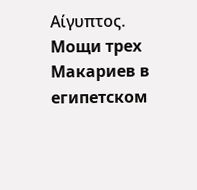Αίγυπτος. Мощи трех Макариев в египетском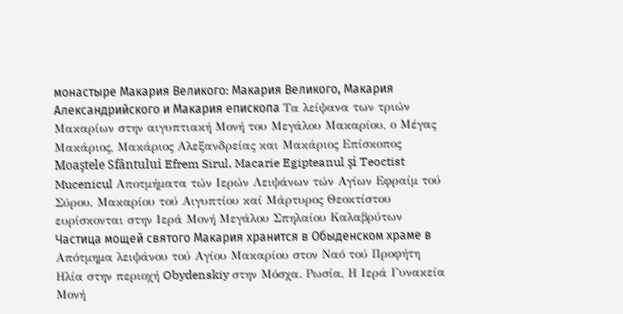монастыре Макария Великого: Макария Великого, Макария Александрийского и Макария епископа Τα λείψανα των τριών Μακαρίων στην αιγυπτιακή Μονή του Μεγάλου Μακαρίου, ο Μέγας Μακάριος, Μακάριος Αλεξανδρείας και Μακάριος Επίσκοπος Moaştele Sfântului Efrem Sirul, Macarie Egipteanul şi Teoctist Mucenicul Αποτμήματα τών Ιερών Λειψάνων τών Αγίων Εφραίμ τού Σύρου, Μακαρίου τού Αιγυπτίου καί Μάρτυρος Θεοκτίστου ευρίσκονται στην Ιερά Μονή Μεγάλου Σπηλαίου Καλαβρύτων Частица мощей святого Макария хранится в Обыденском храме в Απότμημα λειψάνου τού Αγίου Μακαρίου στον Ναό τού Προφήτη Ηλία στην περιοχή Obydenskiy στην Μόσχα. Ρωσία, Η Ιερά Γυνακεία Μονή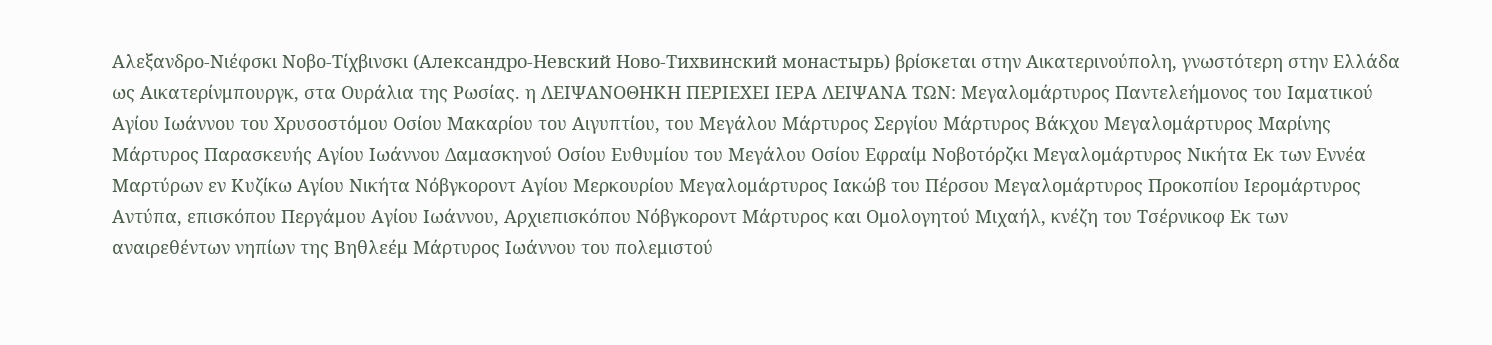Αλεξανδρο-Νιέφσκι Νοβο-Τίχβινσκι (Александро-Невский Ново-Тихвинский монастырь) βρίσκεται στην Αικατερινούπολη, γνωστότερη στην Ελλάδα ως Αικατερίνμπουργκ, στα Ουράλια της Ρωσίας. η ΛΕΙΨΑΝΟΘΗΚΗ ΠΕΡΙΕΧΕΙ ΙΕΡΑ ΛΕΙΨΑΝΑ ΤΩΝ: Μεγαλομάρτυρος Παντελεήμονος του Ιαματικού Αγίου Ιωάννου του Χρυσοστόμου Οσίου Μακαρίου του Αιγυπτίου, του Μεγάλου Μάρτυρος Σεργίου Μάρτυρος Βάκχου Μεγαλομάρτυρος Μαρίνης Μάρτυρος Παρασκευής Αγίου Ιωάννου Δαμασκηνού Οσίου Ευθυμίου του Μεγάλου Οσίου Εφραίμ Νοβοτόρζκι Μεγαλομάρτυρος Νικήτα Εκ των Εννέα Μαρτύρων εν Κυζίκω Αγίου Νικήτα Νόβγκοροντ Αγίου Μερκουρίου Μεγαλομάρτυρος Ιακώβ του Πέρσου Μεγαλομάρτυρος Προκοπίου Ιερομάρτυρος Αντύπα, επισκόπου Περγάμου Αγίου Ιωάννου, Αρχιεπισκόπου Νόβγκοροντ Μάρτυρος και Ομολογητού Μιχαήλ, κνέζη του Τσέρνικοφ Εκ των αναιρεθέντων νηπίων της Βηθλεέμ Μάρτυρος Ιωάννου του πολεμιστού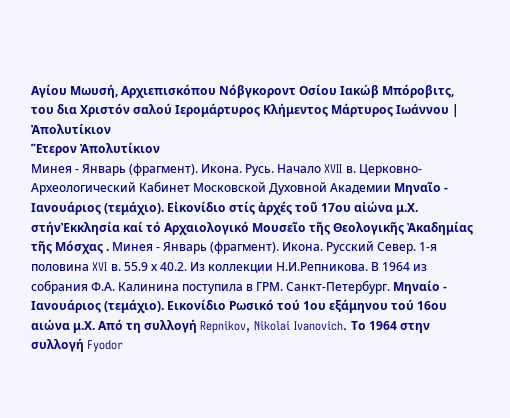Αγίου Μωυσή, Αρχιεπισκόπου Νόβγκοροντ Οσίου Ιακώβ Μπόροβιτς, του δια Χριστόν σαλού Ιερομάρτυρος Κλήμεντος Μάρτυρος Ιωάννου |
Ἀπολυτίκιον
Ἕτερον Ἀπολυτίκιον
Минея - Январь (фрагмент). Икона. Русь. Начало XVII в. Церковно-Археологический Кабинет Московской Духовной Академии Μηναῖο - Ιανουάριος (τεμάχιο). Εἰκονίδιο στίς ἀρχές τοῦ 17ου αἰώνα μ.Χ. στήνἘκκλησία καί τό Αρχαιολογικό Μουσεῖο τῆς Θεολογικῆς Ἀκαδημίας τῆς Μόσχας . Минея - Январь (фрагмент). Икона. Русский Север. 1-я половина XVI в. 55.9 х 40.2. Из коллекции Н.И.Репникова. В 1964 из собрания Ф.А. Калинина поступила в ГРМ. Санкт-Петербург. Μηναίο - Ιανουάριος (τεμάχιο). Εικονίδιο Ρωσικό τού 1ου εξάμηνου τού 16ου αιώνα μ.Χ. Από τη συλλογή Repnikov, Nikolai Ivanovich. Το 1964 στην συλλογή Fyodor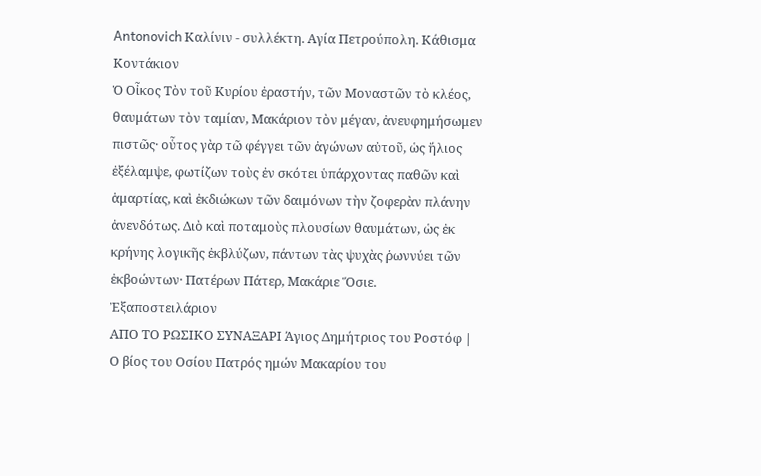Antonovich Καλίνιν - συλλέκτη. Αγία Πετρούπολη. Κάθισμα
Κοντάκιον
Ὁ Οἶκος Τὸν τοῦ Κυρίου ἐραστήν, τῶν Μοναστῶν τὸ κλέος, θαυμάτων τὸν ταμίαν, Μακάριον τὸν μέγαν, ἀνευφημήσωμεν πιστῶς· οὗτος γὰρ τῶ φέγγει τῶν ἀγώνων αὐτοῦ, ὡς ἥλιος ἐξέλαμψε, φωτίζων τοὺς ἐν σκότει ὑπάρχοντας παθῶν καὶ ἁμαρτίας, καὶ ἐκδιώκων τῶν δαιμόνων τὴν ζοφερὰν πλάνην ἀνενδότως. Διὸ καὶ ποταμοὺς πλουσίων θαυμάτων, ὡς ἐκ κρήνης λογικῆς ἐκβλύζων, πάντων τὰς ψυχὰς ῥωννύει τῶν ἐκβοώντων· Πατέρων Πάτερ, Μακάριε Ὅσιε.
Ἐξαποστειλάριον
ΑΠΟ ΤΟ ΡΩΣΙΚΟ ΣΥΝΑΞΑΡΙ Άγιος Δημήτριος του Ροστόφ |
Ο βίος του Οσίου Πατρός ημών Μακαρίου του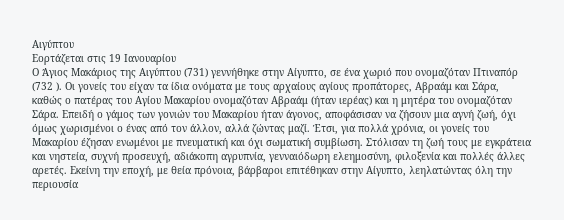Αιγύπτου
Εορτάζεται στις 19 Ιανουαρίου
Ο Άγιος Μακάριος της Αιγύπτου (731) γεννήθηκε στην Αίγυπτο, σε ένα χωριό που ονομαζόταν Πτιναπόρ (732 ). Οι γονείς του είχαν τα ίδια ονόματα με τους αρχαίους αγίους προπάτορες, Αβραάμ και Σάρα, καθώς ο πατέρας του Αγίου Μακαρίου ονομαζόταν Αβραάμ (ήταν ιερέας) και η μητέρα του ονομαζόταν Σάρα. Επειδή ο γάμος των γονιών του Μακαρίου ήταν άγονος, αποφάσισαν να ζήσουν μια αγνή ζωή, όχι όμως χωρισμένοι ο ένας από τον άλλον, αλλά ζώντας μαζί. Έτσι, για πολλά χρόνια, οι γονείς του Μακαρίου έζησαν ενωμένοι με πνευματική και όχι σωματική συμβίωση. Στόλισαν τη ζωή τους με εγκράτεια και νηστεία, συχνή προσευχή, αδιάκοπη αγρυπνία, γενναιόδωρη ελεημοσύνη, φιλοξενία και πολλές άλλες αρετές. Εκείνη την εποχή, με θεία πρόνοια, βάρβαροι επιτέθηκαν στην Αίγυπτο, λεηλατώντας όλη την περιουσία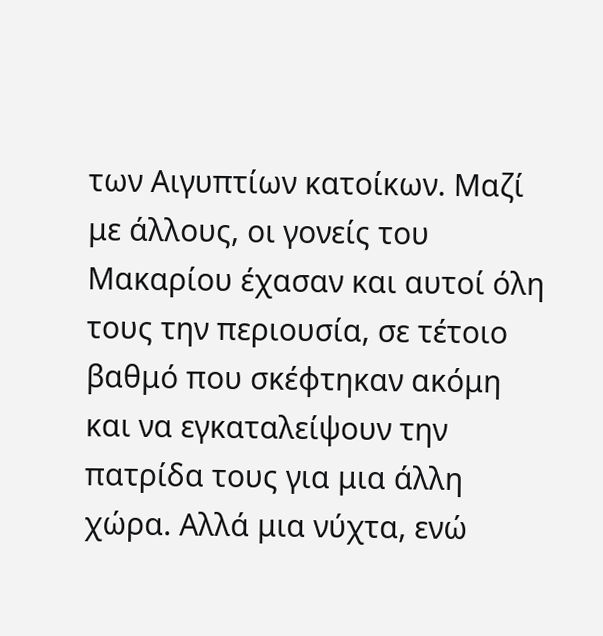των Αιγυπτίων κατοίκων. Μαζί με άλλους, οι γονείς του Μακαρίου έχασαν και αυτοί όλη τους την περιουσία, σε τέτοιο βαθμό που σκέφτηκαν ακόμη και να εγκαταλείψουν την πατρίδα τους για μια άλλη χώρα. Αλλά μια νύχτα, ενώ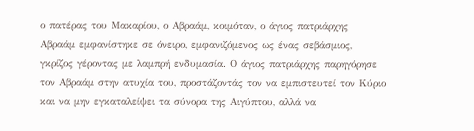ο πατέρας του Μακαρίου, ο Αβραάμ, κοιμόταν, ο άγιος πατριάρχης Αβραάμ εμφανίστηκε σε όνειρο, εμφανιζόμενος ως ένας σεβάσμιος, γκρίζος γέροντας με λαμπρή ενδυμασία. Ο άγιος πατριάρχης παρηγόρησε τον Αβραάμ στην ατυχία του, προστάζοντάς τον να εμπιστευτεί τον Κύριο και να μην εγκαταλείψει τα σύνορα της Αιγύπτου, αλλά να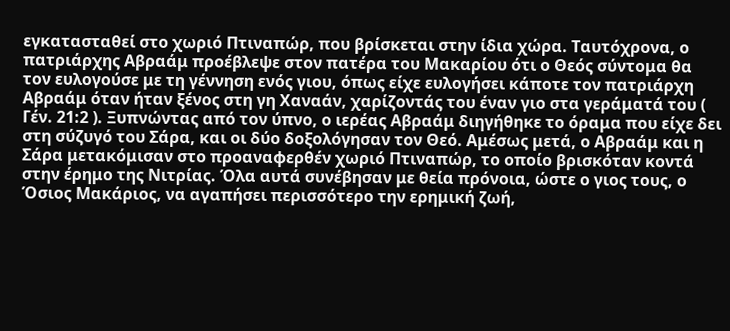εγκατασταθεί στο χωριό Πτιναπώρ, που βρίσκεται στην ίδια χώρα. Ταυτόχρονα, ο πατριάρχης Αβραάμ προέβλεψε στον πατέρα του Μακαρίου ότι ο Θεός σύντομα θα τον ευλογούσε με τη γέννηση ενός γιου, όπως είχε ευλογήσει κάποτε τον πατριάρχη Αβραάμ όταν ήταν ξένος στη γη Χαναάν, χαρίζοντάς του έναν γιο στα γεράματά του ( Γέν. 21:2 ). Ξυπνώντας από τον ύπνο, ο ιερέας Αβραάμ διηγήθηκε το όραμα που είχε δει στη σύζυγό του Σάρα, και οι δύο δοξολόγησαν τον Θεό. Αμέσως μετά, ο Αβραάμ και η Σάρα μετακόμισαν στο προαναφερθέν χωριό Πτιναπώρ, το οποίο βρισκόταν κοντά στην έρημο της Νιτρίας. Όλα αυτά συνέβησαν με θεία πρόνοια, ώστε ο γιος τους, ο Όσιος Μακάριος, να αγαπήσει περισσότερο την ερημική ζωή,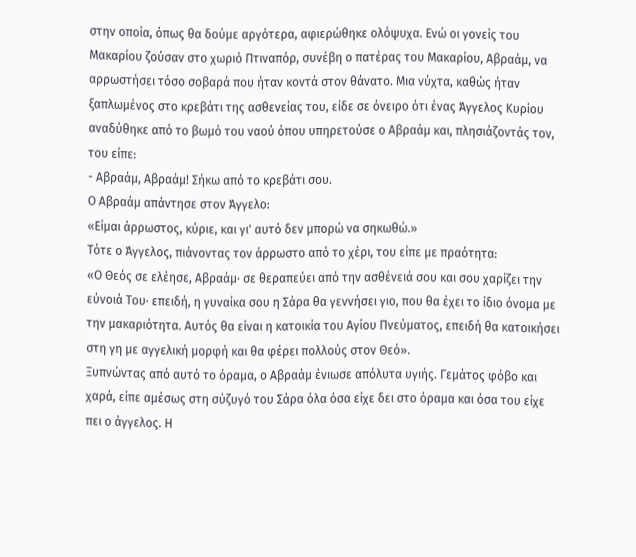στην οποία, όπως θα δούμε αργότερα, αφιερώθηκε ολόψυχα. Ενώ οι γονείς του Μακαρίου ζούσαν στο χωριό Πτιναπόρ, συνέβη ο πατέρας του Μακαρίου, Αβραάμ, να αρρωστήσει τόσο σοβαρά που ήταν κοντά στον θάνατο. Μια νύχτα, καθώς ήταν ξαπλωμένος στο κρεβάτι της ασθενείας του, είδε σε όνειρο ότι ένας Άγγελος Κυρίου αναδύθηκε από το βωμό του ναού όπου υπηρετούσε ο Αβραάμ και, πλησιάζοντάς τον, του είπε:
- Αβραάμ, Αβραάμ! Σήκω από το κρεβάτι σου.
Ο Αβραάμ απάντησε στον Άγγελο:
«Είμαι άρρωστος, κύριε, και γι' αυτό δεν μπορώ να σηκωθώ.»
Τότε ο Άγγελος, πιάνοντας τον άρρωστο από το χέρι, του είπε με πραότητα:
«Ο Θεός σε ελέησε, Αβραάμ· σε θεραπεύει από την ασθένειά σου και σου χαρίζει την εύνοιά Του· επειδή, η γυναίκα σου η Σάρα θα γεννήσει γιο, που θα έχει το ίδιο όνομα με την μακαριότητα. Αυτός θα είναι η κατοικία του Αγίου Πνεύματος, επειδή θα κατοικήσει στη γη με αγγελική μορφή και θα φέρει πολλούς στον Θεό».
Ξυπνώντας από αυτό το όραμα, ο Αβραάμ ένιωσε απόλυτα υγιής. Γεμάτος φόβο και χαρά, είπε αμέσως στη σύζυγό του Σάρα όλα όσα είχε δει στο όραμα και όσα του είχε πει ο άγγελος. Η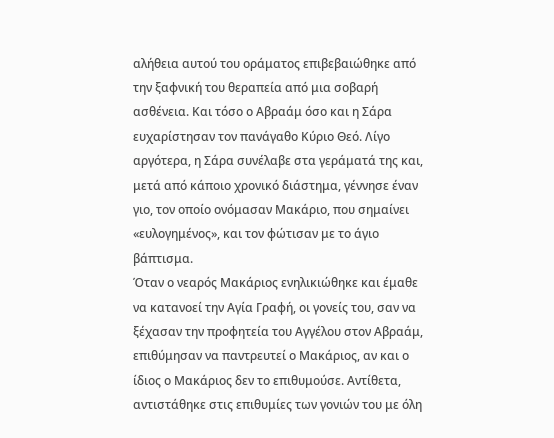αλήθεια αυτού του οράματος επιβεβαιώθηκε από την ξαφνική του θεραπεία από μια σοβαρή ασθένεια. Και τόσο ο Αβραάμ όσο και η Σάρα ευχαρίστησαν τον πανάγαθο Κύριο Θεό. Λίγο αργότερα, η Σάρα συνέλαβε στα γεράματά της και, μετά από κάποιο χρονικό διάστημα, γέννησε έναν γιο, τον οποίο ονόμασαν Μακάριο, που σημαίνει «ευλογημένος», και τον φώτισαν με το άγιο βάπτισμα.
Όταν ο νεαρός Μακάριος ενηλικιώθηκε και έμαθε να κατανοεί την Αγία Γραφή, οι γονείς του, σαν να ξέχασαν την προφητεία του Αγγέλου στον Αβραάμ, επιθύμησαν να παντρευτεί ο Μακάριος, αν και ο ίδιος ο Μακάριος δεν το επιθυμούσε. Αντίθετα, αντιστάθηκε στις επιθυμίες των γονιών του με όλη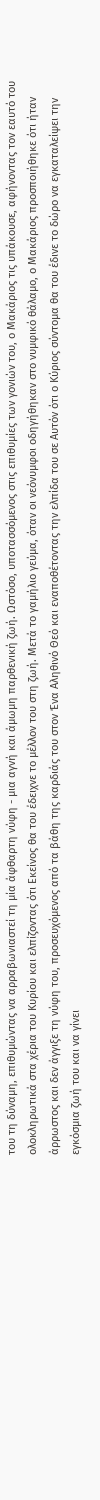του τη δύναμη, επιθυμώντας να αρραβωνιαστεί τη μία άφθαρτη νύφη - μια αγνή και άμωμη παρθενική ζωή. Ωστόσο, υποτασσόμενος στις επιθυμίες των γονιών του, ο Μακάριος τις υπάκουσε, αφήνοντας τον εαυτό του ολοκληρωτικά στα χέρια του Κυρίου και ελπίζοντας ότι Εκείνος θα του έδειχνε το μέλλον του στη ζωή. Μετά το γαμήλιο γεύμα, όταν οι νεόνυμφοι οδηγήθηκαν στο νυμφικό θάλαμο, ο Μακάριος προσποιήθηκε ότι ήταν άρρωστος και δεν άγγιξε τη νύφη του, προσευχόμενος από τα βάθη της καρδιάς του στον Ένα Αληθινό Θεό και εναποθέτοντας την ελπίδα του σε Αυτόν ότι ο Κύριος σύντομα θα του έδινε το δώρο να εγκαταλείψει την εγκόσμια ζωή του και να γίνει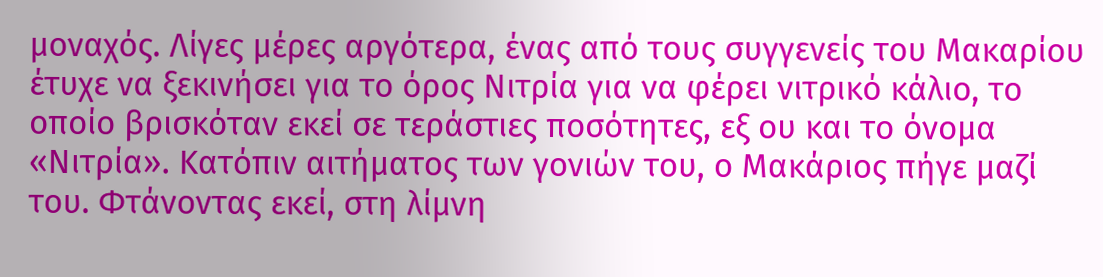μοναχός. Λίγες μέρες αργότερα, ένας από τους συγγενείς του Μακαρίου έτυχε να ξεκινήσει για το όρος Νιτρία για να φέρει νιτρικό κάλιο, το οποίο βρισκόταν εκεί σε τεράστιες ποσότητες, εξ ου και το όνομα «Νιτρία». Κατόπιν αιτήματος των γονιών του, ο Μακάριος πήγε μαζί του. Φτάνοντας εκεί, στη λίμνη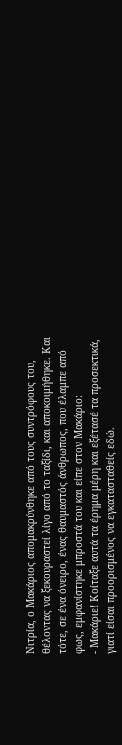Νιτρία, ο Μακάριος απομακρύνθηκε από τους συντρόφους του, θέλοντας να ξεκουραστεί λίγο από το ταξίδι, και αποκοιμήθηκε. Και τότε, σε ένα όνειρο, ένας θαυμαστός άνθρωπος, που έλαμπε από φως, εμφανίστηκε μπροστά του και είπε στον Μακάριο:
- Μακάριε! Κοίταξε αυτά τα έρημα μέρη και εξέτασέ τα προσεκτικά, γιατί είσαι προορισμένος να εγκατασταθείς εδώ.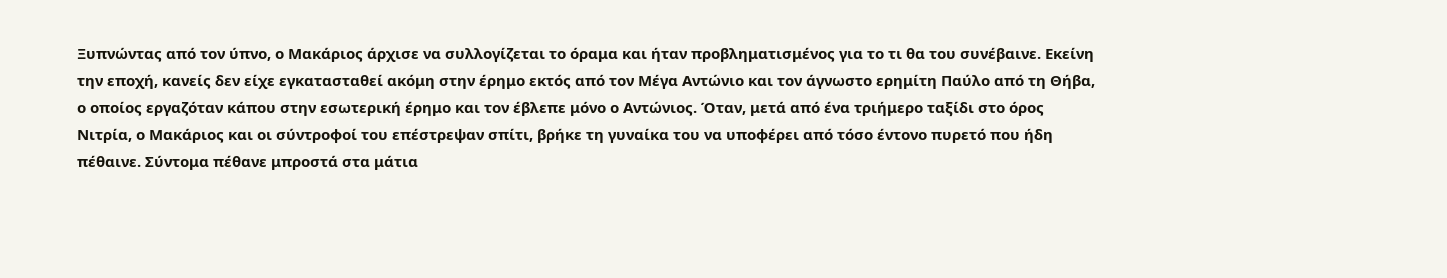Ξυπνώντας από τον ύπνο, ο Μακάριος άρχισε να συλλογίζεται το όραμα και ήταν προβληματισμένος για το τι θα του συνέβαινε. Εκείνη την εποχή, κανείς δεν είχε εγκατασταθεί ακόμη στην έρημο εκτός από τον Μέγα Αντώνιο και τον άγνωστο ερημίτη Παύλο από τη Θήβα, ο οποίος εργαζόταν κάπου στην εσωτερική έρημο και τον έβλεπε μόνο ο Αντώνιος. Όταν, μετά από ένα τριήμερο ταξίδι στο όρος Νιτρία, ο Μακάριος και οι σύντροφοί του επέστρεψαν σπίτι, βρήκε τη γυναίκα του να υποφέρει από τόσο έντονο πυρετό που ήδη πέθαινε. Σύντομα πέθανε μπροστά στα μάτια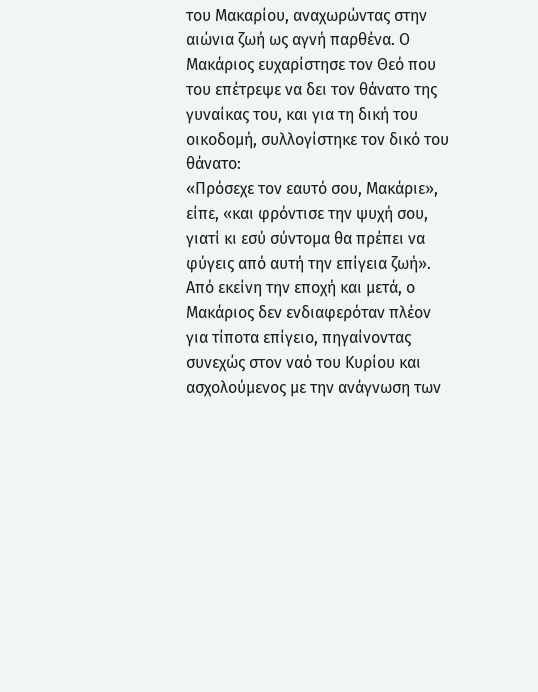του Μακαρίου, αναχωρώντας στην αιώνια ζωή ως αγνή παρθένα. Ο Μακάριος ευχαρίστησε τον Θεό που του επέτρεψε να δει τον θάνατο της γυναίκας του, και για τη δική του οικοδομή, συλλογίστηκε τον δικό του θάνατο:
«Πρόσεχε τον εαυτό σου, Μακάριε», είπε, «και φρόντισε την ψυχή σου, γιατί κι εσύ σύντομα θα πρέπει να φύγεις από αυτή την επίγεια ζωή».
Από εκείνη την εποχή και μετά, ο Μακάριος δεν ενδιαφερόταν πλέον για τίποτα επίγειο, πηγαίνοντας συνεχώς στον ναό του Κυρίου και ασχολούμενος με την ανάγνωση των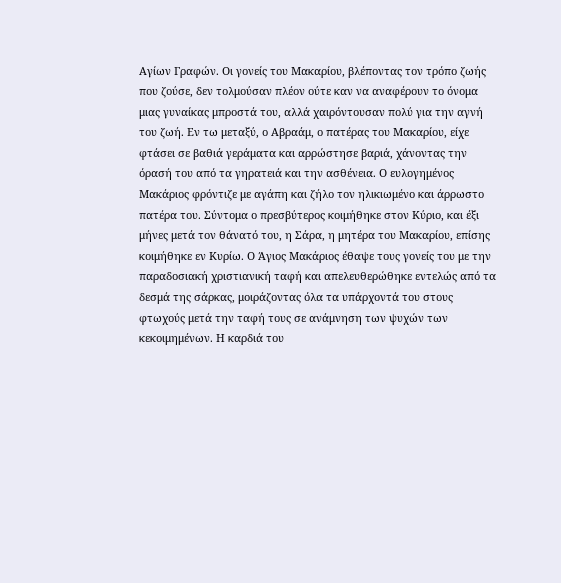Αγίων Γραφών. Οι γονείς του Μακαρίου, βλέποντας τον τρόπο ζωής που ζούσε, δεν τολμούσαν πλέον ούτε καν να αναφέρουν το όνομα μιας γυναίκας μπροστά του, αλλά χαιρόντουσαν πολύ για την αγνή του ζωή. Εν τω μεταξύ, ο Αβραάμ, ο πατέρας του Μακαρίου, είχε φτάσει σε βαθιά γεράματα και αρρώστησε βαριά, χάνοντας την όρασή του από τα γηρατειά και την ασθένεια. Ο ευλογημένος Μακάριος φρόντιζε με αγάπη και ζήλο τον ηλικιωμένο και άρρωστο πατέρα του. Σύντομα ο πρεσβύτερος κοιμήθηκε στον Κύριο, και έξι μήνες μετά τον θάνατό του, η Σάρα, η μητέρα του Μακαρίου, επίσης κοιμήθηκε εν Κυρίω. Ο Άγιος Μακάριος έθαψε τους γονείς του με την παραδοσιακή χριστιανική ταφή και απελευθερώθηκε εντελώς από τα δεσμά της σάρκας, μοιράζοντας όλα τα υπάρχοντά του στους φτωχούς μετά την ταφή τους σε ανάμνηση των ψυχών των κεκοιμημένων. Η καρδιά του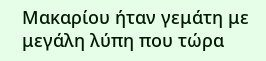Μακαρίου ήταν γεμάτη με μεγάλη λύπη που τώρα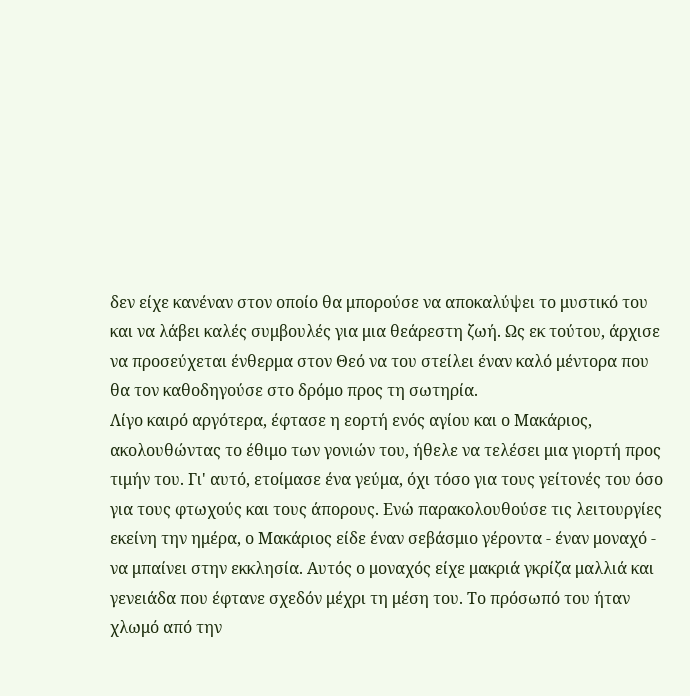δεν είχε κανέναν στον οποίο θα μπορούσε να αποκαλύψει το μυστικό του και να λάβει καλές συμβουλές για μια θεάρεστη ζωή. Ως εκ τούτου, άρχισε να προσεύχεται ένθερμα στον Θεό να του στείλει έναν καλό μέντορα που θα τον καθοδηγούσε στο δρόμο προς τη σωτηρία.
Λίγο καιρό αργότερα, έφτασε η εορτή ενός αγίου και ο Μακάριος, ακολουθώντας το έθιμο των γονιών του, ήθελε να τελέσει μια γιορτή προς τιμήν του. Γι' αυτό, ετοίμασε ένα γεύμα, όχι τόσο για τους γείτονές του όσο για τους φτωχούς και τους άπορους. Ενώ παρακολουθούσε τις λειτουργίες εκείνη την ημέρα, ο Μακάριος είδε έναν σεβάσμιο γέροντα - έναν μοναχό - να μπαίνει στην εκκλησία. Αυτός ο μοναχός είχε μακριά γκρίζα μαλλιά και γενειάδα που έφτανε σχεδόν μέχρι τη μέση του. Το πρόσωπό του ήταν χλωμό από την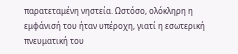παρατεταμένη νηστεία. Ωστόσο, ολόκληρη η εμφάνισή του ήταν υπέροχη, γιατί η εσωτερική πνευματική του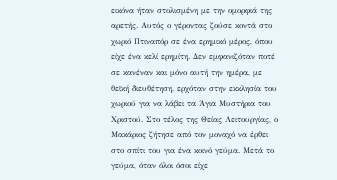εικόνα ήταν στολισμένη με την ομορφιά της αρετής. Αυτός ο γέροντας ζούσε κοντά στο χωριό Πτιναπόρ σε ένα ερημικό μέρος, όπου είχε ένα κελί ερημίτη. Δεν εμφανιζόταν ποτέ σε κανέναν και μόνο αυτή την ημέρα, με θεϊκή διευθέτηση, ερχόταν στην εκκλησία του χωριού για να λάβει τα Άγια Μυστήρια του Χριστού. Στο τέλος της Θείας Λειτουργίας, ο Μακάριος ζήτησε από τον μοναχό να έρθει στο σπίτι του για ένα κοινό γεύμα. Μετά το γεύμα, όταν όλοι όσοι είχε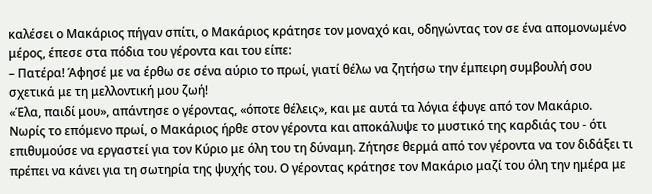καλέσει ο Μακάριος πήγαν σπίτι, ο Μακάριος κράτησε τον μοναχό και, οδηγώντας τον σε ένα απομονωμένο μέρος, έπεσε στα πόδια του γέροντα και του είπε:
– Πατέρα! Άφησέ με να έρθω σε σένα αύριο το πρωί, γιατί θέλω να ζητήσω την έμπειρη συμβουλή σου σχετικά με τη μελλοντική μου ζωή!
«Έλα, παιδί μου», απάντησε ο γέροντας, «όποτε θέλεις», και με αυτά τα λόγια έφυγε από τον Μακάριο.
Νωρίς το επόμενο πρωί, ο Μακάριος ήρθε στον γέροντα και αποκάλυψε το μυστικό της καρδιάς του - ότι επιθυμούσε να εργαστεί για τον Κύριο με όλη του τη δύναμη. Ζήτησε θερμά από τον γέροντα να τον διδάξει τι πρέπει να κάνει για τη σωτηρία της ψυχής του. Ο γέροντας κράτησε τον Μακάριο μαζί του όλη την ημέρα με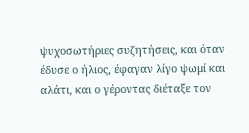ψυχοσωτήριες συζητήσεις, και όταν έδυσε ο ήλιος, έφαγαν λίγο ψωμί και αλάτι, και ο γέροντας διέταξε τον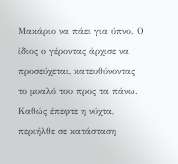Μακάριο να πάει για ύπνο. Ο ίδιος ο γέροντας άρχισε να προσεύχεται, κατευθύνοντας το μυαλό του προς τα πάνω. Καθώς έπεφτε η νύχτα, περιήλθε σε κατάσταση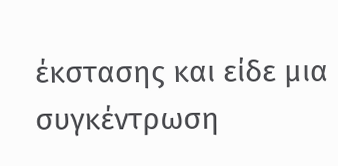έκστασης και είδε μια συγκέντρωση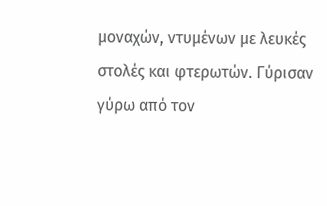μοναχών, ντυμένων με λευκές στολές και φτερωτών. Γύρισαν γύρω από τον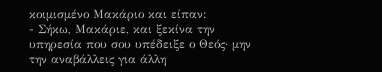κοιμισμένο Μακάριο και είπαν:
- Σήκω, Μακάριε, και ξεκίνα την υπηρεσία που σου υπέδειξε ο Θεός· μην την αναβάλλεις για άλλη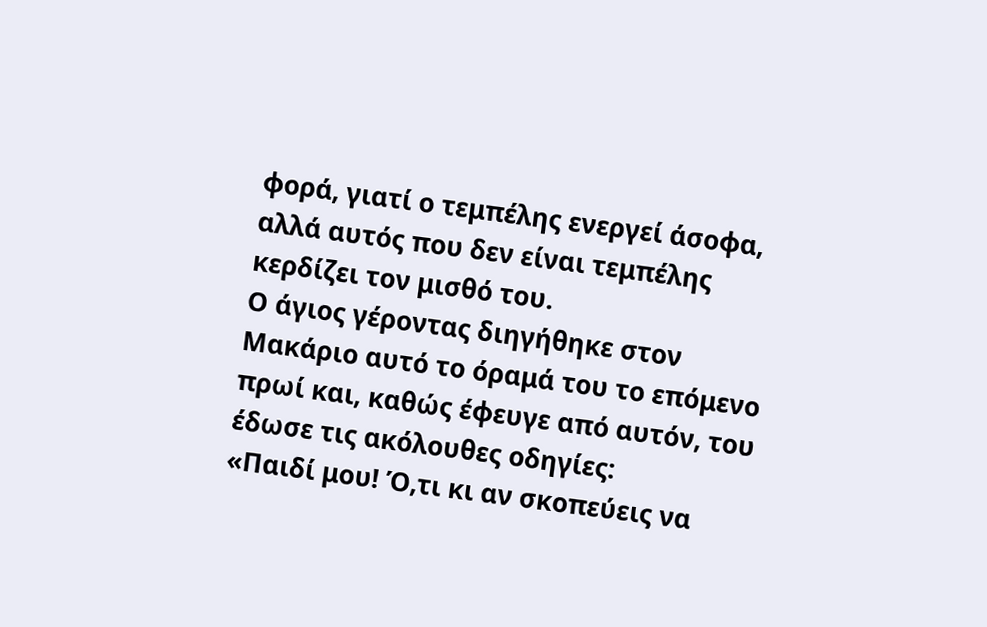φορά, γιατί ο τεμπέλης ενεργεί άσοφα, αλλά αυτός που δεν είναι τεμπέλης κερδίζει τον μισθό του.
Ο άγιος γέροντας διηγήθηκε στον Μακάριο αυτό το όραμά του το επόμενο πρωί και, καθώς έφευγε από αυτόν, του έδωσε τις ακόλουθες οδηγίες:
«Παιδί μου! Ό,τι κι αν σκοπεύεις να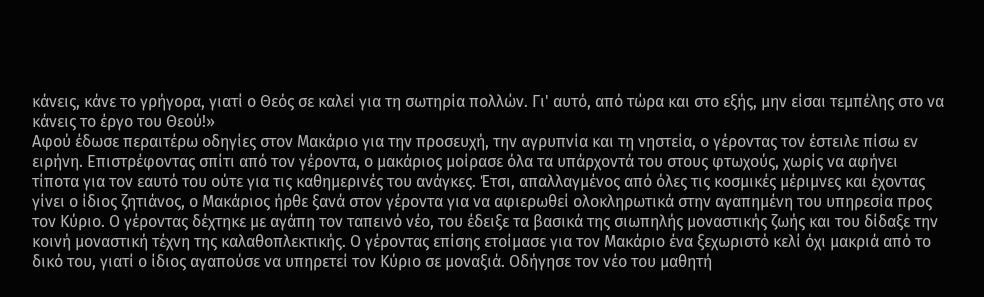κάνεις, κάνε το γρήγορα, γιατί ο Θεός σε καλεί για τη σωτηρία πολλών. Γι' αυτό, από τώρα και στο εξής, μην είσαι τεμπέλης στο να κάνεις το έργο του Θεού!»
Αφού έδωσε περαιτέρω οδηγίες στον Μακάριο για την προσευχή, την αγρυπνία και τη νηστεία, ο γέροντας τον έστειλε πίσω εν ειρήνη. Επιστρέφοντας σπίτι από τον γέροντα, ο μακάριος μοίρασε όλα τα υπάρχοντά του στους φτωχούς, χωρίς να αφήνει τίποτα για τον εαυτό του ούτε για τις καθημερινές του ανάγκες. Έτσι, απαλλαγμένος από όλες τις κοσμικές μέριμνες και έχοντας γίνει ο ίδιος ζητιάνος, ο Μακάριος ήρθε ξανά στον γέροντα για να αφιερωθεί ολοκληρωτικά στην αγαπημένη του υπηρεσία προς τον Κύριο. Ο γέροντας δέχτηκε με αγάπη τον ταπεινό νέο, του έδειξε τα βασικά της σιωπηλής μοναστικής ζωής και του δίδαξε την κοινή μοναστική τέχνη της καλαθοπλεκτικής. Ο γέροντας επίσης ετοίμασε για τον Μακάριο ένα ξεχωριστό κελί όχι μακριά από το δικό του, γιατί ο ίδιος αγαπούσε να υπηρετεί τον Κύριο σε μοναξιά. Οδήγησε τον νέο του μαθητή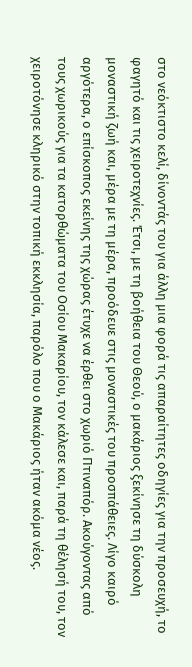στο νεόκτιστο κελί, δίνοντάς του για άλλη μια φορά τις απαραίτητες οδηγίες για την προσευχή, το φαγητό και τις χειροτεχνίες. Έτσι, με τη βοήθεια του Θεού, ο μακάριος ξεκίνησε τη δύσκολη μοναστική ζωή και, μέρα με τη μέρα, προόδευε στις μοναστικές του προσπάθειες. Λίγο καιρό αργότερα, ο επίσκοπος εκείνης της χώρας έτυχε να έρθει στο χωριό Πτιναπόρ. Ακούγοντας από τους χωρικούς για τα κατορθώματα του Οσίου Μακαρίου, τον κάλεσε και, παρά τη θέλησή του, τον χειροτόνησε κληρικό στην τοπική εκκλησία, παρόλο που ο Μακάριος ήταν ακόμα νέος.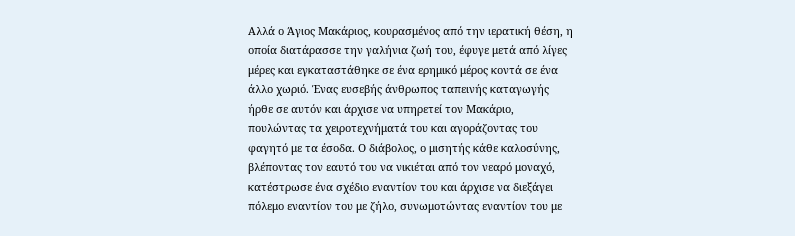Αλλά ο Άγιος Μακάριος, κουρασμένος από την ιερατική θέση, η οποία διατάρασσε την γαλήνια ζωή του, έφυγε μετά από λίγες μέρες και εγκαταστάθηκε σε ένα ερημικό μέρος κοντά σε ένα άλλο χωριό. Ένας ευσεβής άνθρωπος ταπεινής καταγωγής ήρθε σε αυτόν και άρχισε να υπηρετεί τον Μακάριο, πουλώντας τα χειροτεχνήματά του και αγοράζοντας του φαγητό με τα έσοδα. Ο διάβολος, ο μισητής κάθε καλοσύνης, βλέποντας τον εαυτό του να νικιέται από τον νεαρό μοναχό, κατέστρωσε ένα σχέδιο εναντίον του και άρχισε να διεξάγει πόλεμο εναντίον του με ζήλο, συνωμοτώντας εναντίον του με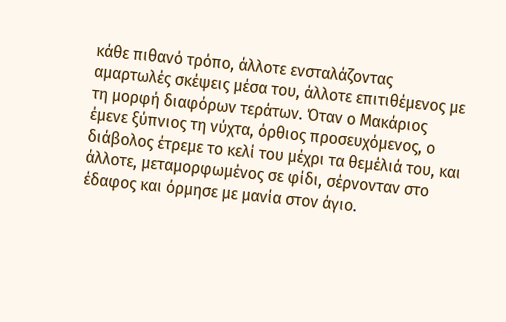κάθε πιθανό τρόπο, άλλοτε ενσταλάζοντας αμαρτωλές σκέψεις μέσα του, άλλοτε επιτιθέμενος με τη μορφή διαφόρων τεράτων. Όταν ο Μακάριος έμενε ξύπνιος τη νύχτα, όρθιος προσευχόμενος, ο διάβολος έτρεμε το κελί του μέχρι τα θεμέλιά του, και άλλοτε, μεταμορφωμένος σε φίδι, σέρνονταν στο έδαφος και όρμησε με μανία στον άγιο.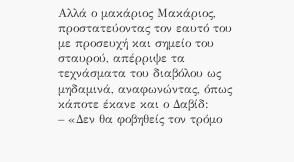Αλλά ο μακάριος Μακάριος, προστατεύοντας τον εαυτό του με προσευχή και σημείο του σταυρού, απέρριψε τα τεχνάσματα του διαβόλου ως μηδαμινά, αναφωνώντας, όπως κάποτε έκανε και ο Δαβίδ:
– «Δεν θα φοβηθείς τον τρόμο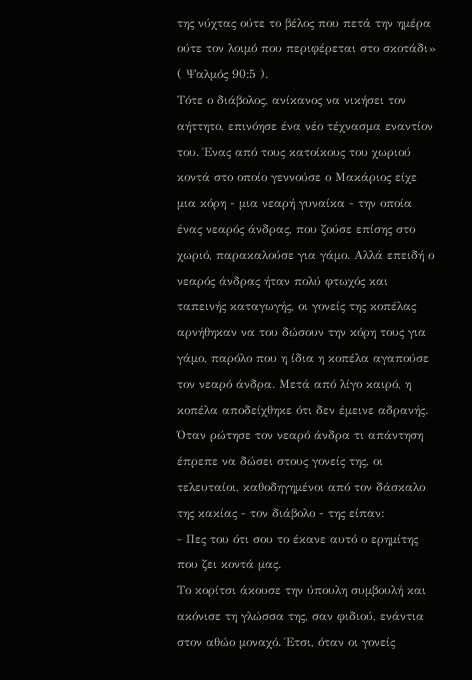της νύχτας ούτε το βέλος που πετά την ημέρα ούτε τον λοιμό που περιφέρεται στο σκοτάδι» ( Ψαλμός 90:5 ).
Τότε ο διάβολος, ανίκανος να νικήσει τον αήττητο, επινόησε ένα νέο τέχνασμα εναντίον του. Ένας από τους κατοίκους του χωριού κοντά στο οποίο γεννούσε ο Μακάριος είχε μια κόρη - μια νεαρή γυναίκα - την οποία ένας νεαρός άνδρας, που ζούσε επίσης στο χωριό, παρακαλούσε για γάμο. Αλλά επειδή ο νεαρός άνδρας ήταν πολύ φτωχός και ταπεινής καταγωγής, οι γονείς της κοπέλας αρνήθηκαν να του δώσουν την κόρη τους για γάμο, παρόλο που η ίδια η κοπέλα αγαπούσε τον νεαρό άνδρα. Μετά από λίγο καιρό, η κοπέλα αποδείχθηκε ότι δεν έμεινε αδρανής. Όταν ρώτησε τον νεαρό άνδρα τι απάντηση έπρεπε να δώσει στους γονείς της, οι τελευταίοι, καθοδηγημένοι από τον δάσκαλο της κακίας - τον διάβολο - της είπαν:
- Πες του ότι σου το έκανε αυτό ο ερημίτης που ζει κοντά μας.
Το κορίτσι άκουσε την ύπουλη συμβουλή και ακόνισε τη γλώσσα της, σαν φιδιού, ενάντια στον αθώο μοναχό. Έτσι, όταν οι γονείς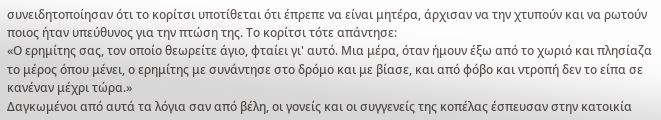συνειδητοποίησαν ότι το κορίτσι υποτίθεται ότι έπρεπε να είναι μητέρα, άρχισαν να την χτυπούν και να ρωτούν ποιος ήταν υπεύθυνος για την πτώση της. Το κορίτσι τότε απάντησε:
«Ο ερημίτης σας, τον οποίο θεωρείτε άγιο, φταίει γι' αυτό. Μια μέρα, όταν ήμουν έξω από το χωριό και πλησίαζα το μέρος όπου μένει, ο ερημίτης με συνάντησε στο δρόμο και με βίασε, και από φόβο και ντροπή δεν το είπα σε κανέναν μέχρι τώρα.»
Δαγκωμένοι από αυτά τα λόγια σαν από βέλη, οι γονείς και οι συγγενείς της κοπέλας έσπευσαν στην κατοικία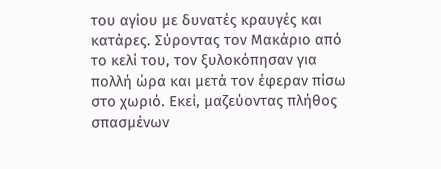του αγίου με δυνατές κραυγές και κατάρες. Σύροντας τον Μακάριο από το κελί του, τον ξυλοκόπησαν για πολλή ώρα και μετά τον έφεραν πίσω στο χωριό. Εκεί, μαζεύοντας πλήθος σπασμένων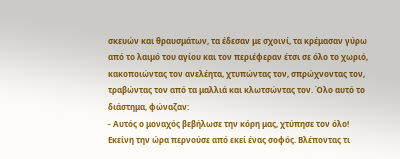σκευών και θραυσμάτων, τα έδεσαν με σχοινί, τα κρέμασαν γύρω από το λαιμό του αγίου και τον περιέφεραν έτσι σε όλο το χωριό, κακοποιώντας τον ανελέητα, χτυπώντας τον, σπρώχνοντας τον, τραβώντας τον από τα μαλλιά και κλωτσώντας τον. Όλο αυτό το διάστημα, φώναζαν:
- Αυτός ο μοναχός βεβήλωσε την κόρη μας, χτύπησε τον όλο!
Εκείνη την ώρα περνούσε από εκεί ένας σοφός. Βλέποντας τι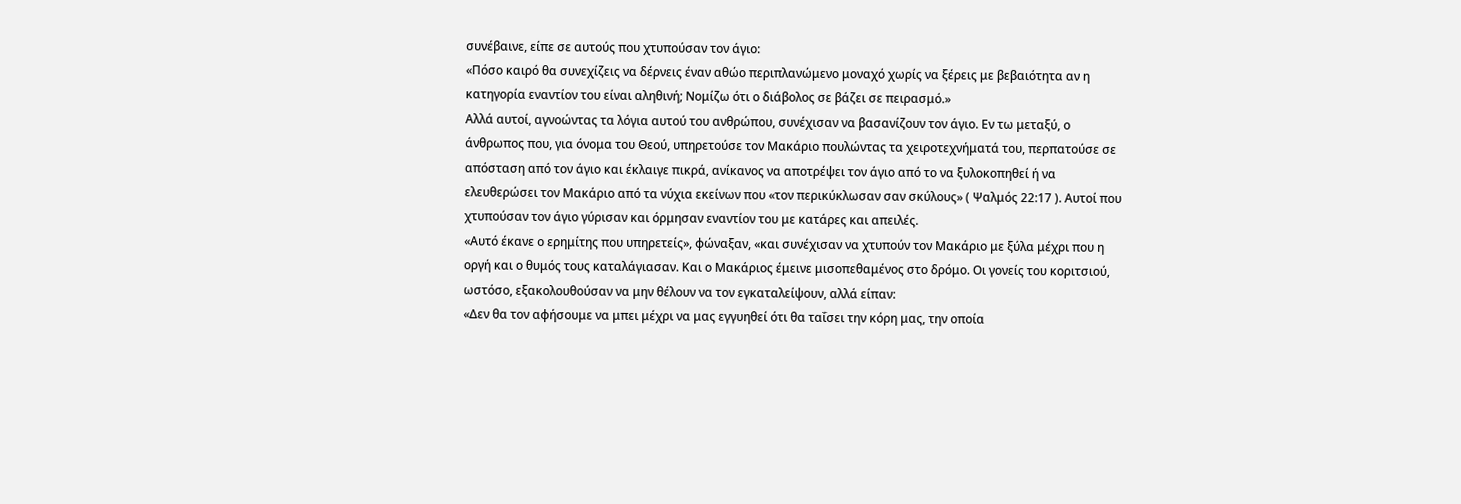συνέβαινε, είπε σε αυτούς που χτυπούσαν τον άγιο:
«Πόσο καιρό θα συνεχίζεις να δέρνεις έναν αθώο περιπλανώμενο μοναχό χωρίς να ξέρεις με βεβαιότητα αν η κατηγορία εναντίον του είναι αληθινή; Νομίζω ότι ο διάβολος σε βάζει σε πειρασμό.»
Αλλά αυτοί, αγνοώντας τα λόγια αυτού του ανθρώπου, συνέχισαν να βασανίζουν τον άγιο. Εν τω μεταξύ, ο άνθρωπος που, για όνομα του Θεού, υπηρετούσε τον Μακάριο πουλώντας τα χειροτεχνήματά του, περπατούσε σε απόσταση από τον άγιο και έκλαιγε πικρά, ανίκανος να αποτρέψει τον άγιο από το να ξυλοκοπηθεί ή να ελευθερώσει τον Μακάριο από τα νύχια εκείνων που «τον περικύκλωσαν σαν σκύλους» ( Ψαλμός 22:17 ). Αυτοί που χτυπούσαν τον άγιο γύρισαν και όρμησαν εναντίον του με κατάρες και απειλές.
«Αυτό έκανε ο ερημίτης που υπηρετείς», φώναξαν, «και συνέχισαν να χτυπούν τον Μακάριο με ξύλα μέχρι που η οργή και ο θυμός τους καταλάγιασαν. Και ο Μακάριος έμεινε μισοπεθαμένος στο δρόμο. Οι γονείς του κοριτσιού, ωστόσο, εξακολουθούσαν να μην θέλουν να τον εγκαταλείψουν, αλλά είπαν:
«Δεν θα τον αφήσουμε να μπει μέχρι να μας εγγυηθεί ότι θα ταΐσει την κόρη μας, την οποία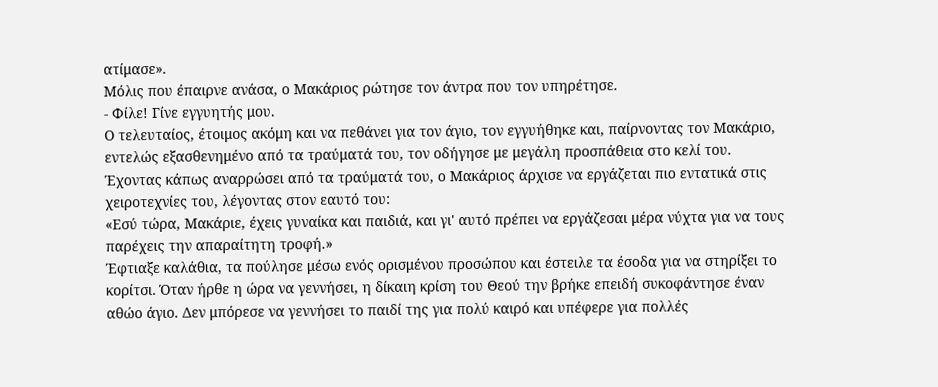ατίμασε».
Μόλις που έπαιρνε ανάσα, ο Μακάριος ρώτησε τον άντρα που τον υπηρέτησε.
- Φίλε! Γίνε εγγυητής μου.
Ο τελευταίος, έτοιμος ακόμη και να πεθάνει για τον άγιο, τον εγγυήθηκε και, παίρνοντας τον Μακάριο, εντελώς εξασθενημένο από τα τραύματά του, τον οδήγησε με μεγάλη προσπάθεια στο κελί του. Έχοντας κάπως αναρρώσει από τα τραύματά του, ο Μακάριος άρχισε να εργάζεται πιο εντατικά στις χειροτεχνίες του, λέγοντας στον εαυτό του:
«Εσύ τώρα, Μακάριε, έχεις γυναίκα και παιδιά, και γι' αυτό πρέπει να εργάζεσαι μέρα νύχτα για να τους παρέχεις την απαραίτητη τροφή.»
Έφτιαξε καλάθια, τα πούλησε μέσω ενός ορισμένου προσώπου και έστειλε τα έσοδα για να στηρίξει το κορίτσι. Όταν ήρθε η ώρα να γεννήσει, η δίκαιη κρίση του Θεού την βρήκε επειδή συκοφάντησε έναν αθώο άγιο. Δεν μπόρεσε να γεννήσει το παιδί της για πολύ καιρό και υπέφερε για πολλές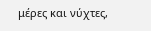μέρες και νύχτες,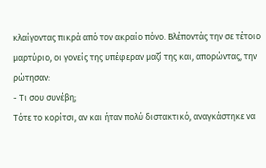κλαίγοντας πικρά από τον ακραίο πόνο. Βλέποντάς την σε τέτοιο μαρτύριο, οι γονείς της υπέφεραν μαζί της και, απορώντας, την ρώτησαν:
- Τι σου συνέβη;
Τότε το κορίτσι, αν και ήταν πολύ διστακτικό, αναγκάστηκε να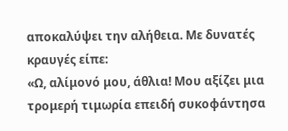αποκαλύψει την αλήθεια. Με δυνατές κραυγές είπε:
«Ω, αλίμονό μου, άθλια! Μου αξίζει μια τρομερή τιμωρία επειδή συκοφάντησα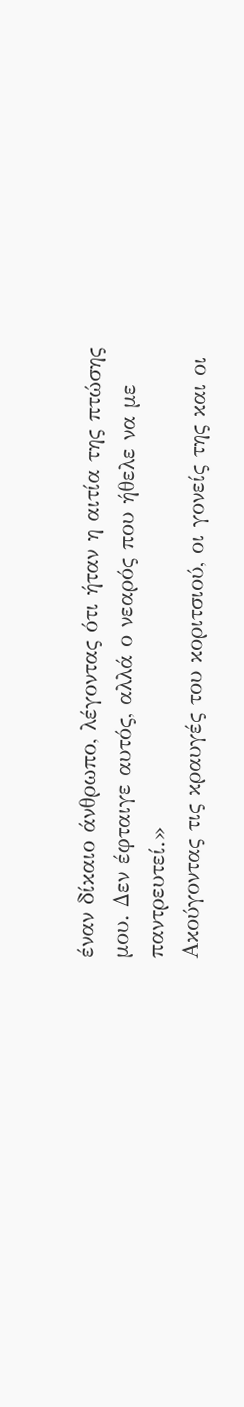έναν δίκαιο άνθρωπο, λέγοντας ότι ήταν η αιτία της πτώσης μου. Δεν έφταιγε αυτός, αλλά ο νεαρός που ήθελε να με παντρευτεί.»
Ακούγοντας τις κραυγές του κοριτσιού, οι γονείς της και οι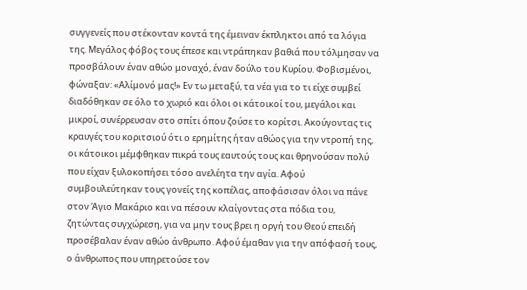συγγενείς που στέκονταν κοντά της έμειναν έκπληκτοι από τα λόγια της. Μεγάλος φόβος τους έπεσε και ντράπηκαν βαθιά που τόλμησαν να προσβάλουν έναν αθώο μοναχό, έναν δούλο του Κυρίου. Φοβισμένοι, φώναξαν: «Αλίμονό μας!» Εν τω μεταξύ, τα νέα για το τι είχε συμβεί διαδόθηκαν σε όλο το χωριό και όλοι οι κάτοικοί του, μεγάλοι και μικροί, συνέρρευσαν στο σπίτι όπου ζούσε το κορίτσι. Ακούγοντας τις κραυγές του κοριτσιού ότι ο ερημίτης ήταν αθώος για την ντροπή της, οι κάτοικοι μέμφθηκαν πικρά τους εαυτούς τους και θρηνούσαν πολύ που είχαν ξυλοκοπήσει τόσο ανελέητα την αγία. Αφού συμβουλεύτηκαν τους γονείς της κοπέλας, αποφάσισαν όλοι να πάνε στον Άγιο Μακάριο και να πέσουν κλαίγοντας στα πόδια του, ζητώντας συγχώρεση, για να μην τους βρει η οργή του Θεού επειδή προσέβαλαν έναν αθώο άνθρωπο. Αφού έμαθαν για την απόφασή τους, ο άνθρωπος που υπηρετούσε τον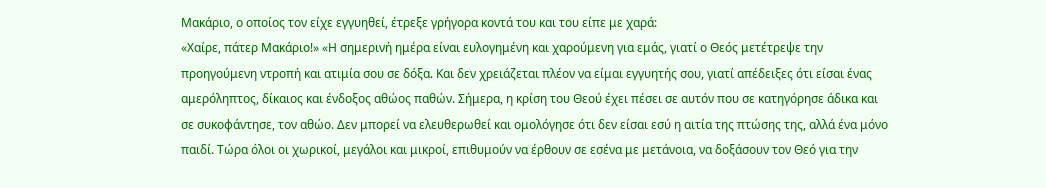Μακάριο, ο οποίος τον είχε εγγυηθεί, έτρεξε γρήγορα κοντά του και του είπε με χαρά:
«Χαίρε, πάτερ Μακάριο!» «Η σημερινή ημέρα είναι ευλογημένη και χαρούμενη για εμάς, γιατί ο Θεός μετέτρεψε την προηγούμενη ντροπή και ατιμία σου σε δόξα. Και δεν χρειάζεται πλέον να είμαι εγγυητής σου, γιατί απέδειξες ότι είσαι ένας αμερόληπτος, δίκαιος και ένδοξος αθώος παθών. Σήμερα, η κρίση του Θεού έχει πέσει σε αυτόν που σε κατηγόρησε άδικα και σε συκοφάντησε, τον αθώο. Δεν μπορεί να ελευθερωθεί και ομολόγησε ότι δεν είσαι εσύ η αιτία της πτώσης της, αλλά ένα μόνο παιδί. Τώρα όλοι οι χωρικοί, μεγάλοι και μικροί, επιθυμούν να έρθουν σε εσένα με μετάνοια, να δοξάσουν τον Θεό για την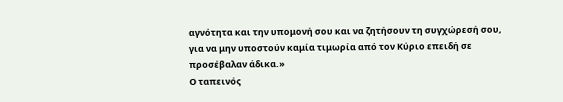αγνότητα και την υπομονή σου και να ζητήσουν τη συγχώρεσή σου, για να μην υποστούν καμία τιμωρία από τον Κύριο επειδή σε προσέβαλαν άδικα.»
Ο ταπεινός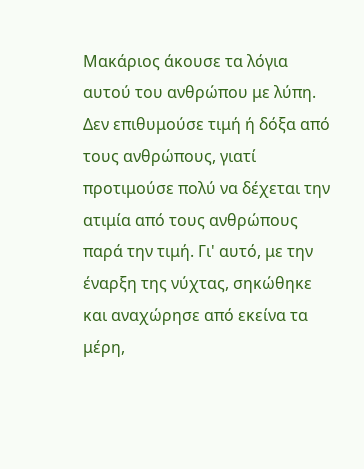Μακάριος άκουσε τα λόγια αυτού του ανθρώπου με λύπη. Δεν επιθυμούσε τιμή ή δόξα από τους ανθρώπους, γιατί προτιμούσε πολύ να δέχεται την ατιμία από τους ανθρώπους παρά την τιμή. Γι' αυτό, με την έναρξη της νύχτας, σηκώθηκε και αναχώρησε από εκείνα τα μέρη,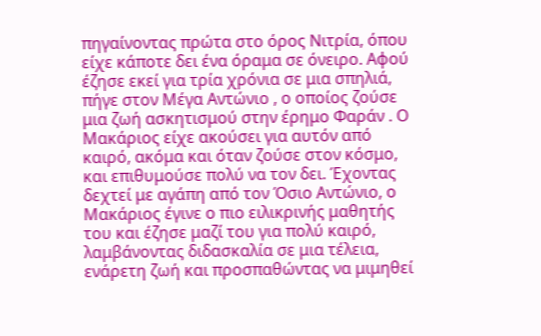πηγαίνοντας πρώτα στο όρος Νιτρία, όπου είχε κάποτε δει ένα όραμα σε όνειρο. Αφού έζησε εκεί για τρία χρόνια σε μια σπηλιά, πήγε στον Μέγα Αντώνιο , ο οποίος ζούσε μια ζωή ασκητισμού στην έρημο Φαράν . Ο Μακάριος είχε ακούσει για αυτόν από καιρό, ακόμα και όταν ζούσε στον κόσμο, και επιθυμούσε πολύ να τον δει. Έχοντας δεχτεί με αγάπη από τον Όσιο Αντώνιο, ο Μακάριος έγινε ο πιο ειλικρινής μαθητής του και έζησε μαζί του για πολύ καιρό, λαμβάνοντας διδασκαλία σε μια τέλεια, ενάρετη ζωή και προσπαθώντας να μιμηθεί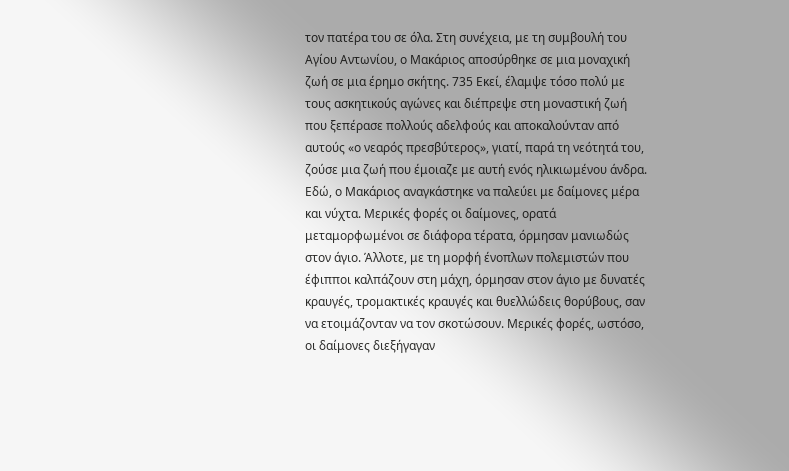τον πατέρα του σε όλα. Στη συνέχεια, με τη συμβουλή του Αγίου Αντωνίου, ο Μακάριος αποσύρθηκε σε μια μοναχική ζωή σε μια έρημο σκήτης. 735 Εκεί, έλαμψε τόσο πολύ με τους ασκητικούς αγώνες και διέπρεψε στη μοναστική ζωή που ξεπέρασε πολλούς αδελφούς και αποκαλούνταν από αυτούς «ο νεαρός πρεσβύτερος», γιατί, παρά τη νεότητά του, ζούσε μια ζωή που έμοιαζε με αυτή ενός ηλικιωμένου άνδρα. Εδώ, ο Μακάριος αναγκάστηκε να παλεύει με δαίμονες μέρα και νύχτα. Μερικές φορές οι δαίμονες, ορατά μεταμορφωμένοι σε διάφορα τέρατα, όρμησαν μανιωδώς στον άγιο. Άλλοτε, με τη μορφή ένοπλων πολεμιστών που έφιπποι καλπάζουν στη μάχη, όρμησαν στον άγιο με δυνατές κραυγές, τρομακτικές κραυγές και θυελλώδεις θορύβους, σαν να ετοιμάζονταν να τον σκοτώσουν. Μερικές φορές, ωστόσο, οι δαίμονες διεξήγαγαν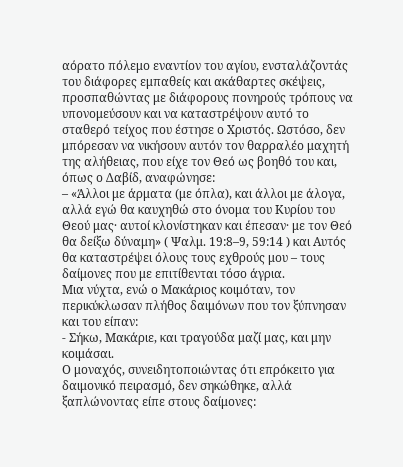αόρατο πόλεμο εναντίον του αγίου, ενσταλάζοντάς του διάφορες εμπαθείς και ακάθαρτες σκέψεις, προσπαθώντας με διάφορους πονηρούς τρόπους να υπονομεύσουν και να καταστρέψουν αυτό το σταθερό τείχος που έστησε ο Χριστός. Ωστόσο, δεν μπόρεσαν να νικήσουν αυτόν τον θαρραλέο μαχητή της αλήθειας, που είχε τον Θεό ως βοηθό του και, όπως ο Δαβίδ, αναφώνησε:
– «Άλλοι με άρματα (με όπλα), και άλλοι με άλογα, αλλά εγώ θα καυχηθώ στο όνομα του Κυρίου του Θεού μας· αυτοί κλονίστηκαν και έπεσαν· με τον Θεό θα δείξω δύναμη» ( Ψαλμ. 19:8–9, 59:14 ) και Αυτός θα καταστρέψει όλους τους εχθρούς μου – τους δαίμονες που με επιτίθενται τόσο άγρια.
Μια νύχτα, ενώ ο Μακάριος κοιμόταν, τον περικύκλωσαν πλήθος δαιμόνων που τον ξύπνησαν και του είπαν:
- Σήκω, Μακάριε, και τραγούδα μαζί μας, και μην κοιμάσαι.
Ο μοναχός, συνειδητοποιώντας ότι επρόκειτο για δαιμονικό πειρασμό, δεν σηκώθηκε, αλλά ξαπλώνοντας είπε στους δαίμονες: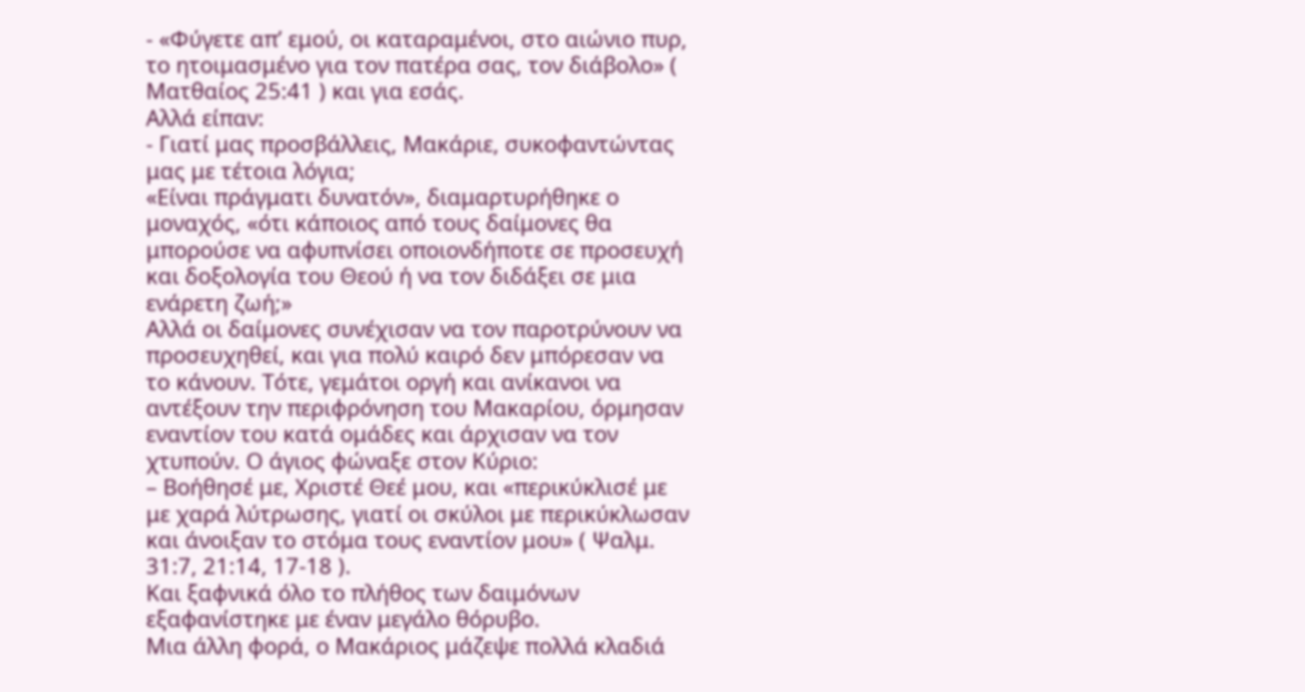- «Φύγετε απ’ εμού, οι καταραμένοι, στο αιώνιο πυρ, το ητοιμασμένο για τον πατέρα σας, τον διάβολο» ( Ματθαίος 25:41 ) και για εσάς.
Αλλά είπαν:
- Γιατί μας προσβάλλεις, Μακάριε, συκοφαντώντας μας με τέτοια λόγια;
«Είναι πράγματι δυνατόν», διαμαρτυρήθηκε ο μοναχός, «ότι κάποιος από τους δαίμονες θα μπορούσε να αφυπνίσει οποιονδήποτε σε προσευχή και δοξολογία του Θεού ή να τον διδάξει σε μια ενάρετη ζωή;»
Αλλά οι δαίμονες συνέχισαν να τον παροτρύνουν να προσευχηθεί, και για πολύ καιρό δεν μπόρεσαν να το κάνουν. Τότε, γεμάτοι οργή και ανίκανοι να αντέξουν την περιφρόνηση του Μακαρίου, όρμησαν εναντίον του κατά ομάδες και άρχισαν να τον χτυπούν. Ο άγιος φώναξε στον Κύριο:
– Βοήθησέ με, Χριστέ Θεέ μου, και «περικύκλισέ με με χαρά λύτρωσης, γιατί οι σκύλοι με περικύκλωσαν και άνοιξαν το στόμα τους εναντίον μου» ( Ψαλμ. 31:7, 21:14, 17-18 ).
Και ξαφνικά όλο το πλήθος των δαιμόνων εξαφανίστηκε με έναν μεγάλο θόρυβο.
Μια άλλη φορά, ο Μακάριος μάζεψε πολλά κλαδιά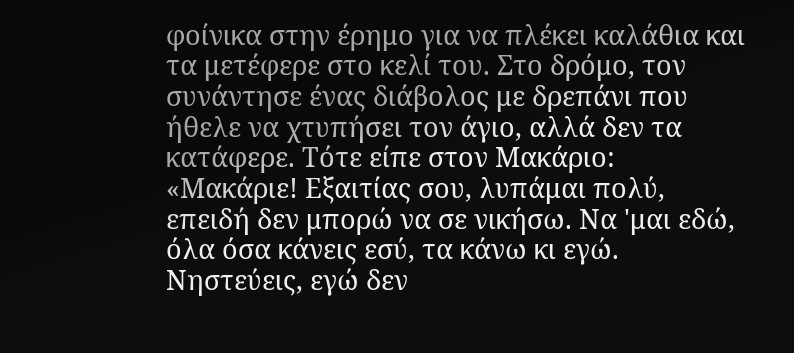φοίνικα στην έρημο για να πλέκει καλάθια και τα μετέφερε στο κελί του. Στο δρόμο, τον συνάντησε ένας διάβολος με δρεπάνι που ήθελε να χτυπήσει τον άγιο, αλλά δεν τα κατάφερε. Τότε είπε στον Μακάριο:
«Μακάριε! Εξαιτίας σου, λυπάμαι πολύ, επειδή δεν μπορώ να σε νικήσω. Να 'μαι εδώ, όλα όσα κάνεις εσύ, τα κάνω κι εγώ. Νηστεύεις, εγώ δεν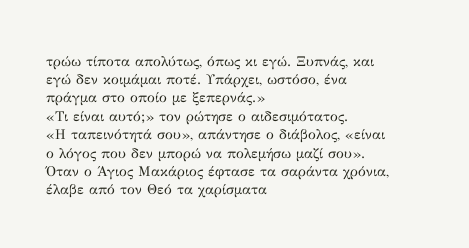τρώω τίποτα απολύτως, όπως κι εγώ. Ξυπνάς, και εγώ δεν κοιμάμαι ποτέ. Υπάρχει, ωστόσο, ένα πράγμα στο οποίο με ξεπερνάς.»
«Τι είναι αυτό;» τον ρώτησε ο αιδεσιμότατος.
«Η ταπεινότητά σου», απάντησε ο διάβολος, «είναι ο λόγος που δεν μπορώ να πολεμήσω μαζί σου».
Όταν ο Άγιος Μακάριος έφτασε τα σαράντα χρόνια, έλαβε από τον Θεό τα χαρίσματα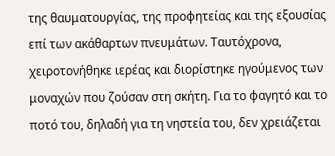της θαυματουργίας, της προφητείας και της εξουσίας επί των ακάθαρτων πνευμάτων. Ταυτόχρονα, χειροτονήθηκε ιερέας και διορίστηκε ηγούμενος των μοναχών που ζούσαν στη σκήτη. Για το φαγητό και το ποτό του, δηλαδή για τη νηστεία του, δεν χρειάζεται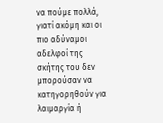να πούμε πολλά, γιατί ακόμη και οι πιο αδύναμοι αδελφοί της σκήτης του δεν μπορούσαν να κατηγορηθούν για λαιμαργία ή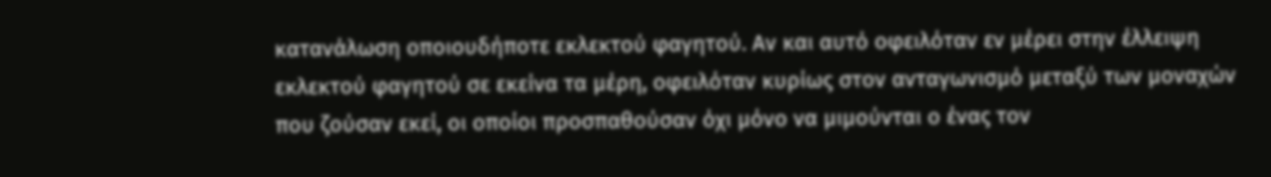κατανάλωση οποιουδήποτε εκλεκτού φαγητού. Αν και αυτό οφειλόταν εν μέρει στην έλλειψη εκλεκτού φαγητού σε εκείνα τα μέρη, οφειλόταν κυρίως στον ανταγωνισμό μεταξύ των μοναχών που ζούσαν εκεί, οι οποίοι προσπαθούσαν όχι μόνο να μιμούνται ο ένας τον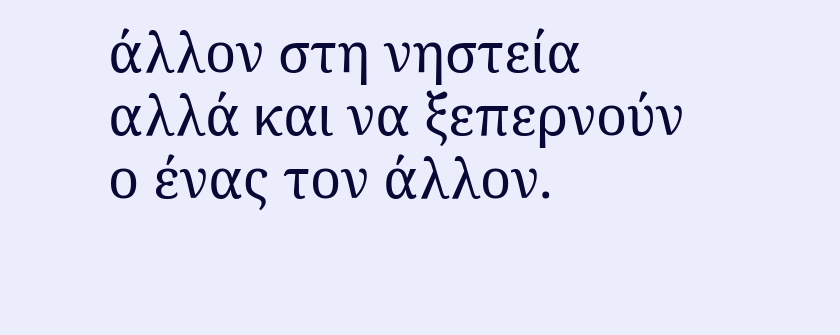άλλον στη νηστεία αλλά και να ξεπερνούν ο ένας τον άλλον.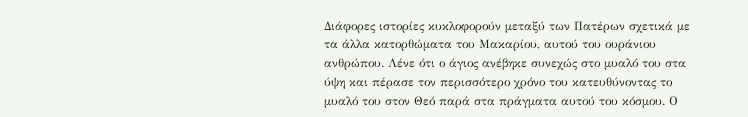Διάφορες ιστορίες κυκλοφορούν μεταξύ των Πατέρων σχετικά με τα άλλα κατορθώματα του Μακαρίου, αυτού του ουράνιου ανθρώπου. Λένε ότι ο άγιος ανέβηκε συνεχώς στο μυαλό του στα ύψη και πέρασε τον περισσότερο χρόνο του κατευθύνοντας το μυαλό του στον Θεό παρά στα πράγματα αυτού του κόσμου. Ο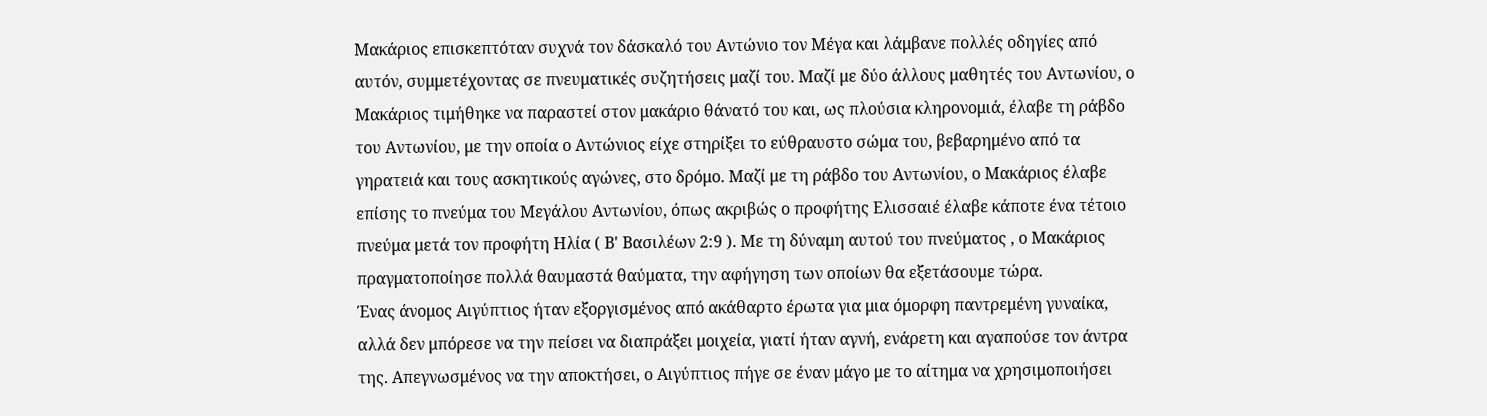Μακάριος επισκεπτόταν συχνά τον δάσκαλό του Αντώνιο τον Μέγα και λάμβανε πολλές οδηγίες από αυτόν, συμμετέχοντας σε πνευματικές συζητήσεις μαζί του. Μαζί με δύο άλλους μαθητές του Αντωνίου, ο Μακάριος τιμήθηκε να παραστεί στον μακάριο θάνατό του και, ως πλούσια κληρονομιά, έλαβε τη ράβδο του Αντωνίου, με την οποία ο Αντώνιος είχε στηρίξει το εύθραυστο σώμα του, βεβαρημένο από τα γηρατειά και τους ασκητικούς αγώνες, στο δρόμο. Μαζί με τη ράβδο του Αντωνίου, ο Μακάριος έλαβε επίσης το πνεύμα του Μεγάλου Αντωνίου, όπως ακριβώς ο προφήτης Ελισσαιέ έλαβε κάποτε ένα τέτοιο πνεύμα μετά τον προφήτη Ηλία ( Β' Βασιλέων 2:9 ). Με τη δύναμη αυτού του πνεύματος , ο Μακάριος πραγματοποίησε πολλά θαυμαστά θαύματα, την αφήγηση των οποίων θα εξετάσουμε τώρα.
Ένας άνομος Αιγύπτιος ήταν εξοργισμένος από ακάθαρτο έρωτα για μια όμορφη παντρεμένη γυναίκα, αλλά δεν μπόρεσε να την πείσει να διαπράξει μοιχεία, γιατί ήταν αγνή, ενάρετη και αγαπούσε τον άντρα της. Απεγνωσμένος να την αποκτήσει, ο Αιγύπτιος πήγε σε έναν μάγο με το αίτημα να χρησιμοποιήσει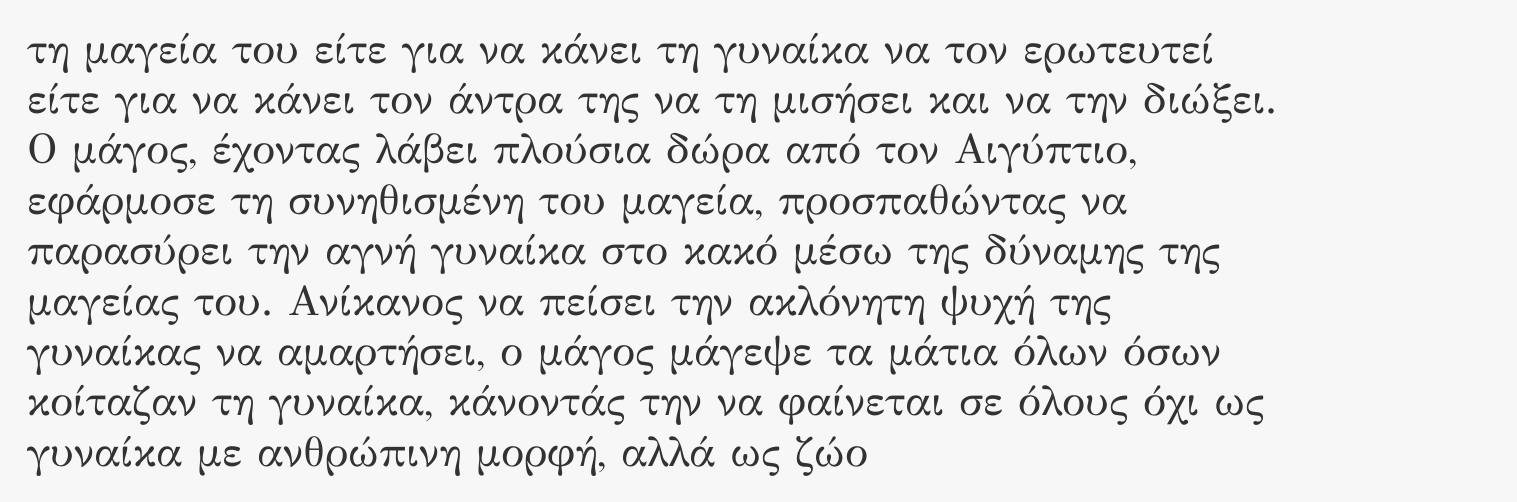τη μαγεία του είτε για να κάνει τη γυναίκα να τον ερωτευτεί είτε για να κάνει τον άντρα της να τη μισήσει και να την διώξει. Ο μάγος, έχοντας λάβει πλούσια δώρα από τον Αιγύπτιο, εφάρμοσε τη συνηθισμένη του μαγεία, προσπαθώντας να παρασύρει την αγνή γυναίκα στο κακό μέσω της δύναμης της μαγείας του. Ανίκανος να πείσει την ακλόνητη ψυχή της γυναίκας να αμαρτήσει, ο μάγος μάγεψε τα μάτια όλων όσων κοίταζαν τη γυναίκα, κάνοντάς την να φαίνεται σε όλους όχι ως γυναίκα με ανθρώπινη μορφή, αλλά ως ζώο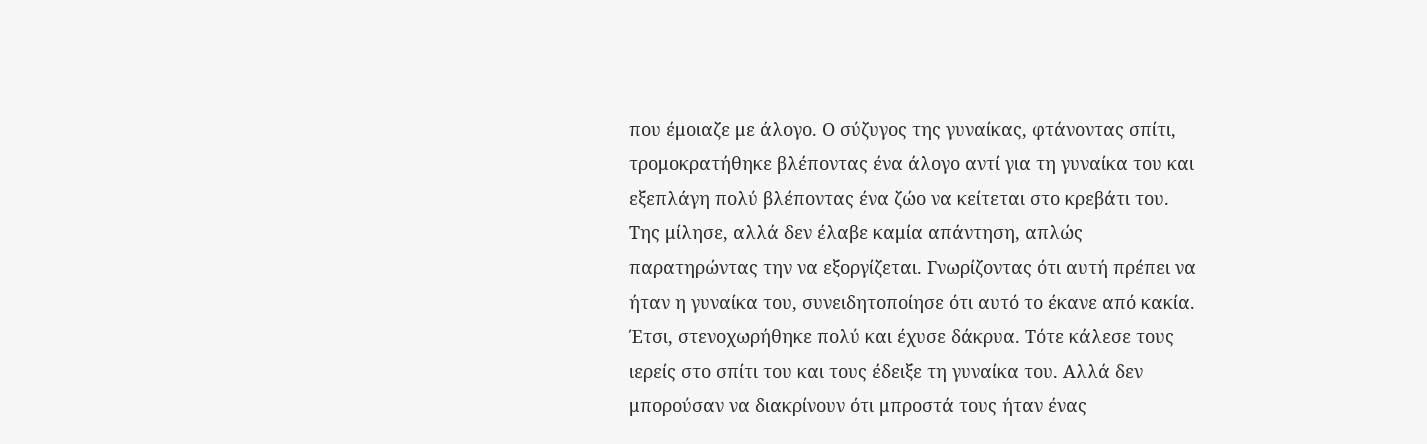που έμοιαζε με άλογο. Ο σύζυγος της γυναίκας, φτάνοντας σπίτι, τρομοκρατήθηκε βλέποντας ένα άλογο αντί για τη γυναίκα του και εξεπλάγη πολύ βλέποντας ένα ζώο να κείτεται στο κρεβάτι του. Της μίλησε, αλλά δεν έλαβε καμία απάντηση, απλώς παρατηρώντας την να εξοργίζεται. Γνωρίζοντας ότι αυτή πρέπει να ήταν η γυναίκα του, συνειδητοποίησε ότι αυτό το έκανε από κακία. Έτσι, στενοχωρήθηκε πολύ και έχυσε δάκρυα. Τότε κάλεσε τους ιερείς στο σπίτι του και τους έδειξε τη γυναίκα του. Αλλά δεν μπορούσαν να διακρίνουν ότι μπροστά τους ήταν ένας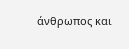άνθρωπος και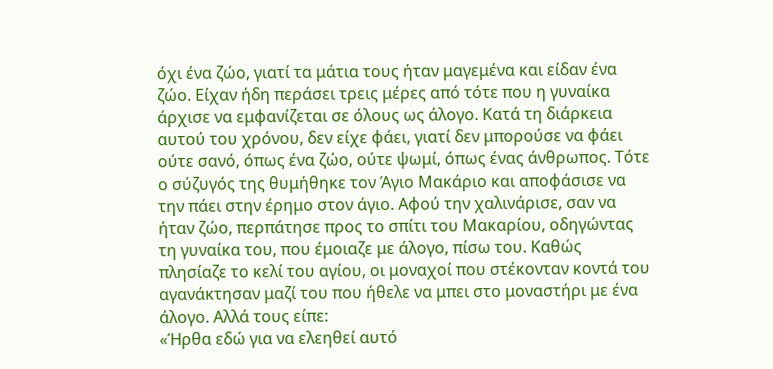όχι ένα ζώο, γιατί τα μάτια τους ήταν μαγεμένα και είδαν ένα ζώο. Είχαν ήδη περάσει τρεις μέρες από τότε που η γυναίκα άρχισε να εμφανίζεται σε όλους ως άλογο. Κατά τη διάρκεια αυτού του χρόνου, δεν είχε φάει, γιατί δεν μπορούσε να φάει ούτε σανό, όπως ένα ζώο, ούτε ψωμί, όπως ένας άνθρωπος. Τότε ο σύζυγός της θυμήθηκε τον Άγιο Μακάριο και αποφάσισε να την πάει στην έρημο στον άγιο. Αφού την χαλινάρισε, σαν να ήταν ζώο, περπάτησε προς το σπίτι του Μακαρίου, οδηγώντας τη γυναίκα του, που έμοιαζε με άλογο, πίσω του. Καθώς πλησίαζε το κελί του αγίου, οι μοναχοί που στέκονταν κοντά του αγανάκτησαν μαζί του που ήθελε να μπει στο μοναστήρι με ένα άλογο. Αλλά τους είπε:
«Ήρθα εδώ για να ελεηθεί αυτό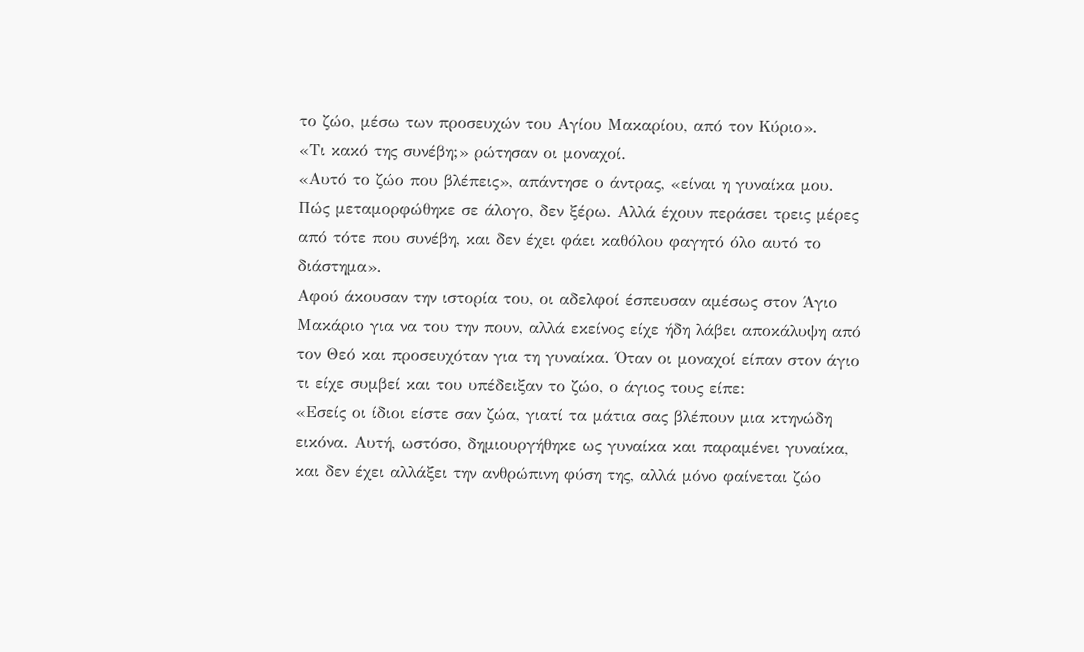το ζώο, μέσω των προσευχών του Αγίου Μακαρίου, από τον Κύριο».
«Τι κακό της συνέβη;» ρώτησαν οι μοναχοί.
«Αυτό το ζώο που βλέπεις», απάντησε ο άντρας, «είναι η γυναίκα μου. Πώς μεταμορφώθηκε σε άλογο, δεν ξέρω. Αλλά έχουν περάσει τρεις μέρες από τότε που συνέβη, και δεν έχει φάει καθόλου φαγητό όλο αυτό το διάστημα».
Αφού άκουσαν την ιστορία του, οι αδελφοί έσπευσαν αμέσως στον Άγιο Μακάριο για να του την πουν, αλλά εκείνος είχε ήδη λάβει αποκάλυψη από τον Θεό και προσευχόταν για τη γυναίκα. Όταν οι μοναχοί είπαν στον άγιο τι είχε συμβεί και του υπέδειξαν το ζώο, ο άγιος τους είπε:
«Εσείς οι ίδιοι είστε σαν ζώα, γιατί τα μάτια σας βλέπουν μια κτηνώδη εικόνα. Αυτή, ωστόσο, δημιουργήθηκε ως γυναίκα και παραμένει γυναίκα, και δεν έχει αλλάξει την ανθρώπινη φύση της, αλλά μόνο φαίνεται ζώο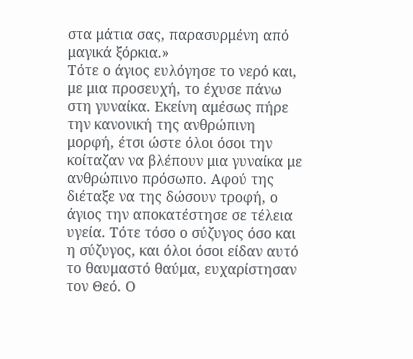στα μάτια σας, παρασυρμένη από μαγικά ξόρκια.»
Τότε ο άγιος ευλόγησε το νερό και, με μια προσευχή, το έχυσε πάνω στη γυναίκα. Εκείνη αμέσως πήρε την κανονική της ανθρώπινη μορφή, έτσι ώστε όλοι όσοι την κοίταζαν να βλέπουν μια γυναίκα με ανθρώπινο πρόσωπο. Αφού της διέταξε να της δώσουν τροφή, ο άγιος την αποκατέστησε σε τέλεια υγεία. Τότε τόσο ο σύζυγος όσο και η σύζυγος, και όλοι όσοι είδαν αυτό το θαυμαστό θαύμα, ευχαρίστησαν τον Θεό. Ο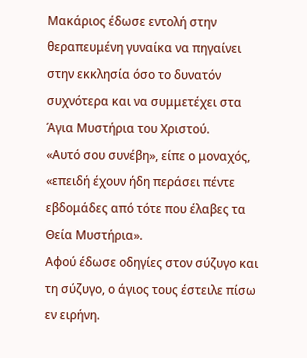Μακάριος έδωσε εντολή στην θεραπευμένη γυναίκα να πηγαίνει στην εκκλησία όσο το δυνατόν συχνότερα και να συμμετέχει στα Άγια Μυστήρια του Χριστού.
«Αυτό σου συνέβη», είπε ο μοναχός, «επειδή έχουν ήδη περάσει πέντε εβδομάδες από τότε που έλαβες τα Θεία Μυστήρια».
Αφού έδωσε οδηγίες στον σύζυγο και τη σύζυγο, ο άγιος τους έστειλε πίσω εν ειρήνη.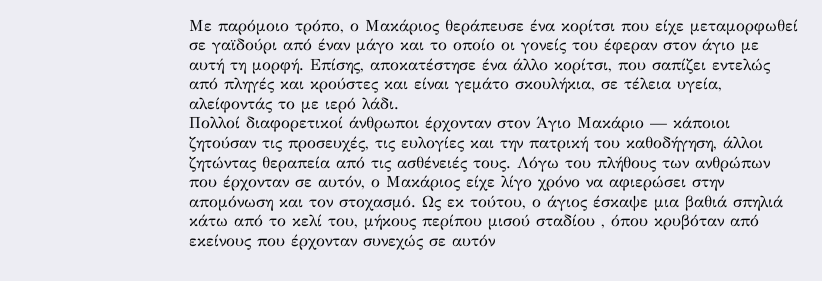Με παρόμοιο τρόπο, ο Μακάριος θεράπευσε ένα κορίτσι που είχε μεταμορφωθεί σε γαϊδούρι από έναν μάγο και το οποίο οι γονείς του έφεραν στον άγιο με αυτή τη μορφή. Επίσης, αποκατέστησε ένα άλλο κορίτσι, που σαπίζει εντελώς από πληγές και κρούστες και είναι γεμάτο σκουλήκια, σε τέλεια υγεία, αλείφοντάς το με ιερό λάδι.
Πολλοί διαφορετικοί άνθρωποι έρχονταν στον Άγιο Μακάριο — κάποιοι ζητούσαν τις προσευχές, τις ευλογίες και την πατρική του καθοδήγηση, άλλοι ζητώντας θεραπεία από τις ασθένειές τους. Λόγω του πλήθους των ανθρώπων που έρχονταν σε αυτόν, ο Μακάριος είχε λίγο χρόνο να αφιερώσει στην απομόνωση και τον στοχασμό. Ως εκ τούτου, ο άγιος έσκαψε μια βαθιά σπηλιά κάτω από το κελί του, μήκους περίπου μισού σταδίου , όπου κρυβόταν από εκείνους που έρχονταν συνεχώς σε αυτόν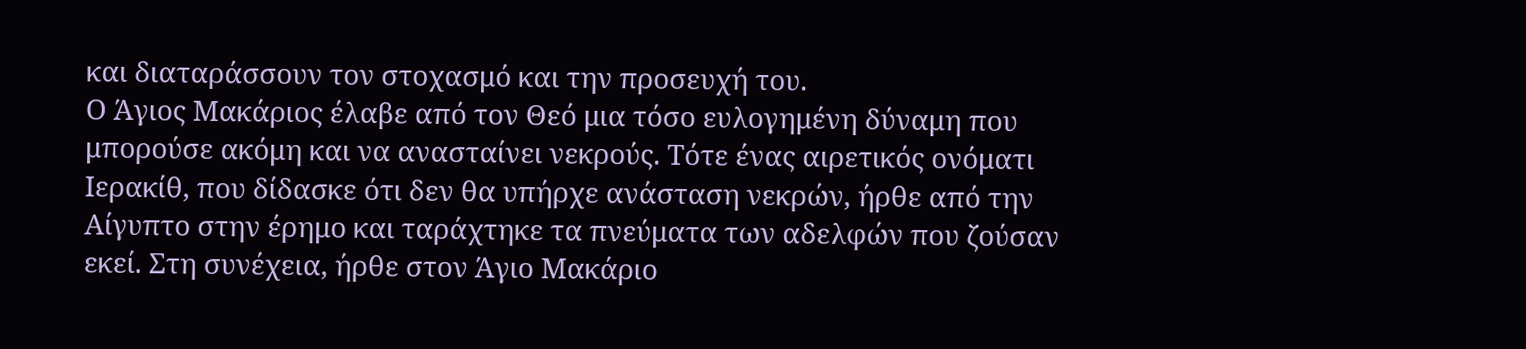και διαταράσσουν τον στοχασμό και την προσευχή του.
Ο Άγιος Μακάριος έλαβε από τον Θεό μια τόσο ευλογημένη δύναμη που μπορούσε ακόμη και να ανασταίνει νεκρούς. Τότε ένας αιρετικός ονόματι Ιερακίθ, που δίδασκε ότι δεν θα υπήρχε ανάσταση νεκρών, ήρθε από την Αίγυπτο στην έρημο και ταράχτηκε τα πνεύματα των αδελφών που ζούσαν εκεί. Στη συνέχεια, ήρθε στον Άγιο Μακάριο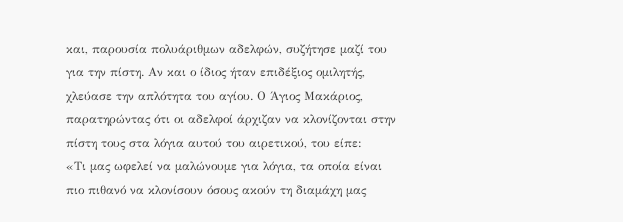και, παρουσία πολυάριθμων αδελφών, συζήτησε μαζί του για την πίστη. Αν και ο ίδιος ήταν επιδέξιος ομιλητής, χλεύασε την απλότητα του αγίου. Ο Άγιος Μακάριος, παρατηρώντας ότι οι αδελφοί άρχιζαν να κλονίζονται στην πίστη τους στα λόγια αυτού του αιρετικού, του είπε:
«Τι μας ωφελεί να μαλώνουμε για λόγια, τα οποία είναι πιο πιθανό να κλονίσουν όσους ακούν τη διαμάχη μας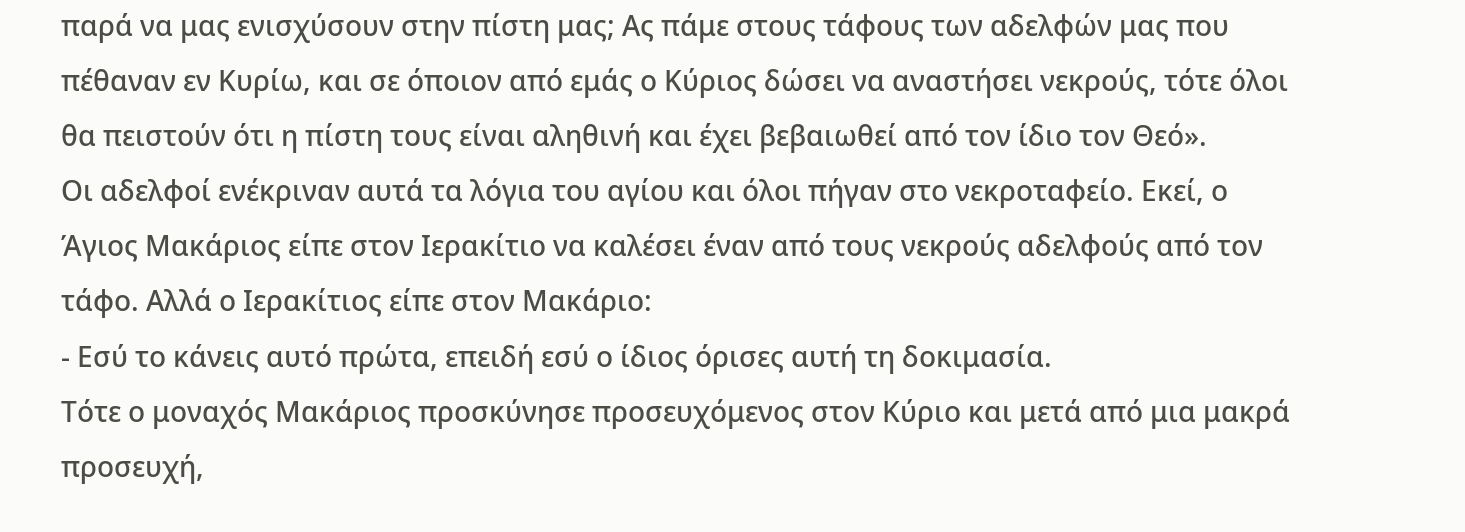παρά να μας ενισχύσουν στην πίστη μας; Ας πάμε στους τάφους των αδελφών μας που πέθαναν εν Κυρίω, και σε όποιον από εμάς ο Κύριος δώσει να αναστήσει νεκρούς, τότε όλοι θα πειστούν ότι η πίστη τους είναι αληθινή και έχει βεβαιωθεί από τον ίδιο τον Θεό».
Οι αδελφοί ενέκριναν αυτά τα λόγια του αγίου και όλοι πήγαν στο νεκροταφείο. Εκεί, ο Άγιος Μακάριος είπε στον Ιερακίτιο να καλέσει έναν από τους νεκρούς αδελφούς από τον τάφο. Αλλά ο Ιερακίτιος είπε στον Μακάριο:
- Εσύ το κάνεις αυτό πρώτα, επειδή εσύ ο ίδιος όρισες αυτή τη δοκιμασία.
Τότε ο μοναχός Μακάριος προσκύνησε προσευχόμενος στον Κύριο και μετά από μια μακρά προσευχή,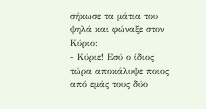σήκωσε τα μάτια του ψηλά και φώναξε στον Κύριο:
- Κύριε! Εσύ ο ίδιος τώρα αποκάλυψε ποιος από εμάς τους δύο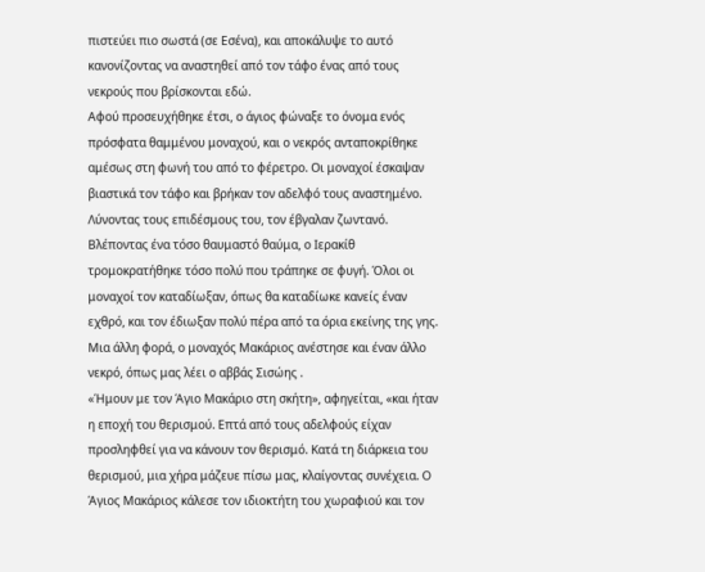πιστεύει πιο σωστά (σε Εσένα), και αποκάλυψε το αυτό κανονίζοντας να αναστηθεί από τον τάφο ένας από τους νεκρούς που βρίσκονται εδώ.
Αφού προσευχήθηκε έτσι, ο άγιος φώναξε το όνομα ενός πρόσφατα θαμμένου μοναχού, και ο νεκρός ανταποκρίθηκε αμέσως στη φωνή του από το φέρετρο. Οι μοναχοί έσκαψαν βιαστικά τον τάφο και βρήκαν τον αδελφό τους αναστημένο. Λύνοντας τους επιδέσμους του, τον έβγαλαν ζωντανό. Βλέποντας ένα τόσο θαυμαστό θαύμα, ο Ιερακίθ τρομοκρατήθηκε τόσο πολύ που τράπηκε σε φυγή. Όλοι οι μοναχοί τον καταδίωξαν, όπως θα καταδίωκε κανείς έναν εχθρό, και τον έδιωξαν πολύ πέρα από τα όρια εκείνης της γης.
Μια άλλη φορά, ο μοναχός Μακάριος ανέστησε και έναν άλλο νεκρό, όπως μας λέει ο αββάς Σισώης .
«Ήμουν με τον Άγιο Μακάριο στη σκήτη», αφηγείται, «και ήταν η εποχή του θερισμού. Επτά από τους αδελφούς είχαν προσληφθεί για να κάνουν τον θερισμό. Κατά τη διάρκεια του θερισμού, μια χήρα μάζευε πίσω μας, κλαίγοντας συνέχεια. Ο Άγιος Μακάριος κάλεσε τον ιδιοκτήτη του χωραφιού και τον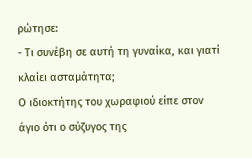ρώτησε:
- Τι συνέβη σε αυτή τη γυναίκα, και γιατί κλαίει ασταμάτητα;
Ο ιδιοκτήτης του χωραφιού είπε στον άγιο ότι ο σύζυγος της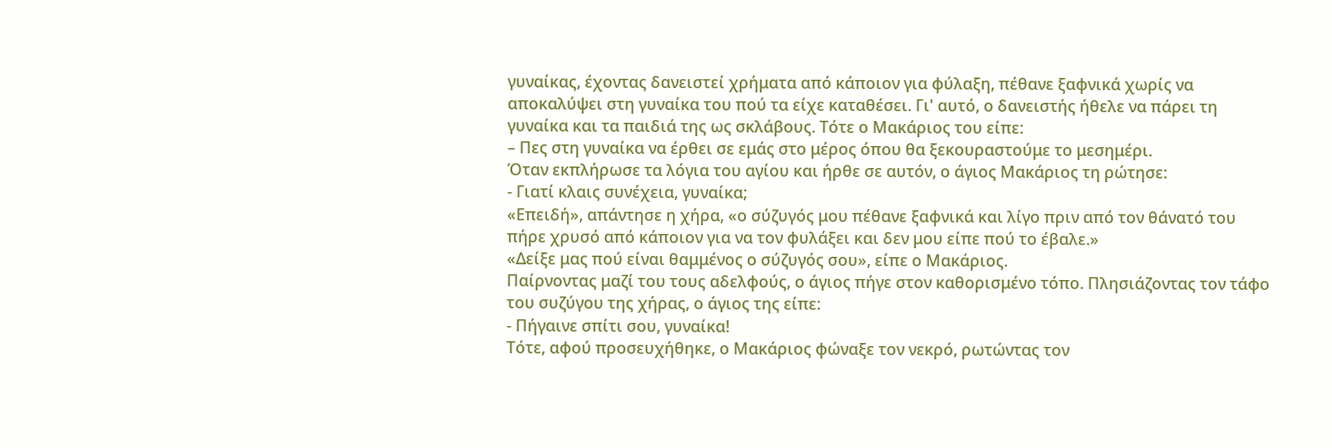γυναίκας, έχοντας δανειστεί χρήματα από κάποιον για φύλαξη, πέθανε ξαφνικά χωρίς να αποκαλύψει στη γυναίκα του πού τα είχε καταθέσει. Γι' αυτό, ο δανειστής ήθελε να πάρει τη γυναίκα και τα παιδιά της ως σκλάβους. Τότε ο Μακάριος του είπε:
– Πες στη γυναίκα να έρθει σε εμάς στο μέρος όπου θα ξεκουραστούμε το μεσημέρι.
Όταν εκπλήρωσε τα λόγια του αγίου και ήρθε σε αυτόν, ο άγιος Μακάριος τη ρώτησε:
- Γιατί κλαις συνέχεια, γυναίκα;
«Επειδή», απάντησε η χήρα, «ο σύζυγός μου πέθανε ξαφνικά και λίγο πριν από τον θάνατό του πήρε χρυσό από κάποιον για να τον φυλάξει και δεν μου είπε πού το έβαλε.»
«Δείξε μας πού είναι θαμμένος ο σύζυγός σου», είπε ο Μακάριος.
Παίρνοντας μαζί του τους αδελφούς, ο άγιος πήγε στον καθορισμένο τόπο. Πλησιάζοντας τον τάφο του συζύγου της χήρας, ο άγιος της είπε:
- Πήγαινε σπίτι σου, γυναίκα!
Τότε, αφού προσευχήθηκε, ο Μακάριος φώναξε τον νεκρό, ρωτώντας τον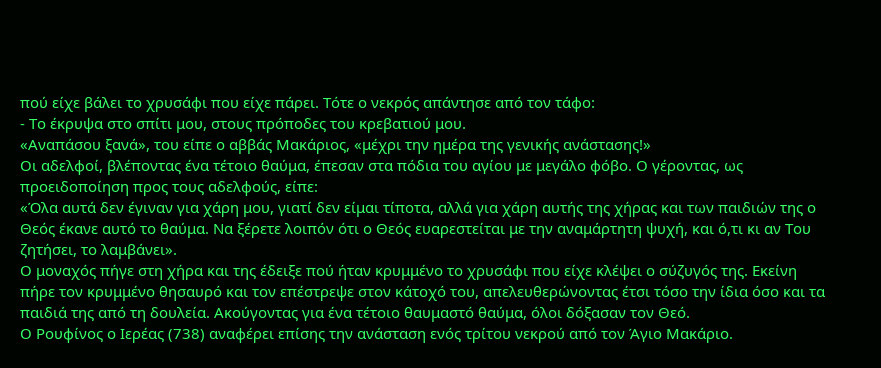πού είχε βάλει το χρυσάφι που είχε πάρει. Τότε ο νεκρός απάντησε από τον τάφο:
- Το έκρυψα στο σπίτι μου, στους πρόποδες του κρεβατιού μου.
«Αναπάσου ξανά», του είπε ο αββάς Μακάριος, «μέχρι την ημέρα της γενικής ανάστασης!»
Οι αδελφοί, βλέποντας ένα τέτοιο θαύμα, έπεσαν στα πόδια του αγίου με μεγάλο φόβο. Ο γέροντας, ως προειδοποίηση προς τους αδελφούς, είπε:
«Όλα αυτά δεν έγιναν για χάρη μου, γιατί δεν είμαι τίποτα, αλλά για χάρη αυτής της χήρας και των παιδιών της ο Θεός έκανε αυτό το θαύμα. Να ξέρετε λοιπόν ότι ο Θεός ευαρεστείται με την αναμάρτητη ψυχή, και ό,τι κι αν Του ζητήσει, το λαμβάνει».
Ο μοναχός πήγε στη χήρα και της έδειξε πού ήταν κρυμμένο το χρυσάφι που είχε κλέψει ο σύζυγός της. Εκείνη πήρε τον κρυμμένο θησαυρό και τον επέστρεψε στον κάτοχό του, απελευθερώνοντας έτσι τόσο την ίδια όσο και τα παιδιά της από τη δουλεία. Ακούγοντας για ένα τέτοιο θαυμαστό θαύμα, όλοι δόξασαν τον Θεό.
Ο Ρουφίνος ο Ιερέας (738) αναφέρει επίσης την ανάσταση ενός τρίτου νεκρού από τον Άγιο Μακάριο.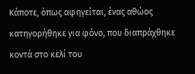Κάποτε, όπως αφηγείται, ένας αθώος κατηγορήθηκε για φόνο, που διαπράχθηκε κοντά στο κελί του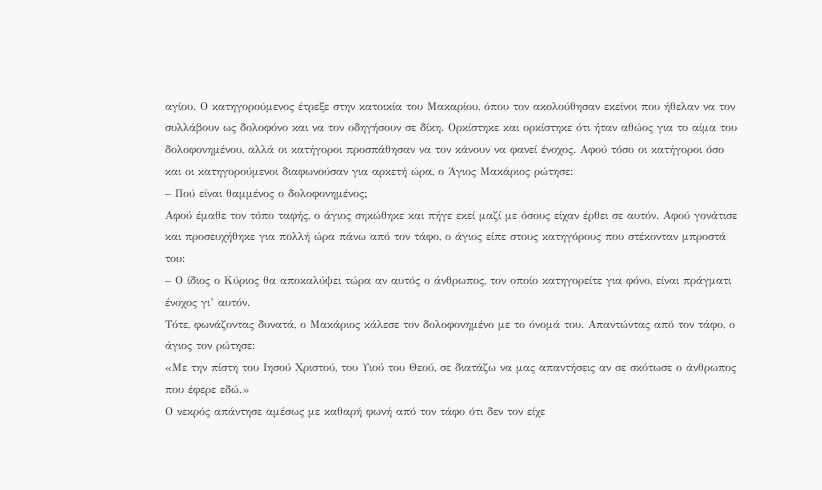αγίου. Ο κατηγορούμενος έτρεξε στην κατοικία του Μακαρίου, όπου τον ακολούθησαν εκείνοι που ήθελαν να τον συλλάβουν ως δολοφόνο και να τον οδηγήσουν σε δίκη. Ορκίστηκε και ορκίστηκε ότι ήταν αθώος για το αίμα του δολοφονημένου, αλλά οι κατήγοροι προσπάθησαν να τον κάνουν να φανεί ένοχος. Αφού τόσο οι κατήγοροι όσο και οι κατηγορούμενοι διαφωνούσαν για αρκετή ώρα, ο Άγιος Μακάριος ρώτησε:
– Πού είναι θαμμένος ο δολοφονημένος;
Αφού έμαθε τον τόπο ταφής, ο άγιος σηκώθηκε και πήγε εκεί μαζί με όσους είχαν έρθει σε αυτόν. Αφού γονάτισε και προσευχήθηκε για πολλή ώρα πάνω από τον τάφο, ο άγιος είπε στους κατηγόρους που στέκονταν μπροστά του:
– Ο ίδιος ο Κύριος θα αποκαλύψει τώρα αν αυτός ο άνθρωπος, τον οποίο κατηγορείτε για φόνο, είναι πράγματι ένοχος γι’ αυτόν.
Τότε, φωνάζοντας δυνατά, ο Μακάριος κάλεσε τον δολοφονημένο με το όνομά του. Απαντώντας από τον τάφο, ο άγιος τον ρώτησε:
«Με την πίστη του Ιησού Χριστού, του Υιού του Θεού, σε διατάζω να μας απαντήσεις αν σε σκότωσε ο άνθρωπος που έφερε εδώ.»
Ο νεκρός απάντησε αμέσως με καθαρή φωνή από τον τάφο ότι δεν τον είχε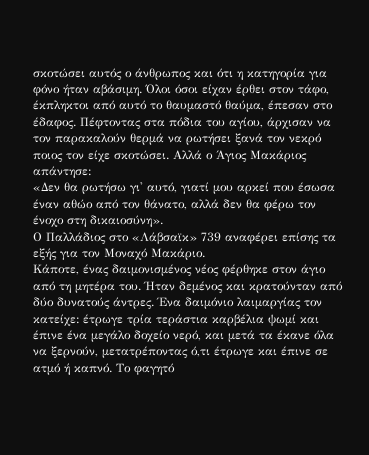σκοτώσει αυτός ο άνθρωπος και ότι η κατηγορία για φόνο ήταν αβάσιμη. Όλοι όσοι είχαν έρθει στον τάφο, έκπληκτοι από αυτό το θαυμαστό θαύμα, έπεσαν στο έδαφος. Πέφτοντας στα πόδια του αγίου, άρχισαν να τον παρακαλούν θερμά να ρωτήσει ξανά τον νεκρό ποιος τον είχε σκοτώσει. Αλλά ο Άγιος Μακάριος απάντησε:
«Δεν θα ρωτήσω γι' αυτό, γιατί μου αρκεί που έσωσα έναν αθώο από τον θάνατο, αλλά δεν θα φέρω τον ένοχο στη δικαιοσύνη».
Ο Παλλάδιος στο «Λάβσαϊκ» 739 αναφέρει επίσης τα εξής για τον Μοναχό Μακάριο.
Κάποτε, ένας δαιμονισμένος νέος φέρθηκε στον άγιο από τη μητέρα του. Ήταν δεμένος και κρατούνταν από δύο δυνατούς άντρες. Ένα δαιμόνιο λαιμαργίας τον κατείχε: έτρωγε τρία τεράστια καρβέλια ψωμί και έπινε ένα μεγάλο δοχείο νερό, και μετά τα έκανε όλα να ξερνούν, μετατρέποντας ό,τι έτρωγε και έπινε σε ατμό ή καπνό. Το φαγητό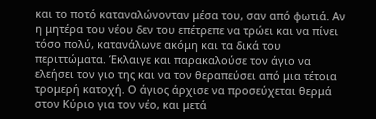και το ποτό καταναλώνονταν μέσα του, σαν από φωτιά. Αν η μητέρα του νέου δεν του επέτρεπε να τρώει και να πίνει τόσο πολύ, κατανάλωνε ακόμη και τα δικά του περιττώματα. Έκλαιγε και παρακαλούσε τον άγιο να ελεήσει τον γιο της και να τον θεραπεύσει από μια τέτοια τρομερή κατοχή. Ο άγιος άρχισε να προσεύχεται θερμά στον Κύριο για τον νέο, και μετά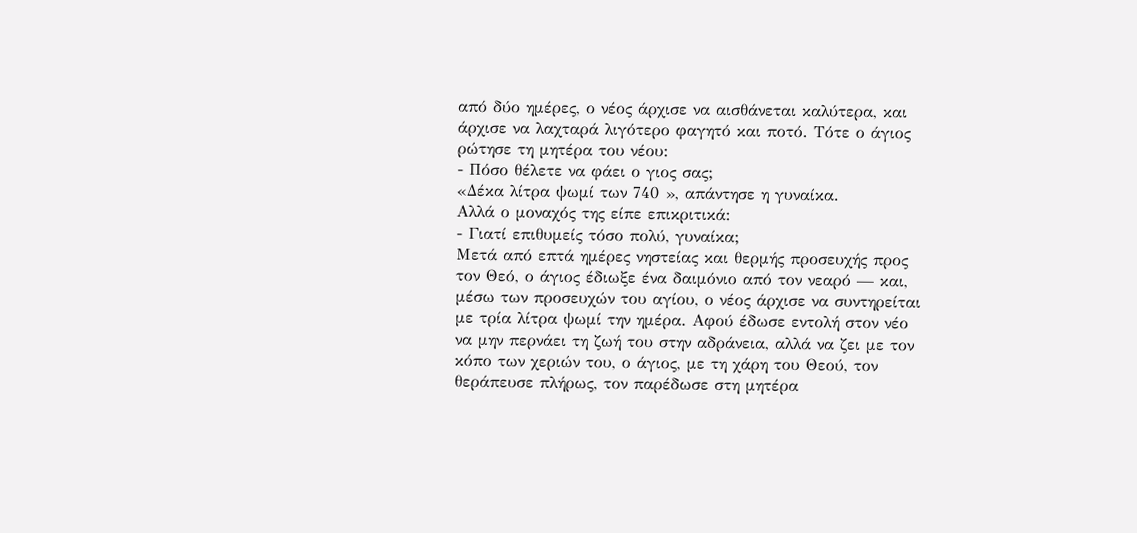από δύο ημέρες, ο νέος άρχισε να αισθάνεται καλύτερα, και άρχισε να λαχταρά λιγότερο φαγητό και ποτό. Τότε ο άγιος ρώτησε τη μητέρα του νέου:
- Πόσο θέλετε να φάει ο γιος σας;
«Δέκα λίτρα ψωμί των 740 », απάντησε η γυναίκα.
Αλλά ο μοναχός της είπε επικριτικά:
- Γιατί επιθυμείς τόσο πολύ, γυναίκα;
Μετά από επτά ημέρες νηστείας και θερμής προσευχής προς τον Θεό, ο άγιος έδιωξε ένα δαιμόνιο από τον νεαρό — και, μέσω των προσευχών του αγίου, ο νέος άρχισε να συντηρείται με τρία λίτρα ψωμί την ημέρα. Αφού έδωσε εντολή στον νέο να μην περνάει τη ζωή του στην αδράνεια, αλλά να ζει με τον κόπο των χεριών του, ο άγιος, με τη χάρη του Θεού, τον θεράπευσε πλήρως, τον παρέδωσε στη μητέρα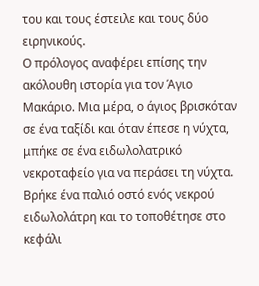του και τους έστειλε και τους δύο ειρηνικούς.
Ο πρόλογος αναφέρει επίσης την ακόλουθη ιστορία για τον Άγιο Μακάριο. Μια μέρα, ο άγιος βρισκόταν σε ένα ταξίδι και όταν έπεσε η νύχτα, μπήκε σε ένα ειδωλολατρικό νεκροταφείο για να περάσει τη νύχτα. Βρήκε ένα παλιό οστό ενός νεκρού ειδωλολάτρη και το τοποθέτησε στο κεφάλι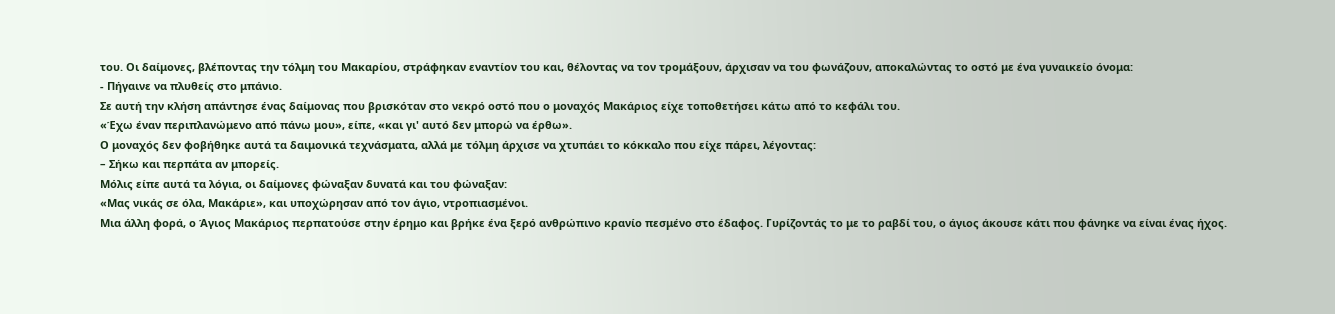του. Οι δαίμονες, βλέποντας την τόλμη του Μακαρίου, στράφηκαν εναντίον του και, θέλοντας να τον τρομάξουν, άρχισαν να του φωνάζουν, αποκαλώντας το οστό με ένα γυναικείο όνομα:
- Πήγαινε να πλυθείς στο μπάνιο.
Σε αυτή την κλήση απάντησε ένας δαίμονας που βρισκόταν στο νεκρό οστό που ο μοναχός Μακάριος είχε τοποθετήσει κάτω από το κεφάλι του.
«Έχω έναν περιπλανώμενο από πάνω μου», είπε, «και γι' αυτό δεν μπορώ να έρθω».
Ο μοναχός δεν φοβήθηκε αυτά τα δαιμονικά τεχνάσματα, αλλά με τόλμη άρχισε να χτυπάει το κόκκαλο που είχε πάρει, λέγοντας:
– Σήκω και περπάτα αν μπορείς.
Μόλις είπε αυτά τα λόγια, οι δαίμονες φώναξαν δυνατά και του φώναξαν:
«Μας νικάς σε όλα, Μακάριε», και υποχώρησαν από τον άγιο, ντροπιασμένοι.
Μια άλλη φορά, ο Άγιος Μακάριος περπατούσε στην έρημο και βρήκε ένα ξερό ανθρώπινο κρανίο πεσμένο στο έδαφος. Γυρίζοντάς το με το ραβδί του, ο άγιος άκουσε κάτι που φάνηκε να είναι ένας ήχος.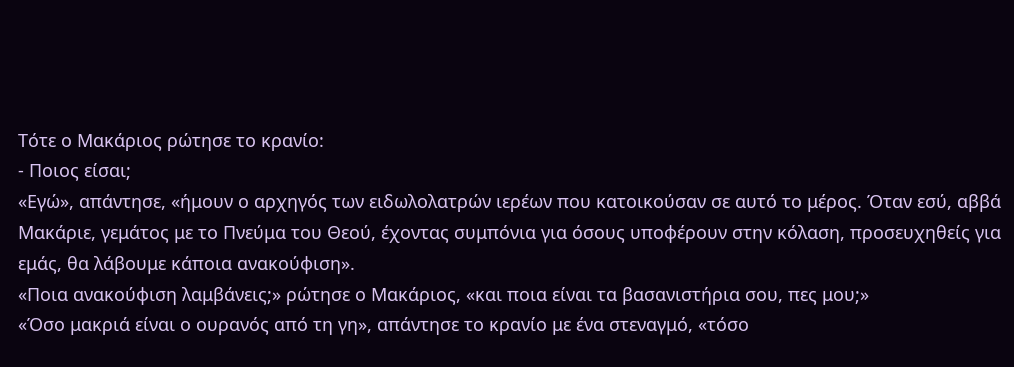Τότε ο Μακάριος ρώτησε το κρανίο:
- Ποιος είσαι;
«Εγώ», απάντησε, «ήμουν ο αρχηγός των ειδωλολατρών ιερέων που κατοικούσαν σε αυτό το μέρος. Όταν εσύ, αββά Μακάριε, γεμάτος με το Πνεύμα του Θεού, έχοντας συμπόνια για όσους υποφέρουν στην κόλαση, προσευχηθείς για εμάς, θα λάβουμε κάποια ανακούφιση».
«Ποια ανακούφιση λαμβάνεις;» ρώτησε ο Μακάριος, «και ποια είναι τα βασανιστήρια σου, πες μου;»
«Όσο μακριά είναι ο ουρανός από τη γη», απάντησε το κρανίο με ένα στεναγμό, «τόσο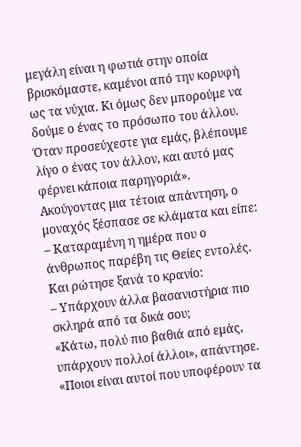μεγάλη είναι η φωτιά στην οποία βρισκόμαστε, καμένοι από την κορυφή ως τα νύχια. Κι όμως δεν μπορούμε να δούμε ο ένας το πρόσωπο του άλλου. Όταν προσεύχεστε για εμάς, βλέπουμε λίγο ο ένας τον άλλον, και αυτό μας φέρνει κάποια παρηγοριά».
Ακούγοντας μια τέτοια απάντηση, ο μοναχός ξέσπασε σε κλάματα και είπε:
– Καταραμένη η ημέρα που ο άνθρωπος παρέβη τις Θείες εντολές.
Και ρώτησε ξανά το κρανίο:
– Υπάρχουν άλλα βασανιστήρια πιο σκληρά από τα δικά σου;
«Κάτω, πολύ πιο βαθιά από εμάς, υπάρχουν πολλοί άλλοι», απάντησε.
«Ποιοι είναι αυτοί που υποφέρουν τα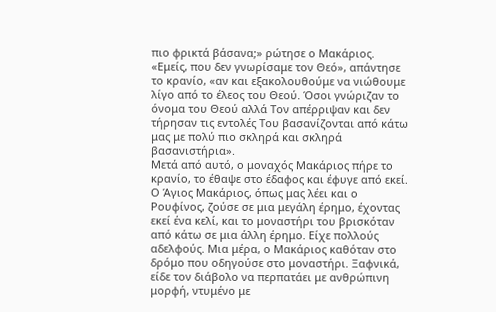πιο φρικτά βάσανα;» ρώτησε ο Μακάριος.
«Εμείς, που δεν γνωρίσαμε τον Θεό», απάντησε το κρανίο, «αν και εξακολουθούμε να νιώθουμε λίγο από το έλεος του Θεού. Όσοι γνώριζαν το όνομα του Θεού αλλά Τον απέρριψαν και δεν τήρησαν τις εντολές Του βασανίζονται από κάτω μας με πολύ πιο σκληρά και σκληρά βασανιστήρια».
Μετά από αυτό, ο μοναχός Μακάριος πήρε το κρανίο, το έθαψε στο έδαφος και έφυγε από εκεί.
Ο Άγιος Μακάριος, όπως μας λέει και ο Ρουφίνος, ζούσε σε μια μεγάλη έρημο, έχοντας εκεί ένα κελί, και το μοναστήρι του βρισκόταν από κάτω σε μια άλλη έρημο. Είχε πολλούς αδελφούς. Μια μέρα, ο Μακάριος καθόταν στο δρόμο που οδηγούσε στο μοναστήρι. Ξαφνικά, είδε τον διάβολο να περπατάει με ανθρώπινη μορφή, ντυμένο με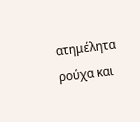ατημέλητα ρούχα και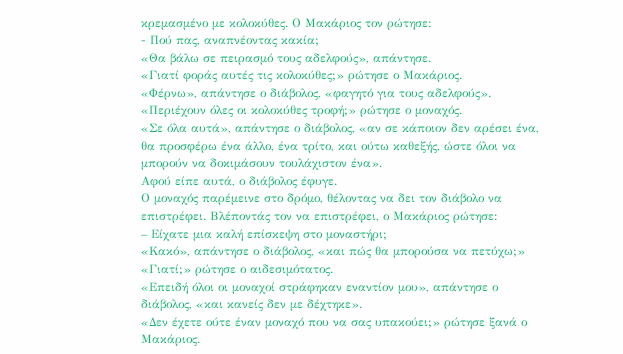κρεμασμένο με κολοκύθες. Ο Μακάριος τον ρώτησε:
- Πού πας, αναπνέοντας κακία;
«Θα βάλω σε πειρασμό τους αδελφούς», απάντησε.
«Γιατί φοράς αυτές τις κολοκύθες;» ρώτησε ο Μακάριος.
«Φέρνω», απάντησε ο διάβολος, «φαγητό για τους αδελφούς».
«Περιέχουν όλες οι κολοκύθες τροφή;» ρώτησε ο μοναχός.
«Σε όλα αυτά», απάντησε ο διάβολος, «αν σε κάποιον δεν αρέσει ένα, θα προσφέρω ένα άλλο, ένα τρίτο, και ούτω καθεξής, ώστε όλοι να μπορούν να δοκιμάσουν τουλάχιστον ένα».
Αφού είπε αυτά, ο διάβολος έφυγε.
Ο μοναχός παρέμεινε στο δρόμο, θέλοντας να δει τον διάβολο να επιστρέφει. Βλέποντάς τον να επιστρέφει, ο Μακάριος ρώτησε:
– Είχατε μια καλή επίσκεψη στο μοναστήρι;
«Κακό», απάντησε ο διάβολος, «και πώς θα μπορούσα να πετύχω;»
«Γιατί;» ρώτησε ο αιδεσιμότατος.
«Επειδή όλοι οι μοναχοί στράφηκαν εναντίον μου», απάντησε ο διάβολος, «και κανείς δεν με δέχτηκε».
«Δεν έχετε ούτε έναν μοναχό που να σας υπακούει;» ρώτησε ξανά ο Μακάριος.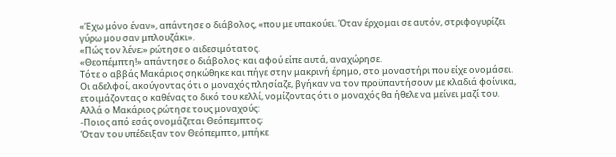«Έχω μόνο έναν», απάντησε ο διάβολος, «που με υπακούει. Όταν έρχομαι σε αυτόν, στριφογυρίζει γύρω μου σαν μπλουζάκι».
«Πώς τον λένε;» ρώτησε ο αιδεσιμότατος.
«Θεοπέμπτη!» απάντησε ο διάβολος· και αφού είπε αυτά, αναχώρησε.
Τότε ο αββάς Μακάριος σηκώθηκε και πήγε στην μακρινή έρημο, στο μοναστήρι που είχε ονομάσει. Οι αδελφοί, ακούγοντας ότι ο μοναχός πλησίαζε, βγήκαν να τον προϋπαντήσουν με κλαδιά φοίνικα, ετοιμάζοντας ο καθένας το δικό του κελλί, νομίζοντας ότι ο μοναχός θα ήθελε να μείνει μαζί του. Αλλά ο Μακάριος ρώτησε τους μοναχούς:
-Ποιος από εσάς ονομάζεται Θεόπεμπτος;
Όταν του υπέδειξαν τον Θεόπεμπτο, μπήκε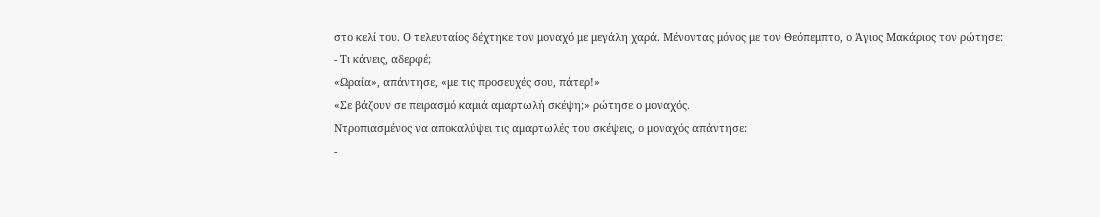στο κελί του. Ο τελευταίος δέχτηκε τον μοναχό με μεγάλη χαρά. Μένοντας μόνος με τον Θεόπεμπτο, ο Άγιος Μακάριος τον ρώτησε:
- Τι κάνεις, αδερφέ;
«Ωραία», απάντησε, «με τις προσευχές σου, πάτερ!»
«Σε βάζουν σε πειρασμό καμιά αμαρτωλή σκέψη;» ρώτησε ο μοναχός.
Ντροπιασμένος να αποκαλύψει τις αμαρτωλές του σκέψεις, ο μοναχός απάντησε:
-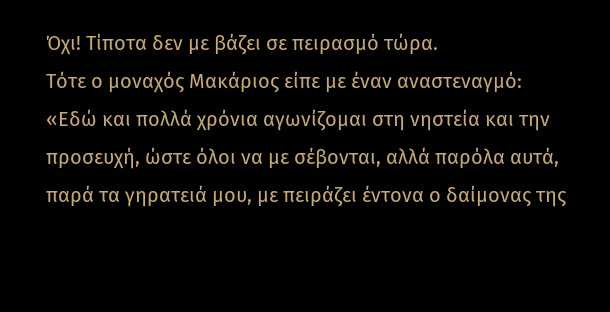Όχι! Τίποτα δεν με βάζει σε πειρασμό τώρα.
Τότε ο μοναχός Μακάριος είπε με έναν αναστεναγμό:
«Εδώ και πολλά χρόνια αγωνίζομαι στη νηστεία και την προσευχή, ώστε όλοι να με σέβονται, αλλά παρόλα αυτά, παρά τα γηρατειά μου, με πειράζει έντονα ο δαίμονας της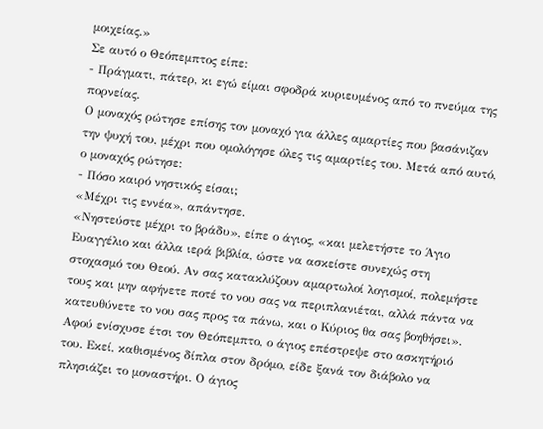μοιχείας.»
Σε αυτό ο Θεόπεμπτος είπε:
- Πράγματι, πάτερ, κι εγώ είμαι σφοδρά κυριευμένος από το πνεύμα της πορνείας.
Ο μοναχός ρώτησε επίσης τον μοναχό για άλλες αμαρτίες που βασάνιζαν την ψυχή του, μέχρι που ομολόγησε όλες τις αμαρτίες του. Μετά από αυτό, ο μοναχός ρώτησε:
- Πόσο καιρό νηστικός είσαι;
«Μέχρι τις εννέα», απάντησε.
«Νηστεύστε μέχρι το βράδυ», είπε ο άγιος, «και μελετήστε το Άγιο Ευαγγέλιο και άλλα ιερά βιβλία, ώστε να ασκείστε συνεχώς στη στοχασμό του Θεού. Αν σας κατακλύζουν αμαρτωλοί λογισμοί, πολεμήστε τους και μην αφήνετε ποτέ το νου σας να περιπλανιέται, αλλά πάντα να κατευθύνετε το νου σας προς τα πάνω, και ο Κύριος θα σας βοηθήσει».
Αφού ενίσχυσε έτσι τον Θεόπεμπτο, ο άγιος επέστρεψε στο ασκητήριό του. Εκεί, καθισμένος δίπλα στον δρόμο, είδε ξανά τον διάβολο να πλησιάζει το μοναστήρι. Ο άγιος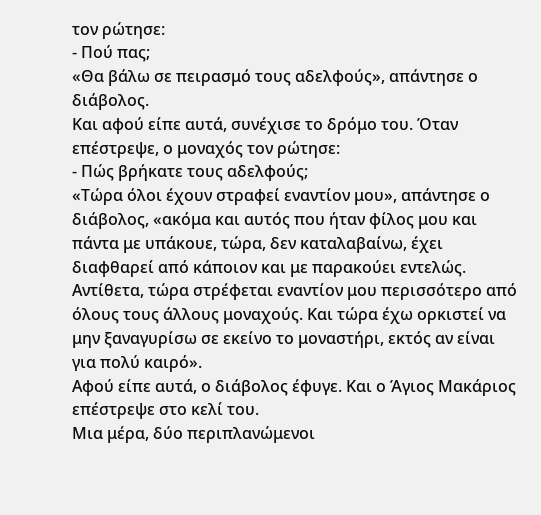τον ρώτησε:
- Πού πας;
«Θα βάλω σε πειρασμό τους αδελφούς», απάντησε ο διάβολος.
Και αφού είπε αυτά, συνέχισε το δρόμο του. Όταν επέστρεψε, ο μοναχός τον ρώτησε:
- Πώς βρήκατε τους αδελφούς;
«Τώρα όλοι έχουν στραφεί εναντίον μου», απάντησε ο διάβολος, «ακόμα και αυτός που ήταν φίλος μου και πάντα με υπάκουε, τώρα, δεν καταλαβαίνω, έχει διαφθαρεί από κάποιον και με παρακούει εντελώς. Αντίθετα, τώρα στρέφεται εναντίον μου περισσότερο από όλους τους άλλους μοναχούς. Και τώρα έχω ορκιστεί να μην ξαναγυρίσω σε εκείνο το μοναστήρι, εκτός αν είναι για πολύ καιρό».
Αφού είπε αυτά, ο διάβολος έφυγε. Και ο Άγιος Μακάριος επέστρεψε στο κελί του.
Μια μέρα, δύο περιπλανώμενοι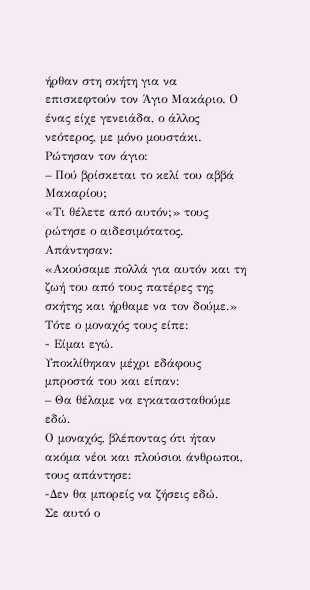ήρθαν στη σκήτη για να επισκεφτούν τον Άγιο Μακάριο. Ο ένας είχε γενειάδα, ο άλλος νεότερος, με μόνο μουστάκι. Ρώτησαν τον άγιο:
– Πού βρίσκεται το κελί του αββά Μακαρίου;
«Τι θέλετε από αυτόν;» τους ρώτησε ο αιδεσιμότατος.
Απάντησαν:
«Ακούσαμε πολλά για αυτόν και τη ζωή του από τους πατέρες της σκήτης και ήρθαμε να τον δούμε.»
Τότε ο μοναχός τους είπε:
- Είμαι εγώ.
Υποκλίθηκαν μέχρι εδάφους μπροστά του και είπαν:
– Θα θέλαμε να εγκατασταθούμε εδώ.
Ο μοναχός, βλέποντας ότι ήταν ακόμα νέοι και πλούσιοι άνθρωποι, τους απάντησε:
-Δεν θα μπορείς να ζήσεις εδώ.
Σε αυτό ο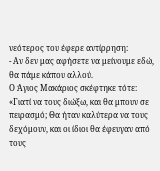νεότερος του έφερε αντίρρηση:
- Αν δεν μας αφήσετε να μείνουμε εδώ, θα πάμε κάπου αλλού.
Ο Άγιος Μακάριος σκέφτηκε τότε: «Γιατί να τους διώξω, και θα μπουν σε πειρασμό; Θα ήταν καλύτερα να τους δεχόμουν, και οι ίδιοι θα έφευγαν από τους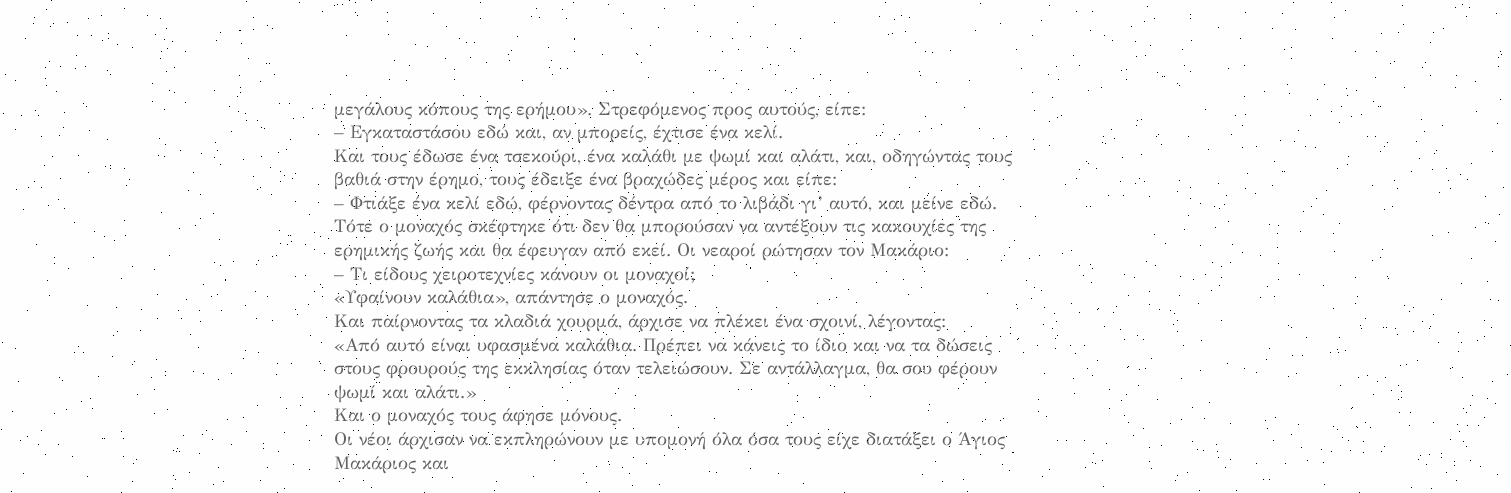μεγάλους κόπους της ερήμου». Στρεφόμενος προς αυτούς, είπε:
– Εγκαταστάσου εδώ και, αν μπορείς, έχτισε ένα κελί.
Και τους έδωσε ένα τσεκούρι, ένα καλάθι με ψωμί και αλάτι, και, οδηγώντας τους βαθιά στην έρημο, τους έδειξε ένα βραχώδες μέρος και είπε:
– Φτιάξε ένα κελί εδώ, φέρνοντας δέντρα από το λιβάδι γι’ αυτό, και μείνε εδώ.
Τότε ο μοναχός σκέφτηκε ότι δεν θα μπορούσαν να αντέξουν τις κακουχίες της ερημικής ζωής και θα έφευγαν από εκεί. Οι νεαροί ρώτησαν τον Μακάριο:
– Τι είδους χειροτεχνίες κάνουν οι μοναχοί;
«Υφαίνουν καλάθια», απάντησε ο μοναχός.
Και παίρνοντας τα κλαδιά χουρμά, άρχισε να πλέκει ένα σχοινί, λέγοντας:
«Από αυτό είναι υφασμένα καλάθια. Πρέπει να κάνεις το ίδιο και να τα δώσεις στους φρουρούς της εκκλησίας όταν τελειώσουν. Σε αντάλλαγμα, θα σου φέρουν ψωμί και αλάτι.»
Και ο μοναχός τους άφησε μόνους.
Οι νέοι άρχισαν να εκπληρώνουν με υπομονή όλα όσα τους είχε διατάξει ο Άγιος Μακάριος και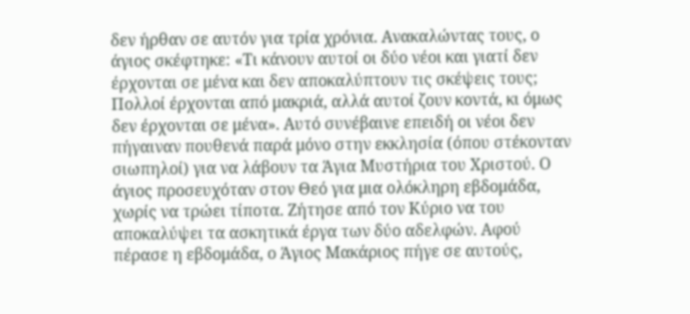δεν ήρθαν σε αυτόν για τρία χρόνια. Ανακαλώντας τους, ο άγιος σκέφτηκε: «Τι κάνουν αυτοί οι δύο νέοι και γιατί δεν έρχονται σε μένα και δεν αποκαλύπτουν τις σκέψεις τους; Πολλοί έρχονται από μακριά, αλλά αυτοί ζουν κοντά, κι όμως δεν έρχονται σε μένα». Αυτό συνέβαινε επειδή οι νέοι δεν πήγαιναν πουθενά παρά μόνο στην εκκλησία (όπου στέκονταν σιωπηλοί) για να λάβουν τα Άγια Μυστήρια του Χριστού. Ο άγιος προσευχόταν στον Θεό για μια ολόκληρη εβδομάδα, χωρίς να τρώει τίποτα. Ζήτησε από τον Κύριο να του αποκαλύψει τα ασκητικά έργα των δύο αδελφών. Αφού πέρασε η εβδομάδα, ο Άγιος Μακάριος πήγε σε αυτούς,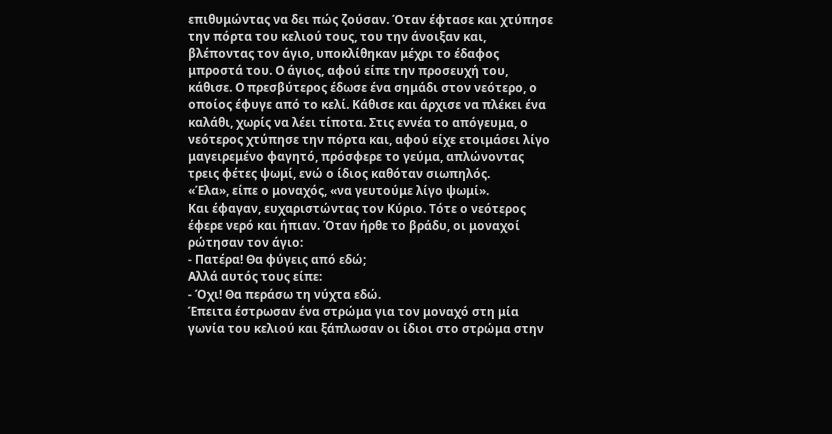επιθυμώντας να δει πώς ζούσαν. Όταν έφτασε και χτύπησε την πόρτα του κελιού τους, του την άνοιξαν και, βλέποντας τον άγιο, υποκλίθηκαν μέχρι το έδαφος μπροστά του. Ο άγιος, αφού είπε την προσευχή του, κάθισε. Ο πρεσβύτερος έδωσε ένα σημάδι στον νεότερο, ο οποίος έφυγε από το κελί. Κάθισε και άρχισε να πλέκει ένα καλάθι, χωρίς να λέει τίποτα. Στις εννέα το απόγευμα, ο νεότερος χτύπησε την πόρτα και, αφού είχε ετοιμάσει λίγο μαγειρεμένο φαγητό, πρόσφερε το γεύμα, απλώνοντας τρεις φέτες ψωμί, ενώ ο ίδιος καθόταν σιωπηλός.
«Έλα», είπε ο μοναχός, «να γευτούμε λίγο ψωμί».
Και έφαγαν, ευχαριστώντας τον Κύριο. Τότε ο νεότερος έφερε νερό και ήπιαν. Όταν ήρθε το βράδυ, οι μοναχοί ρώτησαν τον άγιο:
- Πατέρα! Θα φύγεις από εδώ;
Αλλά αυτός τους είπε:
- Όχι! Θα περάσω τη νύχτα εδώ.
Έπειτα έστρωσαν ένα στρώμα για τον μοναχό στη μία γωνία του κελιού και ξάπλωσαν οι ίδιοι στο στρώμα στην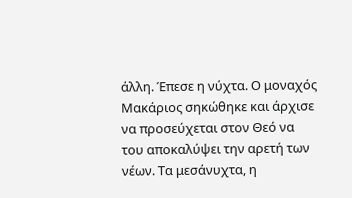άλλη. Έπεσε η νύχτα. Ο μοναχός Μακάριος σηκώθηκε και άρχισε να προσεύχεται στον Θεό να του αποκαλύψει την αρετή των νέων. Τα μεσάνυχτα, η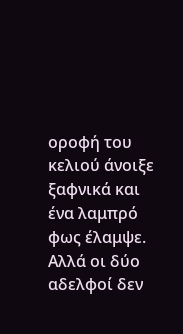οροφή του κελιού άνοιξε ξαφνικά και ένα λαμπρό φως έλαμψε. Αλλά οι δύο αδελφοί δεν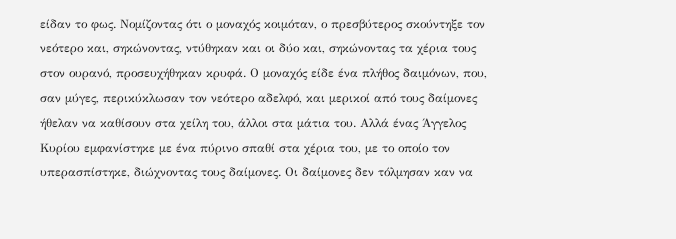είδαν το φως. Νομίζοντας ότι ο μοναχός κοιμόταν, ο πρεσβύτερος σκούντηξε τον νεότερο και, σηκώνοντας, ντύθηκαν και οι δύο και, σηκώνοντας τα χέρια τους στον ουρανό, προσευχήθηκαν κρυφά. Ο μοναχός είδε ένα πλήθος δαιμόνων, που, σαν μύγες, περικύκλωσαν τον νεότερο αδελφό, και μερικοί από τους δαίμονες ήθελαν να καθίσουν στα χείλη του, άλλοι στα μάτια του. Αλλά ένας Άγγελος Κυρίου εμφανίστηκε με ένα πύρινο σπαθί στα χέρια του, με το οποίο τον υπερασπίστηκε, διώχνοντας τους δαίμονες. Οι δαίμονες δεν τόλμησαν καν να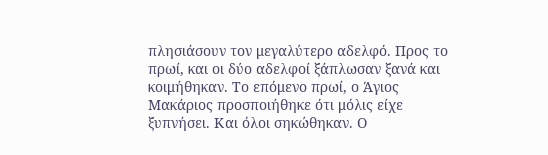πλησιάσουν τον μεγαλύτερο αδελφό. Προς το πρωί, και οι δύο αδελφοί ξάπλωσαν ξανά και κοιμήθηκαν. Το επόμενο πρωί, ο Άγιος Μακάριος προσποιήθηκε ότι μόλις είχε ξυπνήσει. Και όλοι σηκώθηκαν. Ο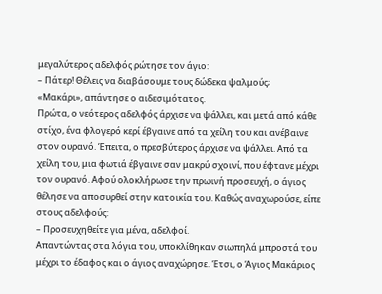μεγαλύτερος αδελφός ρώτησε τον άγιο:
– Πάτερ! Θέλεις να διαβάσουμε τους δώδεκα ψαλμούς;
«Μακάρι», απάντησε ο αιδεσιμότατος.
Πρώτα, ο νεότερος αδελφός άρχισε να ψάλλει, και μετά από κάθε στίχο, ένα φλογερό κερί έβγαινε από τα χείλη του και ανέβαινε στον ουρανό. Έπειτα, ο πρεσβύτερος άρχισε να ψάλλει. Από τα χείλη του, μια φωτιά έβγαινε σαν μακρύ σχοινί, που έφτανε μέχρι τον ουρανό. Αφού ολοκλήρωσε την πρωινή προσευχή, ο άγιος θέλησε να αποσυρθεί στην κατοικία του. Καθώς αναχωρούσε, είπε στους αδελφούς:
– Προσευχηθείτε για μένα, αδελφοί.
Απαντώντας στα λόγια του, υποκλίθηκαν σιωπηλά μπροστά του μέχρι το έδαφος και ο άγιος αναχώρησε. Έτσι, ο Άγιος Μακάριος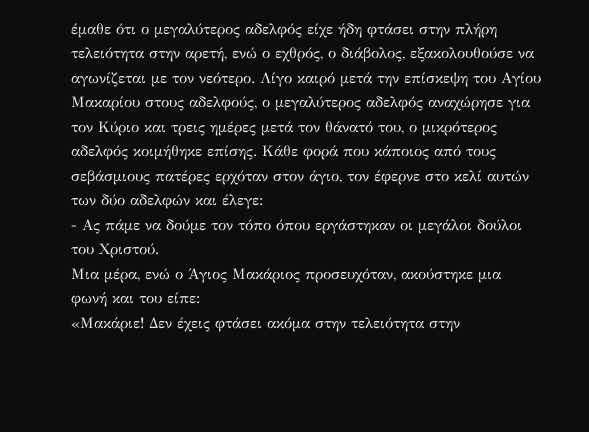έμαθε ότι ο μεγαλύτερος αδελφός είχε ήδη φτάσει στην πλήρη τελειότητα στην αρετή, ενώ ο εχθρός, ο διάβολος, εξακολουθούσε να αγωνίζεται με τον νεότερο. Λίγο καιρό μετά την επίσκεψη του Αγίου Μακαρίου στους αδελφούς, ο μεγαλύτερος αδελφός αναχώρησε για τον Κύριο και τρεις ημέρες μετά τον θάνατό του, ο μικρότερος αδελφός κοιμήθηκε επίσης. Κάθε φορά που κάποιος από τους σεβάσμιους πατέρες ερχόταν στον άγιο, τον έφερνε στο κελί αυτών των δύο αδελφών και έλεγε:
- Ας πάμε να δούμε τον τόπο όπου εργάστηκαν οι μεγάλοι δούλοι του Χριστού.
Μια μέρα, ενώ ο Άγιος Μακάριος προσευχόταν, ακούστηκε μια φωνή και του είπε:
«Μακάριε! Δεν έχεις φτάσει ακόμα στην τελειότητα στην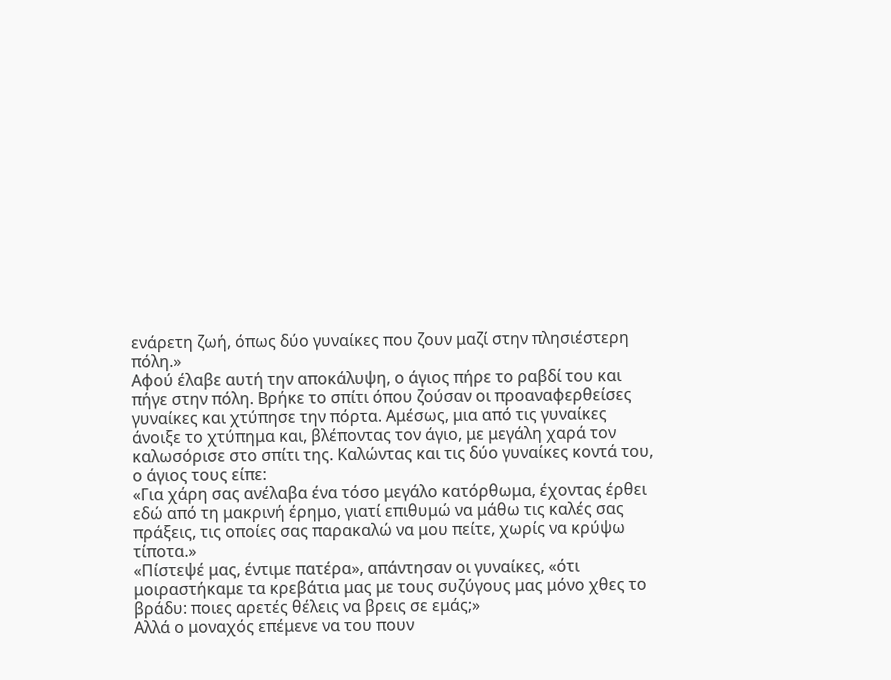ενάρετη ζωή, όπως δύο γυναίκες που ζουν μαζί στην πλησιέστερη πόλη.»
Αφού έλαβε αυτή την αποκάλυψη, ο άγιος πήρε το ραβδί του και πήγε στην πόλη. Βρήκε το σπίτι όπου ζούσαν οι προαναφερθείσες γυναίκες και χτύπησε την πόρτα. Αμέσως, μια από τις γυναίκες άνοιξε το χτύπημα και, βλέποντας τον άγιο, με μεγάλη χαρά τον καλωσόρισε στο σπίτι της. Καλώντας και τις δύο γυναίκες κοντά του, ο άγιος τους είπε:
«Για χάρη σας ανέλαβα ένα τόσο μεγάλο κατόρθωμα, έχοντας έρθει εδώ από τη μακρινή έρημο, γιατί επιθυμώ να μάθω τις καλές σας πράξεις, τις οποίες σας παρακαλώ να μου πείτε, χωρίς να κρύψω τίποτα.»
«Πίστεψέ μας, έντιμε πατέρα», απάντησαν οι γυναίκες, «ότι μοιραστήκαμε τα κρεβάτια μας με τους συζύγους μας μόνο χθες το βράδυ: ποιες αρετές θέλεις να βρεις σε εμάς;»
Αλλά ο μοναχός επέμενε να του πουν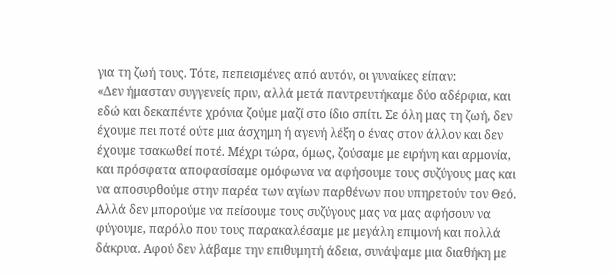για τη ζωή τους. Τότε, πεπεισμένες από αυτόν, οι γυναίκες είπαν:
«Δεν ήμασταν συγγενείς πριν, αλλά μετά παντρευτήκαμε δύο αδέρφια, και εδώ και δεκαπέντε χρόνια ζούμε μαζί στο ίδιο σπίτι. Σε όλη μας τη ζωή, δεν έχουμε πει ποτέ ούτε μια άσχημη ή αγενή λέξη ο ένας στον άλλον και δεν έχουμε τσακωθεί ποτέ. Μέχρι τώρα, όμως, ζούσαμε με ειρήνη και αρμονία, και πρόσφατα αποφασίσαμε ομόφωνα να αφήσουμε τους συζύγους μας και να αποσυρθούμε στην παρέα των αγίων παρθένων που υπηρετούν τον Θεό. Αλλά δεν μπορούμε να πείσουμε τους συζύγους μας να μας αφήσουν να φύγουμε, παρόλο που τους παρακαλέσαμε με μεγάλη επιμονή και πολλά δάκρυα. Αφού δεν λάβαμε την επιθυμητή άδεια, συνάψαμε μια διαθήκη με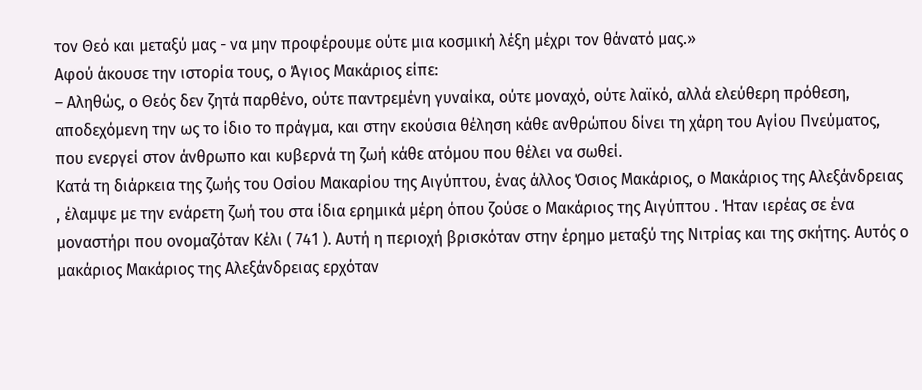τον Θεό και μεταξύ μας - να μην προφέρουμε ούτε μια κοσμική λέξη μέχρι τον θάνατό μας.»
Αφού άκουσε την ιστορία τους, ο Άγιος Μακάριος είπε:
– Αληθώς, ο Θεός δεν ζητά παρθένο, ούτε παντρεμένη γυναίκα, ούτε μοναχό, ούτε λαϊκό, αλλά ελεύθερη πρόθεση, αποδεχόμενη την ως το ίδιο το πράγμα, και στην εκούσια θέληση κάθε ανθρώπου δίνει τη χάρη του Αγίου Πνεύματος, που ενεργεί στον άνθρωπο και κυβερνά τη ζωή κάθε ατόμου που θέλει να σωθεί.
Κατά τη διάρκεια της ζωής του Οσίου Μακαρίου της Αιγύπτου, ένας άλλος Όσιος Μακάριος, ο Μακάριος της Αλεξάνδρειας , έλαμψε με την ενάρετη ζωή του στα ίδια ερημικά μέρη όπου ζούσε ο Μακάριος της Αιγύπτου . Ήταν ιερέας σε ένα μοναστήρι που ονομαζόταν Κέλι ( 741 ). Αυτή η περιοχή βρισκόταν στην έρημο μεταξύ της Νιτρίας και της σκήτης. Αυτός ο μακάριος Μακάριος της Αλεξάνδρειας ερχόταν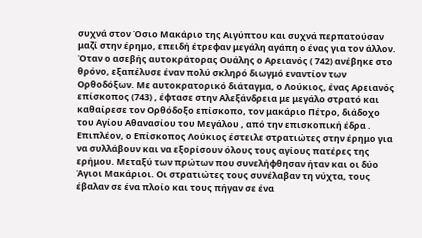συχνά στον Όσιο Μακάριο της Αιγύπτου και συχνά περπατούσαν μαζί στην έρημο, επειδή έτρεφαν μεγάλη αγάπη ο ένας για τον άλλον. Όταν ο ασεβής αυτοκράτορας Ουάλης ο Αρειανός ( 742) ανέβηκε στο θρόνο, εξαπέλυσε έναν πολύ σκληρό διωγμό εναντίον των Ορθοδόξων. Με αυτοκρατορικό διάταγμα, ο Λούκιος, ένας Αρειανός επίσκοπος (743) , έφτασε στην Αλεξάνδρεια με μεγάλο στρατό και καθαίρεσε τον Ορθόδοξο επίσκοπο, τον μακάριο Πέτρο, διάδοχο του Αγίου Αθανασίου του Μεγάλου , από την επισκοπική έδρα . Επιπλέον, ο Επίσκοπος Λούκιος έστειλε στρατιώτες στην έρημο για να συλλάβουν και να εξορίσουν όλους τους αγίους πατέρες της ερήμου. Μεταξύ των πρώτων που συνελήφθησαν ήταν και οι δύο Άγιοι Μακάριοι. Οι στρατιώτες τους συνέλαβαν τη νύχτα, τους έβαλαν σε ένα πλοίο και τους πήγαν σε ένα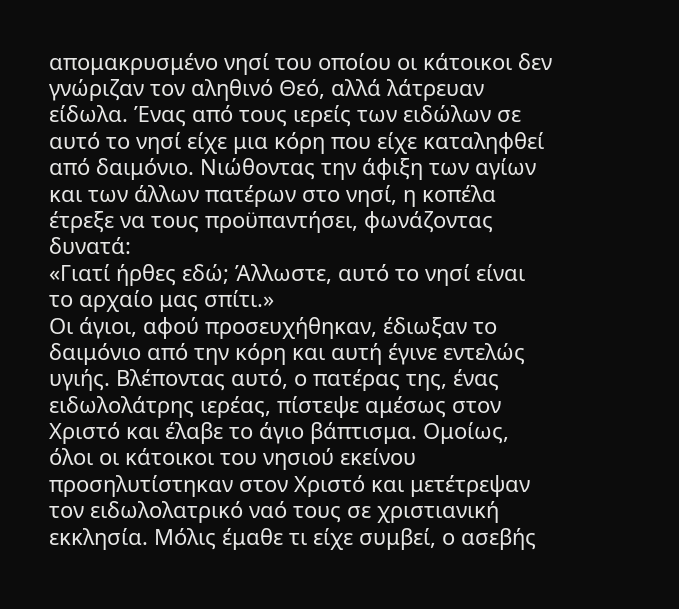απομακρυσμένο νησί του οποίου οι κάτοικοι δεν γνώριζαν τον αληθινό Θεό, αλλά λάτρευαν είδωλα. Ένας από τους ιερείς των ειδώλων σε αυτό το νησί είχε μια κόρη που είχε καταληφθεί από δαιμόνιο. Νιώθοντας την άφιξη των αγίων και των άλλων πατέρων στο νησί, η κοπέλα έτρεξε να τους προϋπαντήσει, φωνάζοντας δυνατά:
«Γιατί ήρθες εδώ; Άλλωστε, αυτό το νησί είναι το αρχαίο μας σπίτι.»
Οι άγιοι, αφού προσευχήθηκαν, έδιωξαν το δαιμόνιο από την κόρη και αυτή έγινε εντελώς υγιής. Βλέποντας αυτό, ο πατέρας της, ένας ειδωλολάτρης ιερέας, πίστεψε αμέσως στον Χριστό και έλαβε το άγιο βάπτισμα. Ομοίως, όλοι οι κάτοικοι του νησιού εκείνου προσηλυτίστηκαν στον Χριστό και μετέτρεψαν τον ειδωλολατρικό ναό τους σε χριστιανική εκκλησία. Μόλις έμαθε τι είχε συμβεί, ο ασεβής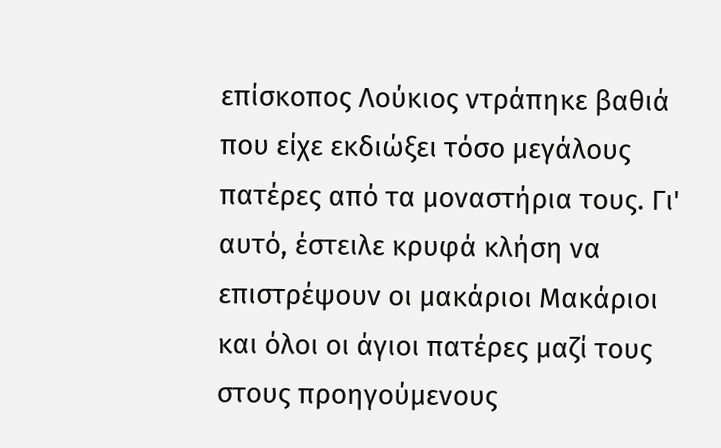επίσκοπος Λούκιος ντράπηκε βαθιά που είχε εκδιώξει τόσο μεγάλους πατέρες από τα μοναστήρια τους. Γι' αυτό, έστειλε κρυφά κλήση να επιστρέψουν οι μακάριοι Μακάριοι και όλοι οι άγιοι πατέρες μαζί τους στους προηγούμενους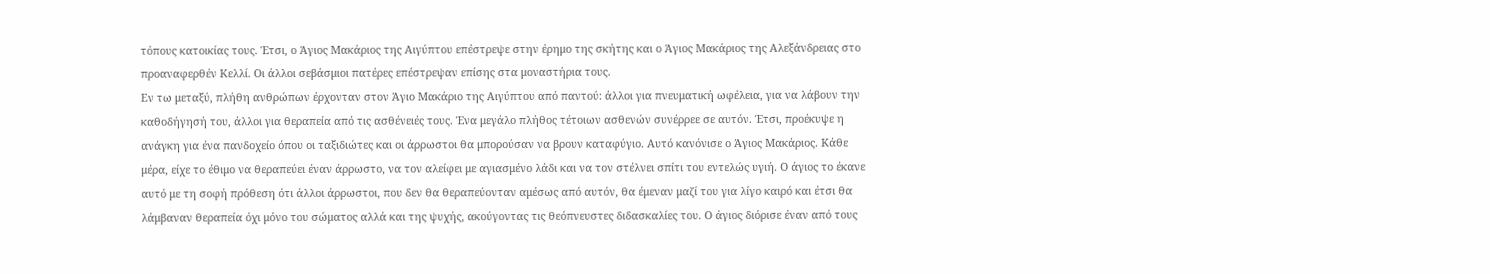τόπους κατοικίας τους. Έτσι, ο Άγιος Μακάριος της Αιγύπτου επέστρεψε στην έρημο της σκήτης και ο Άγιος Μακάριος της Αλεξάνδρειας στο προαναφερθέν Κελλί. Οι άλλοι σεβάσμιοι πατέρες επέστρεψαν επίσης στα μοναστήρια τους.
Εν τω μεταξύ, πλήθη ανθρώπων έρχονταν στον Άγιο Μακάριο της Αιγύπτου από παντού: άλλοι για πνευματική ωφέλεια, για να λάβουν την καθοδήγησή του, άλλοι για θεραπεία από τις ασθένειές τους. Ένα μεγάλο πλήθος τέτοιων ασθενών συνέρρεε σε αυτόν. Έτσι, προέκυψε η ανάγκη για ένα πανδοχείο όπου οι ταξιδιώτες και οι άρρωστοι θα μπορούσαν να βρουν καταφύγιο. Αυτό κανόνισε ο Άγιος Μακάριος. Κάθε μέρα, είχε το έθιμο να θεραπεύει έναν άρρωστο, να τον αλείφει με αγιασμένο λάδι και να τον στέλνει σπίτι του εντελώς υγιή. Ο άγιος το έκανε αυτό με τη σοφή πρόθεση ότι άλλοι άρρωστοι, που δεν θα θεραπεύονταν αμέσως από αυτόν, θα έμεναν μαζί του για λίγο καιρό και έτσι θα λάμβαναν θεραπεία όχι μόνο του σώματος αλλά και της ψυχής, ακούγοντας τις θεόπνευστες διδασκαλίες του. Ο άγιος διόρισε έναν από τους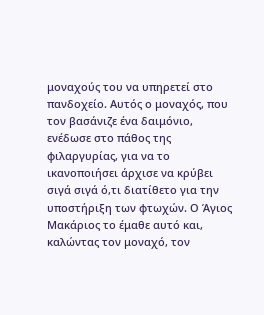μοναχούς του να υπηρετεί στο πανδοχείο. Αυτός ο μοναχός, που τον βασάνιζε ένα δαιμόνιο, ενέδωσε στο πάθος της φιλαργυρίας, για να το ικανοποιήσει άρχισε να κρύβει σιγά σιγά ό,τι διατίθετο για την υποστήριξη των φτωχών. Ο Άγιος Μακάριος το έμαθε αυτό και, καλώντας τον μοναχό, τον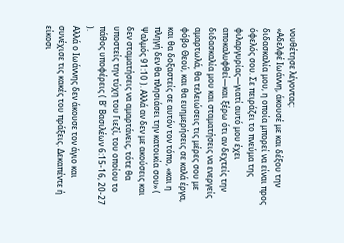νουθέτησε λέγοντας:
«Αδελφέ Ιωάννη, άκουσέ με και δέξου την διδασκαλία μου, η οποία μπορεί να είναι προς όφελός σου. Σε πειράζει το πνεύμα της φιλαργυρίας—γιατί αυτό μου έχει αποκαλυφθεί—και ξέρω ότι αν δεχτείς την διδασκαλία μου και σταματήσεις να ενεργείς αμαρτωλά, θα τελειώσεις τις μέρες σου με φόβο Θεού, και θα ευημερήσεις σε καλά έργα, και θα δοξαστείς σε αυτόν τον τόπο, «και η πληγή δεν θα πλησιάσει την κατοικία σου» ( Ψαλμός 91:10 ). Αλλά αν δεν με ακούσεις και δεν σταματήσεις να αμαρτάνεις, τότε θα υποστείς την τύχη του Γιεζί, του οποίου το πάθος υποφέρεις ( Β' Βασιλέων 6:15-16, 20-27 ).
Αλλά ο Ιωάννης δεν άκουσε τον άγιο και συνέχισε τις κακές του πράξεις. Δεκαπέντε ή είκοσι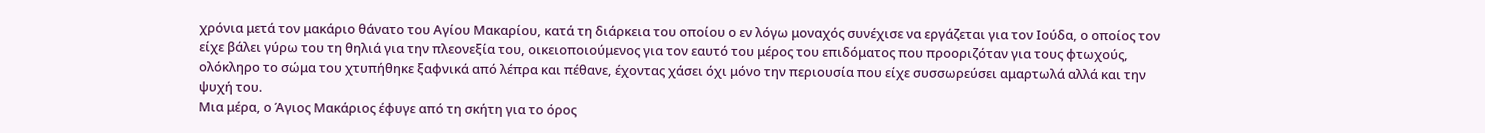χρόνια μετά τον μακάριο θάνατο του Αγίου Μακαρίου, κατά τη διάρκεια του οποίου ο εν λόγω μοναχός συνέχισε να εργάζεται για τον Ιούδα, ο οποίος τον είχε βάλει γύρω του τη θηλιά για την πλεονεξία του, οικειοποιούμενος για τον εαυτό του μέρος του επιδόματος που προοριζόταν για τους φτωχούς, ολόκληρο το σώμα του χτυπήθηκε ξαφνικά από λέπρα και πέθανε, έχοντας χάσει όχι μόνο την περιουσία που είχε συσσωρεύσει αμαρτωλά αλλά και την ψυχή του.
Μια μέρα, ο Άγιος Μακάριος έφυγε από τη σκήτη για το όρος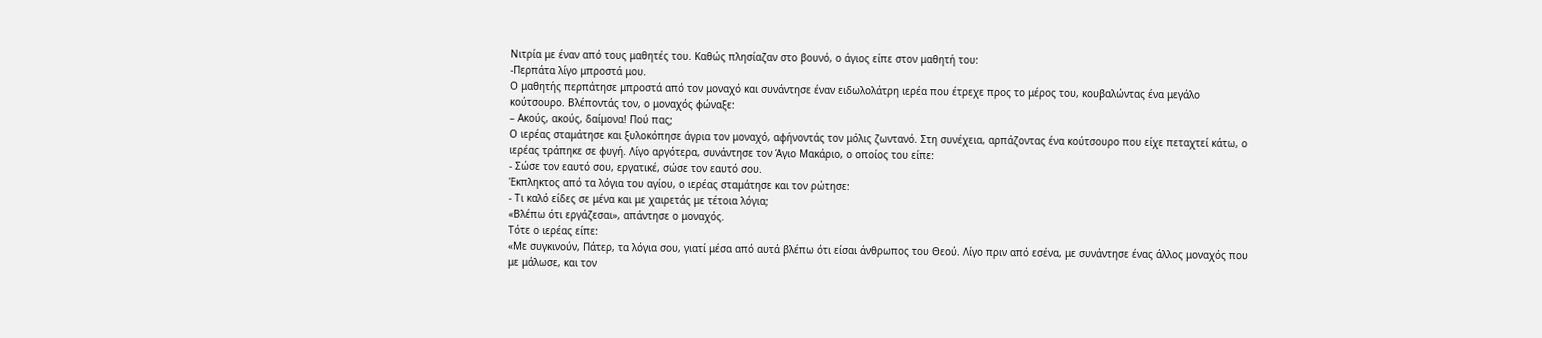Νιτρία με έναν από τους μαθητές του. Καθώς πλησίαζαν στο βουνό, ο άγιος είπε στον μαθητή του:
-Περπάτα λίγο μπροστά μου.
Ο μαθητής περπάτησε μπροστά από τον μοναχό και συνάντησε έναν ειδωλολάτρη ιερέα που έτρεχε προς το μέρος του, κουβαλώντας ένα μεγάλο κούτσουρο. Βλέποντάς τον, ο μοναχός φώναξε:
– Ακούς, ακούς, δαίμονα! Πού πας;
Ο ιερέας σταμάτησε και ξυλοκόπησε άγρια τον μοναχό, αφήνοντάς τον μόλις ζωντανό. Στη συνέχεια, αρπάζοντας ένα κούτσουρο που είχε πεταχτεί κάτω, ο ιερέας τράπηκε σε φυγή. Λίγο αργότερα, συνάντησε τον Άγιο Μακάριο, ο οποίος του είπε:
- Σώσε τον εαυτό σου, εργατικέ, σώσε τον εαυτό σου.
Έκπληκτος από τα λόγια του αγίου, ο ιερέας σταμάτησε και τον ρώτησε:
- Τι καλό είδες σε μένα και με χαιρετάς με τέτοια λόγια;
«Βλέπω ότι εργάζεσαι», απάντησε ο μοναχός.
Τότε ο ιερέας είπε:
«Με συγκινούν, Πάτερ, τα λόγια σου, γιατί μέσα από αυτά βλέπω ότι είσαι άνθρωπος του Θεού. Λίγο πριν από εσένα, με συνάντησε ένας άλλος μοναχός που με μάλωσε, και τον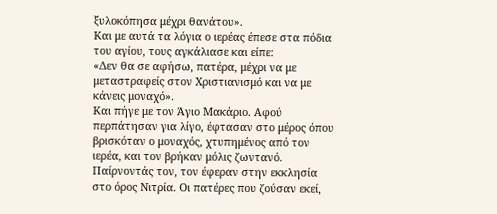ξυλοκόπησα μέχρι θανάτου».
Και με αυτά τα λόγια ο ιερέας έπεσε στα πόδια του αγίου, τους αγκάλιασε και είπε:
«Δεν θα σε αφήσω, πατέρα, μέχρι να με μεταστραφείς στον Χριστιανισμό και να με κάνεις μοναχό».
Και πήγε με τον Άγιο Μακάριο. Αφού περπάτησαν για λίγο, έφτασαν στο μέρος όπου βρισκόταν ο μοναχός, χτυπημένος από τον ιερέα, και τον βρήκαν μόλις ζωντανό. Παίρνοντάς τον, τον έφεραν στην εκκλησία στο όρος Νιτρία. Οι πατέρες που ζούσαν εκεί,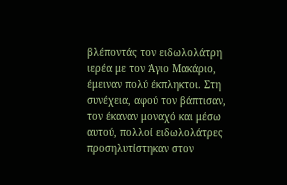βλέποντάς τον ειδωλολάτρη ιερέα με τον Άγιο Μακάριο, έμειναν πολύ έκπληκτοι. Στη συνέχεια, αφού τον βάπτισαν, τον έκαναν μοναχό και μέσω αυτού, πολλοί ειδωλολάτρες προσηλυτίστηκαν στον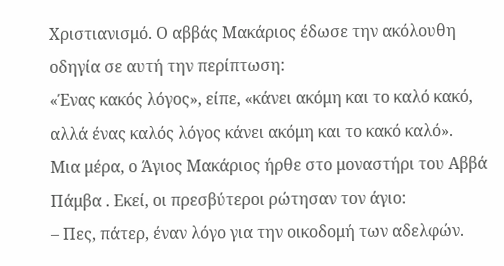Χριστιανισμό. Ο αββάς Μακάριος έδωσε την ακόλουθη οδηγία σε αυτή την περίπτωση:
«Ένας κακός λόγος», είπε, «κάνει ακόμη και το καλό κακό, αλλά ένας καλός λόγος κάνει ακόμη και το κακό καλό».
Μια μέρα, ο Άγιος Μακάριος ήρθε στο μοναστήρι του Αββά Πάμβα . Εκεί, οι πρεσβύτεροι ρώτησαν τον άγιο:
– Πες, πάτερ, έναν λόγο για την οικοδομή των αδελφών.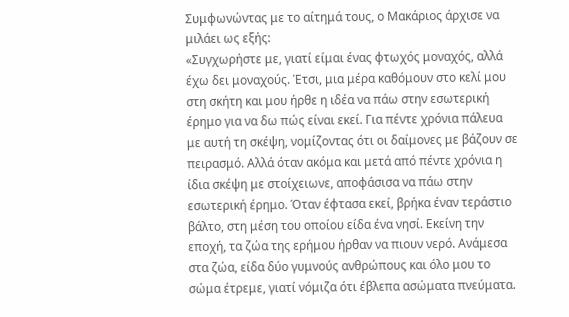Συμφωνώντας με το αίτημά τους, ο Μακάριος άρχισε να μιλάει ως εξής:
«Συγχωρήστε με, γιατί είμαι ένας φτωχός μοναχός, αλλά έχω δει μοναχούς. Έτσι, μια μέρα καθόμουν στο κελί μου στη σκήτη και μου ήρθε η ιδέα να πάω στην εσωτερική έρημο για να δω πώς είναι εκεί. Για πέντε χρόνια πάλευα με αυτή τη σκέψη, νομίζοντας ότι οι δαίμονες με βάζουν σε πειρασμό. Αλλά όταν ακόμα και μετά από πέντε χρόνια η ίδια σκέψη με στοίχειωνε, αποφάσισα να πάω στην εσωτερική έρημο. Όταν έφτασα εκεί, βρήκα έναν τεράστιο βάλτο, στη μέση του οποίου είδα ένα νησί. Εκείνη την εποχή, τα ζώα της ερήμου ήρθαν να πιουν νερό. Ανάμεσα στα ζώα, είδα δύο γυμνούς ανθρώπους και όλο μου το σώμα έτρεμε, γιατί νόμιζα ότι έβλεπα ασώματα πνεύματα.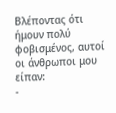Βλέποντας ότι ήμουν πολύ φοβισμένος, αυτοί οι άνθρωποι μου είπαν:
-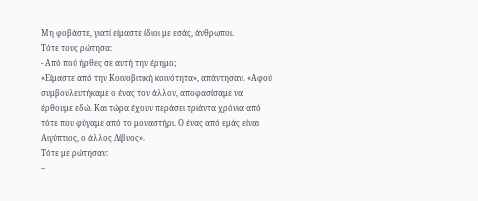Μη φοβάστε, γιατί είμαστε ίδιοι με εσάς, άνθρωποι.
Τότε τους ρώτησα:
- Από πού ήρθες σε αυτή την έρημο;
«Είμαστε από την Κοινοβιτική κοινότητα», απάντησαν. «Αφού συμβουλευτήκαμε ο ένας τον άλλον, αποφασίσαμε να έρθουμε εδώ. Και τώρα έχουν περάσει τριάντα χρόνια από τότε που φύγαμε από το μοναστήρι. Ο ένας από εμάς είναι Αιγύπτιος, ο άλλος Λίβυος».
Τότε με ρώτησαν:
–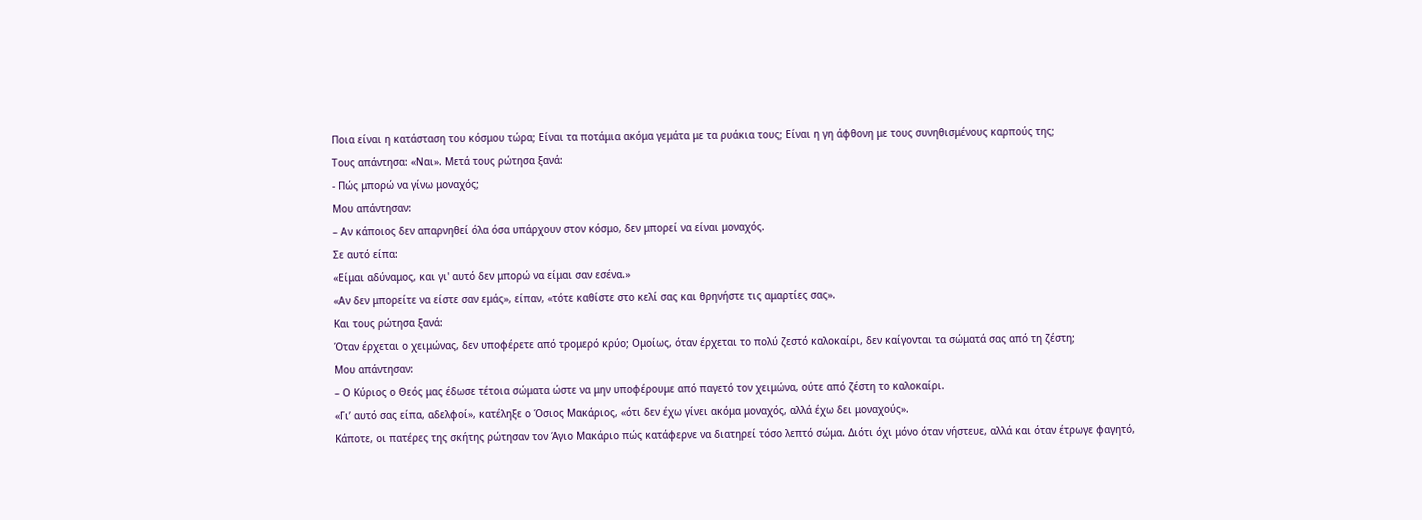Ποια είναι η κατάσταση του κόσμου τώρα; Είναι τα ποτάμια ακόμα γεμάτα με τα ρυάκια τους; Είναι η γη άφθονη με τους συνηθισμένους καρπούς της;
Τους απάντησα: «Ναι». Μετά τους ρώτησα ξανά:
- Πώς μπορώ να γίνω μοναχός;
Μου απάντησαν:
– Αν κάποιος δεν απαρνηθεί όλα όσα υπάρχουν στον κόσμο, δεν μπορεί να είναι μοναχός.
Σε αυτό είπα:
«Είμαι αδύναμος, και γι' αυτό δεν μπορώ να είμαι σαν εσένα.»
«Αν δεν μπορείτε να είστε σαν εμάς», είπαν, «τότε καθίστε στο κελί σας και θρηνήστε τις αμαρτίες σας».
Και τους ρώτησα ξανά:
Όταν έρχεται ο χειμώνας, δεν υποφέρετε από τρομερό κρύο; Ομοίως, όταν έρχεται το πολύ ζεστό καλοκαίρι, δεν καίγονται τα σώματά σας από τη ζέστη;
Μου απάντησαν:
– Ο Κύριος ο Θεός μας έδωσε τέτοια σώματα ώστε να μην υποφέρουμε από παγετό τον χειμώνα, ούτε από ζέστη το καλοκαίρι.
«Γι’ αυτό σας είπα, αδελφοί», κατέληξε ο Όσιος Μακάριος, «ότι δεν έχω γίνει ακόμα μοναχός, αλλά έχω δει μοναχούς».
Κάποτε, οι πατέρες της σκήτης ρώτησαν τον Άγιο Μακάριο πώς κατάφερνε να διατηρεί τόσο λεπτό σώμα. Διότι όχι μόνο όταν νήστευε, αλλά και όταν έτρωγε φαγητό,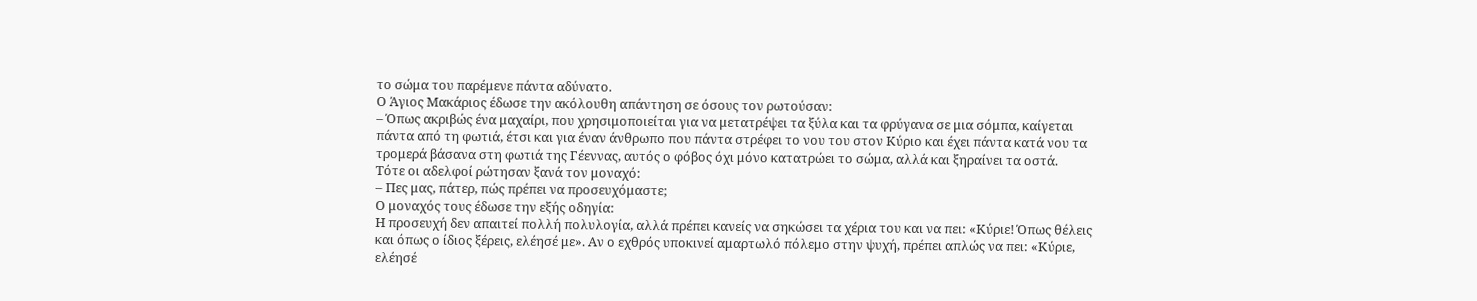το σώμα του παρέμενε πάντα αδύνατο.
Ο Άγιος Μακάριος έδωσε την ακόλουθη απάντηση σε όσους τον ρωτούσαν:
– Όπως ακριβώς ένα μαχαίρι, που χρησιμοποιείται για να μετατρέψει τα ξύλα και τα φρύγανα σε μια σόμπα, καίγεται πάντα από τη φωτιά, έτσι και για έναν άνθρωπο που πάντα στρέφει το νου του στον Κύριο και έχει πάντα κατά νου τα τρομερά βάσανα στη φωτιά της Γέεννας, αυτός ο φόβος όχι μόνο κατατρώει το σώμα, αλλά και ξηραίνει τα οστά.
Τότε οι αδελφοί ρώτησαν ξανά τον μοναχό:
– Πες μας, πάτερ, πώς πρέπει να προσευχόμαστε;
Ο μοναχός τους έδωσε την εξής οδηγία:
Η προσευχή δεν απαιτεί πολλή πολυλογία, αλλά πρέπει κανείς να σηκώσει τα χέρια του και να πει: «Κύριε! Όπως θέλεις και όπως ο ίδιος ξέρεις, ελέησέ με». Αν ο εχθρός υποκινεί αμαρτωλό πόλεμο στην ψυχή, πρέπει απλώς να πει: «Κύριε, ελέησέ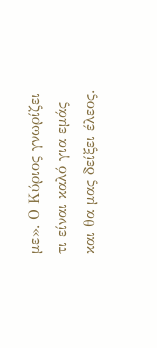με». Ο Κύριος γνωρίζει τι είναι καλό για εμάς και θα μας δείξει έλεος.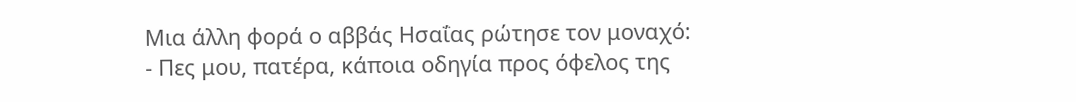Μια άλλη φορά ο αββάς Ησαΐας ρώτησε τον μοναχό:
- Πες μου, πατέρα, κάποια οδηγία προς όφελος της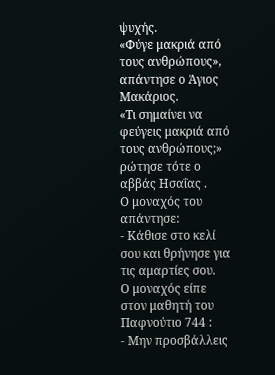ψυχής.
«Φύγε μακριά από τους ανθρώπους», απάντησε ο Άγιος Μακάριος.
«Τι σημαίνει να φεύγεις μακριά από τους ανθρώπους;» ρώτησε τότε ο αββάς Ησαΐας .
Ο μοναχός του απάντησε:
- Κάθισε στο κελί σου και θρήνησε για τις αμαρτίες σου.
Ο μοναχός είπε στον μαθητή του Παφνούτιο 744 :
- Μην προσβάλλεις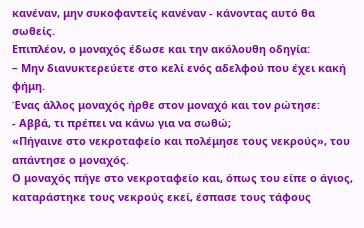κανέναν, μην συκοφαντείς κανέναν - κάνοντας αυτό θα σωθείς.
Επιπλέον, ο μοναχός έδωσε και την ακόλουθη οδηγία:
– Μην διανυκτερεύετε στο κελί ενός αδελφού που έχει κακή φήμη.
Ένας άλλος μοναχός ήρθε στον μοναχό και τον ρώτησε:
- Αββά, τι πρέπει να κάνω για να σωθώ;
«Πήγαινε στο νεκροταφείο και πολέμησε τους νεκρούς», του απάντησε ο μοναχός.
Ο μοναχός πήγε στο νεκροταφείο και, όπως του είπε ο άγιος, καταράστηκε τους νεκρούς εκεί, έσπασε τους τάφους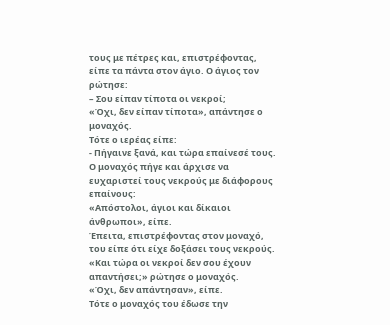τους με πέτρες και, επιστρέφοντας, είπε τα πάντα στον άγιο. Ο άγιος τον ρώτησε:
– Σου είπαν τίποτα οι νεκροί;
«Όχι, δεν είπαν τίποτα», απάντησε ο μοναχός.
Τότε ο ιερέας είπε:
- Πήγαινε ξανά, και τώρα επαίνεσέ τους.
Ο μοναχός πήγε και άρχισε να ευχαριστεί τους νεκρούς με διάφορους επαίνους:
«Απόστολοι, άγιοι και δίκαιοι άνθρωποι», είπε.
Έπειτα, επιστρέφοντας στον μοναχό, του είπε ότι είχε δοξάσει τους νεκρούς.
«Και τώρα οι νεκροί δεν σου έχουν απαντήσει;» ρώτησε ο μοναχός.
«Όχι, δεν απάντησαν», είπε.
Τότε ο μοναχός του έδωσε την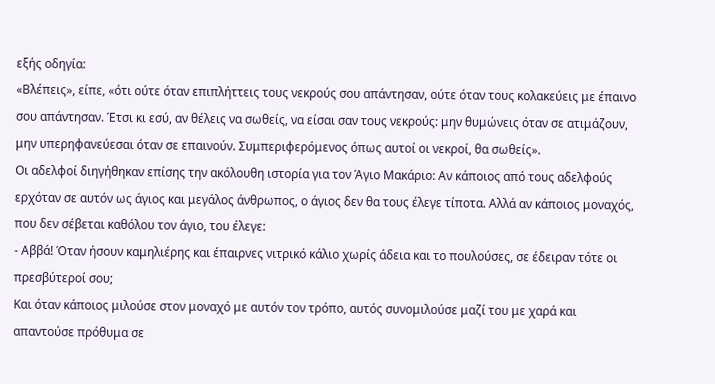εξής οδηγία:
«Βλέπεις», είπε, «ότι ούτε όταν επιπλήττεις τους νεκρούς σου απάντησαν, ούτε όταν τους κολακεύεις με έπαινο σου απάντησαν. Έτσι κι εσύ, αν θέλεις να σωθείς, να είσαι σαν τους νεκρούς: μην θυμώνεις όταν σε ατιμάζουν, μην υπερηφανεύεσαι όταν σε επαινούν. Συμπεριφερόμενος όπως αυτοί οι νεκροί, θα σωθείς».
Οι αδελφοί διηγήθηκαν επίσης την ακόλουθη ιστορία για τον Άγιο Μακάριο: Αν κάποιος από τους αδελφούς ερχόταν σε αυτόν ως άγιος και μεγάλος άνθρωπος, ο άγιος δεν θα τους έλεγε τίποτα. Αλλά αν κάποιος μοναχός, που δεν σέβεται καθόλου τον άγιο, του έλεγε:
- Αββά! Όταν ήσουν καμηλιέρης και έπαιρνες νιτρικό κάλιο χωρίς άδεια και το πουλούσες, σε έδειραν τότε οι πρεσβύτεροί σου;
Και όταν κάποιος μιλούσε στον μοναχό με αυτόν τον τρόπο, αυτός συνομιλούσε μαζί του με χαρά και απαντούσε πρόθυμα σε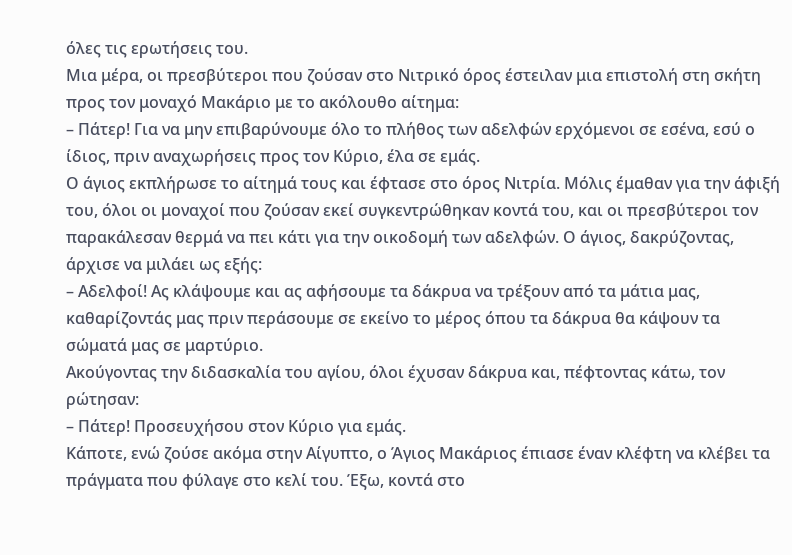όλες τις ερωτήσεις του.
Μια μέρα, οι πρεσβύτεροι που ζούσαν στο Νιτρικό όρος έστειλαν μια επιστολή στη σκήτη προς τον μοναχό Μακάριο με το ακόλουθο αίτημα:
– Πάτερ! Για να μην επιβαρύνουμε όλο το πλήθος των αδελφών ερχόμενοι σε εσένα, εσύ ο ίδιος, πριν αναχωρήσεις προς τον Κύριο, έλα σε εμάς.
Ο άγιος εκπλήρωσε το αίτημά τους και έφτασε στο όρος Νιτρία. Μόλις έμαθαν για την άφιξή του, όλοι οι μοναχοί που ζούσαν εκεί συγκεντρώθηκαν κοντά του, και οι πρεσβύτεροι τον παρακάλεσαν θερμά να πει κάτι για την οικοδομή των αδελφών. Ο άγιος, δακρύζοντας, άρχισε να μιλάει ως εξής:
– Αδελφοί! Ας κλάψουμε και ας αφήσουμε τα δάκρυα να τρέξουν από τα μάτια μας, καθαρίζοντάς μας πριν περάσουμε σε εκείνο το μέρος όπου τα δάκρυα θα κάψουν τα σώματά μας σε μαρτύριο.
Ακούγοντας την διδασκαλία του αγίου, όλοι έχυσαν δάκρυα και, πέφτοντας κάτω, τον ρώτησαν:
– Πάτερ! Προσευχήσου στον Κύριο για εμάς.
Κάποτε, ενώ ζούσε ακόμα στην Αίγυπτο, ο Άγιος Μακάριος έπιασε έναν κλέφτη να κλέβει τα πράγματα που φύλαγε στο κελί του. Έξω, κοντά στο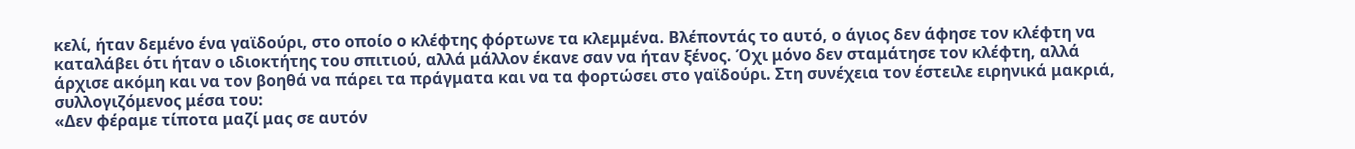κελί, ήταν δεμένο ένα γαϊδούρι, στο οποίο ο κλέφτης φόρτωνε τα κλεμμένα. Βλέποντάς το αυτό, ο άγιος δεν άφησε τον κλέφτη να καταλάβει ότι ήταν ο ιδιοκτήτης του σπιτιού, αλλά μάλλον έκανε σαν να ήταν ξένος. Όχι μόνο δεν σταμάτησε τον κλέφτη, αλλά άρχισε ακόμη και να τον βοηθά να πάρει τα πράγματα και να τα φορτώσει στο γαϊδούρι. Στη συνέχεια τον έστειλε ειρηνικά μακριά, συλλογιζόμενος μέσα του:
«Δεν φέραμε τίποτα μαζί μας σε αυτόν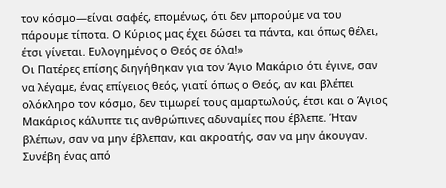τον κόσμο—είναι σαφές, επομένως, ότι δεν μπορούμε να του πάρουμε τίποτα. Ο Κύριος μας έχει δώσει τα πάντα, και όπως θέλει, έτσι γίνεται. Ευλογημένος ο Θεός σε όλα!»
Οι Πατέρες επίσης διηγήθηκαν για τον Άγιο Μακάριο ότι έγινε, σαν να λέγαμε, ένας επίγειος θεός, γιατί όπως ο Θεός, αν και βλέπει ολόκληρο τον κόσμο, δεν τιμωρεί τους αμαρτωλούς, έτσι και ο Άγιος Μακάριος κάλυπτε τις ανθρώπινες αδυναμίες που έβλεπε. Ήταν βλέπων, σαν να μην έβλεπαν, και ακροατής, σαν να μην άκουγαν.
Συνέβη ένας από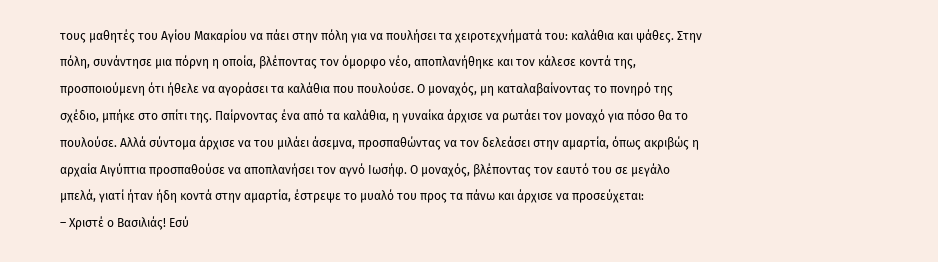τους μαθητές του Αγίου Μακαρίου να πάει στην πόλη για να πουλήσει τα χειροτεχνήματά του: καλάθια και ψάθες. Στην πόλη, συνάντησε μια πόρνη η οποία, βλέποντας τον όμορφο νέο, αποπλανήθηκε και τον κάλεσε κοντά της, προσποιούμενη ότι ήθελε να αγοράσει τα καλάθια που πουλούσε. Ο μοναχός, μη καταλαβαίνοντας το πονηρό της σχέδιο, μπήκε στο σπίτι της. Παίρνοντας ένα από τα καλάθια, η γυναίκα άρχισε να ρωτάει τον μοναχό για πόσο θα το πουλούσε. Αλλά σύντομα άρχισε να του μιλάει άσεμνα, προσπαθώντας να τον δελεάσει στην αμαρτία, όπως ακριβώς η αρχαία Αιγύπτια προσπαθούσε να αποπλανήσει τον αγνό Ιωσήφ. Ο μοναχός, βλέποντας τον εαυτό του σε μεγάλο μπελά, γιατί ήταν ήδη κοντά στην αμαρτία, έστρεψε το μυαλό του προς τα πάνω και άρχισε να προσεύχεται:
– Χριστέ ο Βασιλιάς! Εσύ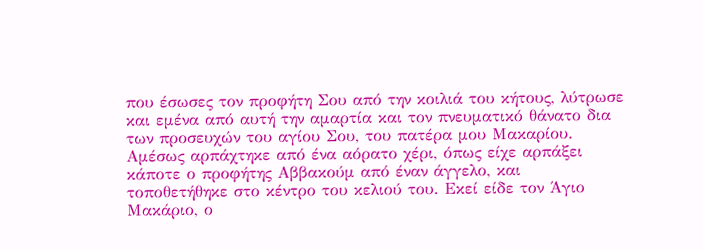που έσωσες τον προφήτη Σου από την κοιλιά του κήτους, λύτρωσε και εμένα από αυτή την αμαρτία και τον πνευματικό θάνατο δια των προσευχών του αγίου Σου, του πατέρα μου Μακαρίου.
Αμέσως αρπάχτηκε από ένα αόρατο χέρι, όπως είχε αρπάξει κάποτε ο προφήτης Αββακούμ από έναν άγγελο, και τοποθετήθηκε στο κέντρο του κελιού του. Εκεί είδε τον Άγιο Μακάριο, ο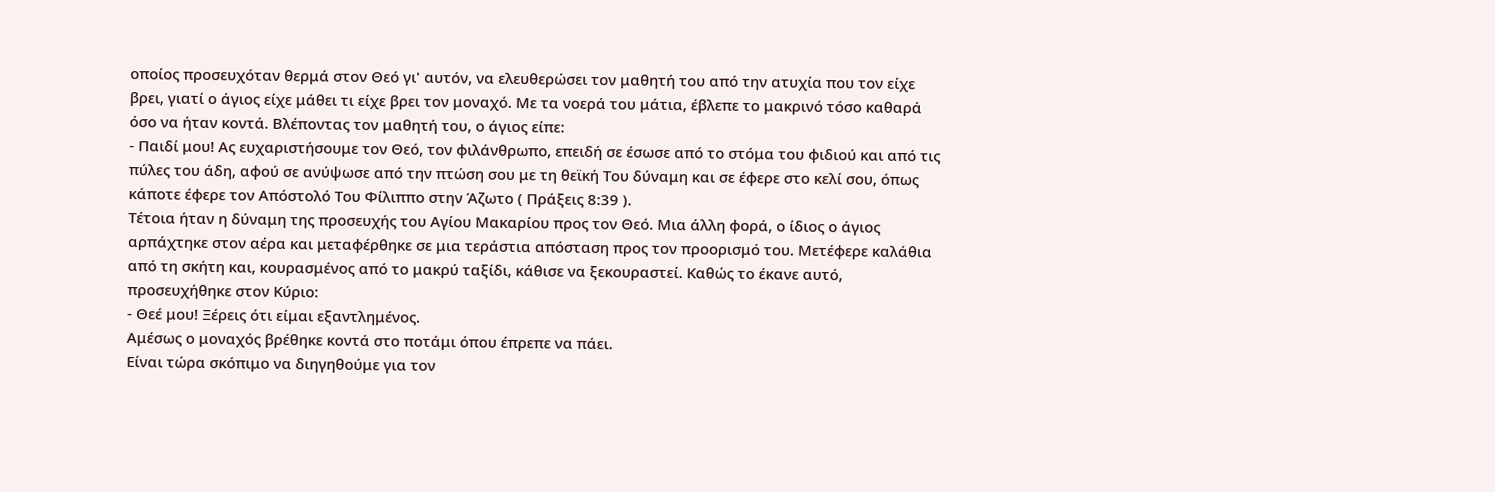οποίος προσευχόταν θερμά στον Θεό γι' αυτόν, να ελευθερώσει τον μαθητή του από την ατυχία που τον είχε βρει, γιατί ο άγιος είχε μάθει τι είχε βρει τον μοναχό. Με τα νοερά του μάτια, έβλεπε το μακρινό τόσο καθαρά όσο να ήταν κοντά. Βλέποντας τον μαθητή του, ο άγιος είπε:
- Παιδί μου! Ας ευχαριστήσουμε τον Θεό, τον φιλάνθρωπο, επειδή σε έσωσε από το στόμα του φιδιού και από τις πύλες του άδη, αφού σε ανύψωσε από την πτώση σου με τη θεϊκή Του δύναμη και σε έφερε στο κελί σου, όπως κάποτε έφερε τον Απόστολό Του Φίλιππο στην Άζωτο ( Πράξεις 8:39 ).
Τέτοια ήταν η δύναμη της προσευχής του Αγίου Μακαρίου προς τον Θεό. Μια άλλη φορά, ο ίδιος ο άγιος αρπάχτηκε στον αέρα και μεταφέρθηκε σε μια τεράστια απόσταση προς τον προορισμό του. Μετέφερε καλάθια από τη σκήτη και, κουρασμένος από το μακρύ ταξίδι, κάθισε να ξεκουραστεί. Καθώς το έκανε αυτό, προσευχήθηκε στον Κύριο:
- Θεέ μου! Ξέρεις ότι είμαι εξαντλημένος.
Αμέσως ο μοναχός βρέθηκε κοντά στο ποτάμι όπου έπρεπε να πάει.
Είναι τώρα σκόπιμο να διηγηθούμε για τον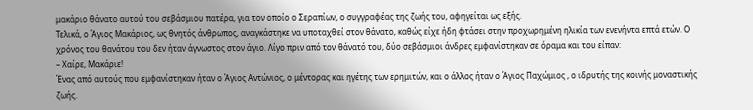μακάριο θάνατο αυτού του σεβάσμιου πατέρα, για τον οποίο ο Σεραπίων, ο συγγραφέας της ζωής του, αφηγείται ως εξής.
Τελικά, ο Άγιος Μακάριος, ως θνητός άνθρωπος, αναγκάστηκε να υποταχθεί στον θάνατο, καθώς είχε ήδη φτάσει στην προχωρημένη ηλικία των ενενήντα επτά ετών. Ο χρόνος του θανάτου του δεν ήταν άγνωστος στον άγιο. Λίγο πριν από τον θάνατό του, δύο σεβάσμιοι άνδρες εμφανίστηκαν σε όραμα και του είπαν:
– Χαίρε, Μακάριε!
Ένας από αυτούς που εμφανίστηκαν ήταν ο Άγιος Αντώνιος, ο μέντορας και ηγέτης των ερημιτών, και ο άλλος ήταν ο Άγιος Παχώμιος , ο ιδρυτής της κοινής μοναστικής ζωής.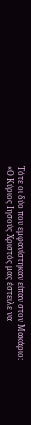Τότε οι δύο που εμφανίστηκαν είπαν στον Μακάριο:
«Ο Κύριος Ιησούς Χριστός μας έστειλε να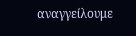αναγγείλουμε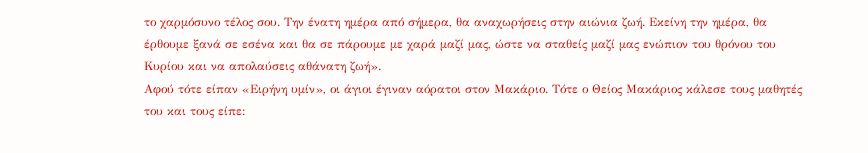το χαρμόσυνο τέλος σου. Την ένατη ημέρα από σήμερα, θα αναχωρήσεις στην αιώνια ζωή. Εκείνη την ημέρα, θα έρθουμε ξανά σε εσένα και θα σε πάρουμε με χαρά μαζί μας, ώστε να σταθείς μαζί μας ενώπιον του θρόνου του Κυρίου και να απολαύσεις αθάνατη ζωή».
Αφού τότε είπαν «Ειρήνη υμίν», οι άγιοι έγιναν αόρατοι στον Μακάριο. Τότε ο Θείος Μακάριος κάλεσε τους μαθητές του και τους είπε: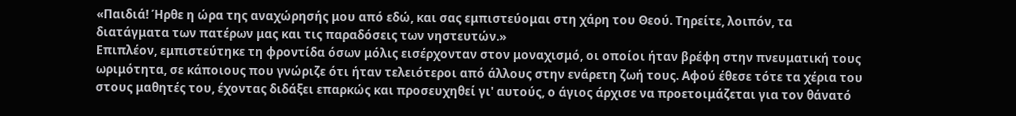«Παιδιά! Ήρθε η ώρα της αναχώρησής μου από εδώ, και σας εμπιστεύομαι στη χάρη του Θεού. Τηρείτε, λοιπόν, τα διατάγματα των πατέρων μας και τις παραδόσεις των νηστευτών.»
Επιπλέον, εμπιστεύτηκε τη φροντίδα όσων μόλις εισέρχονταν στον μοναχισμό, οι οποίοι ήταν βρέφη στην πνευματική τους ωριμότητα, σε κάποιους που γνώριζε ότι ήταν τελειότεροι από άλλους στην ενάρετη ζωή τους. Αφού έθεσε τότε τα χέρια του στους μαθητές του, έχοντας διδάξει επαρκώς και προσευχηθεί γι' αυτούς, ο άγιος άρχισε να προετοιμάζεται για τον θάνατό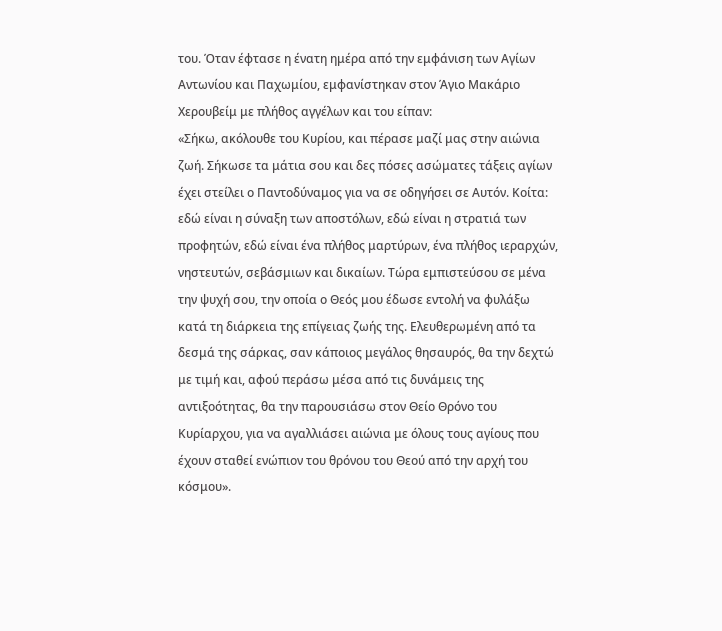του. Όταν έφτασε η ένατη ημέρα από την εμφάνιση των Αγίων Αντωνίου και Παχωμίου, εμφανίστηκαν στον Άγιο Μακάριο Χερουβείμ με πλήθος αγγέλων και του είπαν:
«Σήκω, ακόλουθε του Κυρίου, και πέρασε μαζί μας στην αιώνια ζωή. Σήκωσε τα μάτια σου και δες πόσες ασώματες τάξεις αγίων έχει στείλει ο Παντοδύναμος για να σε οδηγήσει σε Αυτόν. Κοίτα: εδώ είναι η σύναξη των αποστόλων, εδώ είναι η στρατιά των προφητών, εδώ είναι ένα πλήθος μαρτύρων, ένα πλήθος ιεραρχών, νηστευτών, σεβάσμιων και δικαίων. Τώρα εμπιστεύσου σε μένα την ψυχή σου, την οποία ο Θεός μου έδωσε εντολή να φυλάξω κατά τη διάρκεια της επίγειας ζωής της. Ελευθερωμένη από τα δεσμά της σάρκας, σαν κάποιος μεγάλος θησαυρός, θα την δεχτώ με τιμή και, αφού περάσω μέσα από τις δυνάμεις της αντιξοότητας, θα την παρουσιάσω στον Θείο Θρόνο του Κυρίαρχου, για να αγαλλιάσει αιώνια με όλους τους αγίους που έχουν σταθεί ενώπιον του θρόνου του Θεού από την αρχή του κόσμου».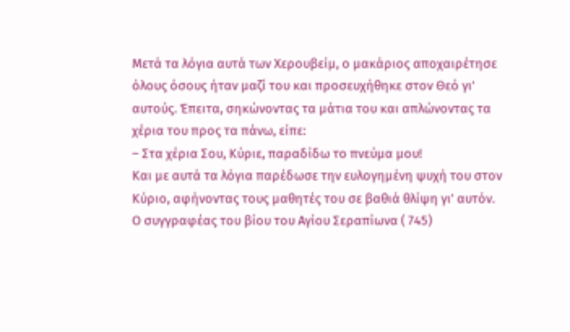Μετά τα λόγια αυτά των Χερουβείμ, ο μακάριος αποχαιρέτησε όλους όσους ήταν μαζί του και προσευχήθηκε στον Θεό γι' αυτούς. Έπειτα, σηκώνοντας τα μάτια του και απλώνοντας τα χέρια του προς τα πάνω, είπε:
– Στα χέρια Σου, Κύριε, παραδίδω το πνεύμα μου!
Και με αυτά τα λόγια παρέδωσε την ευλογημένη ψυχή του στον Κύριο, αφήνοντας τους μαθητές του σε βαθιά θλίψη γι' αυτόν.
Ο συγγραφέας του βίου του Αγίου Σεραπίωνα ( 745)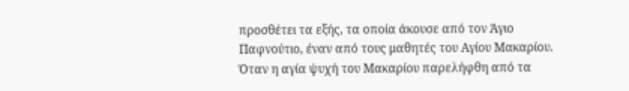προσθέτει τα εξής, τα οποία άκουσε από τον Άγιο Παφνούτιο, έναν από τους μαθητές του Αγίου Μακαρίου. Όταν η αγία ψυχή του Μακαρίου παρελήφθη από τα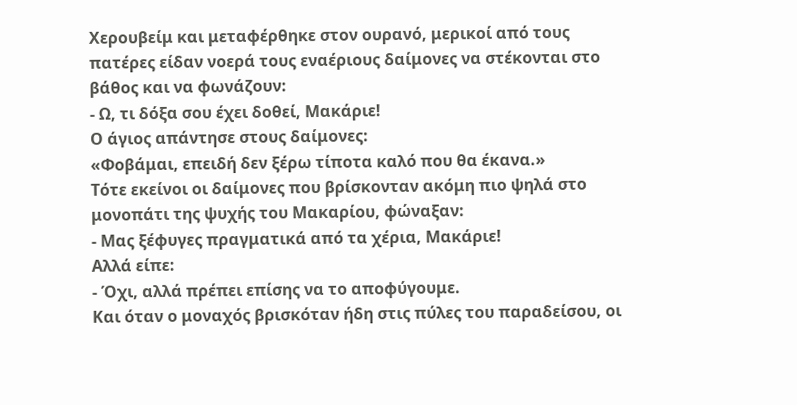Χερουβείμ και μεταφέρθηκε στον ουρανό, μερικοί από τους πατέρες είδαν νοερά τους εναέριους δαίμονες να στέκονται στο βάθος και να φωνάζουν:
- Ω, τι δόξα σου έχει δοθεί, Μακάριε!
Ο άγιος απάντησε στους δαίμονες:
«Φοβάμαι, επειδή δεν ξέρω τίποτα καλό που θα έκανα.»
Τότε εκείνοι οι δαίμονες που βρίσκονταν ακόμη πιο ψηλά στο μονοπάτι της ψυχής του Μακαρίου, φώναξαν:
- Μας ξέφυγες πραγματικά από τα χέρια, Μακάριε!
Αλλά είπε:
- Όχι, αλλά πρέπει επίσης να το αποφύγουμε.
Και όταν ο μοναχός βρισκόταν ήδη στις πύλες του παραδείσου, οι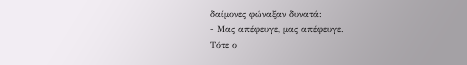δαίμονες φώναξαν δυνατά:
- Μας απέφευγε, μας απέφευγε.
Τότε ο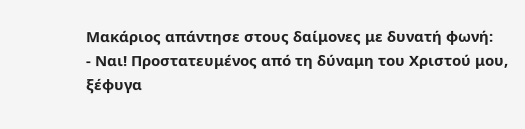Μακάριος απάντησε στους δαίμονες με δυνατή φωνή:
- Ναι! Προστατευμένος από τη δύναμη του Χριστού μου, ξέφυγα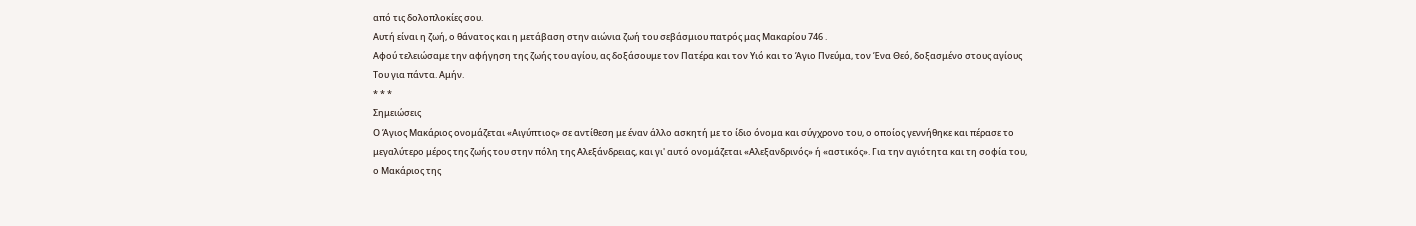από τις δολοπλοκίες σου.
Αυτή είναι η ζωή, ο θάνατος και η μετάβαση στην αιώνια ζωή του σεβάσμιου πατρός μας Μακαρίου 746 .
Αφού τελειώσαμε την αφήγηση της ζωής του αγίου, ας δοξάσουμε τον Πατέρα και τον Υιό και το Άγιο Πνεύμα, τον Ένα Θεό, δοξασμένο στους αγίους Του για πάντα. Αμήν.
* * *
Σημειώσεις
Ο Άγιος Μακάριος ονομάζεται «Αιγύπτιος» σε αντίθεση με έναν άλλο ασκητή με το ίδιο όνομα και σύγχρονο του, ο οποίος γεννήθηκε και πέρασε το μεγαλύτερο μέρος της ζωής του στην πόλη της Αλεξάνδρειας, και γι' αυτό ονομάζεται «Αλεξανδρινός» ή «αστικός». Για την αγιότητα και τη σοφία του, ο Μακάριος της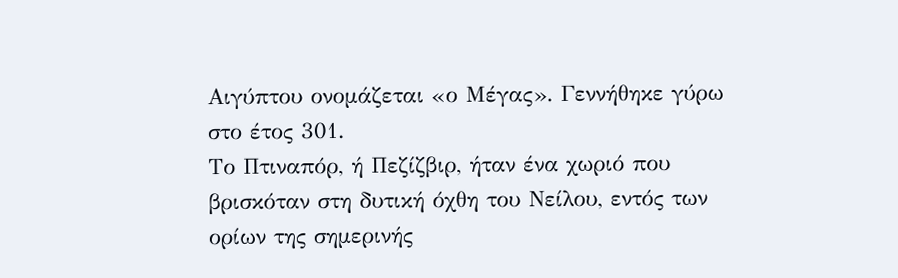Αιγύπτου ονομάζεται «ο Μέγας». Γεννήθηκε γύρω στο έτος 301.
Το Πτιναπόρ, ή Πεζίζβιρ, ήταν ένα χωριό που βρισκόταν στη δυτική όχθη του Νείλου, εντός των ορίων της σημερινής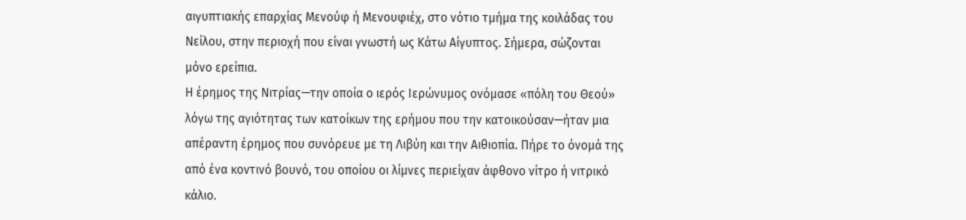αιγυπτιακής επαρχίας Μενούφ ή Μενουφιέχ, στο νότιο τμήμα της κοιλάδας του Νείλου, στην περιοχή που είναι γνωστή ως Κάτω Αίγυπτος. Σήμερα, σώζονται μόνο ερείπια.
Η έρημος της Νιτρίας—την οποία ο ιερός Ιερώνυμος ονόμασε «πόλη του Θεού» λόγω της αγιότητας των κατοίκων της ερήμου που την κατοικούσαν—ήταν μια απέραντη έρημος που συνόρευε με τη Λιβύη και την Αιθιοπία. Πήρε το όνομά της από ένα κοντινό βουνό, του οποίου οι λίμνες περιείχαν άφθονο νίτρο ή νιτρικό κάλιο.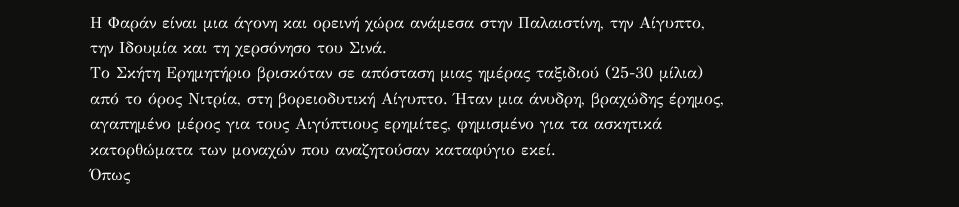Η Φαράν είναι μια άγονη και ορεινή χώρα ανάμεσα στην Παλαιστίνη, την Αίγυπτο, την Ιδουμία και τη χερσόνησο του Σινά.
Το Σκήτη Ερημητήριο βρισκόταν σε απόσταση μιας ημέρας ταξιδιού (25-30 μίλια) από το όρος Νιτρία, στη βορειοδυτική Αίγυπτο. Ήταν μια άνυδρη, βραχώδης έρημος, αγαπημένο μέρος για τους Αιγύπτιους ερημίτες, φημισμένο για τα ασκητικά κατορθώματα των μοναχών που αναζητούσαν καταφύγιο εκεί.
Όπως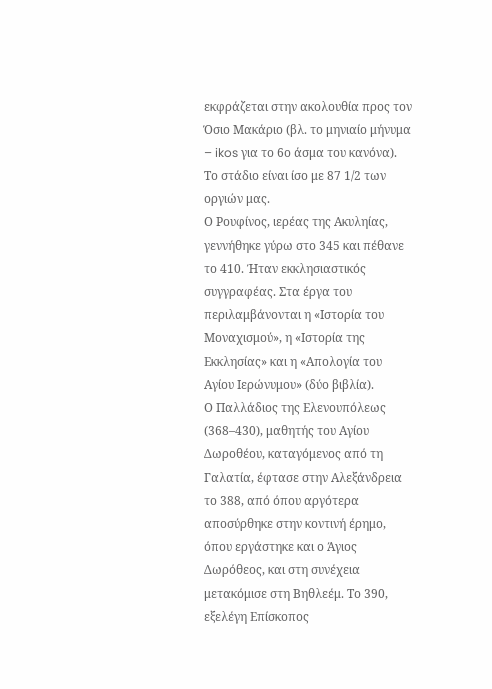εκφράζεται στην ακολουθία προς τον Όσιο Μακάριο (βλ. το μηνιαίο μήνυμα – ikos για το 6ο άσμα του κανόνα).
Το στάδιο είναι ίσο με 87 1/2 των οργιών μας.
Ο Ρουφίνος, ιερέας της Ακυληίας, γεννήθηκε γύρω στο 345 και πέθανε το 410. Ήταν εκκλησιαστικός συγγραφέας. Στα έργα του περιλαμβάνονται η «Ιστορία του Μοναχισμού», η «Ιστορία της Εκκλησίας» και η «Απολογία του Αγίου Ιερώνυμου» (δύο βιβλία).
Ο Παλλάδιος της Ελενουπόλεως (368–430), μαθητής του Αγίου Δωροθέου, καταγόμενος από τη Γαλατία, έφτασε στην Αλεξάνδρεια το 388, από όπου αργότερα αποσύρθηκε στην κοντινή έρημο, όπου εργάστηκε και ο Άγιος Δωρόθεος, και στη συνέχεια μετακόμισε στη Βηθλεέμ. Το 390, εξελέγη Επίσκοπος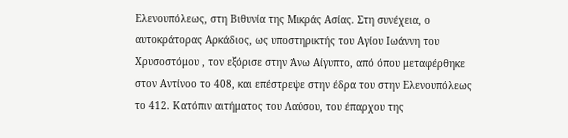Ελενουπόλεως, στη Βιθυνία της Μικράς Ασίας. Στη συνέχεια, ο αυτοκράτορας Αρκάδιος, ως υποστηρικτής του Αγίου Ιωάννη του Χρυσοστόμου , τον εξόρισε στην Άνω Αίγυπτο, από όπου μεταφέρθηκε στον Αντίνοο το 408, και επέστρεψε στην έδρα του στην Ελενουπόλεως το 412. Κατόπιν αιτήματος του Λαύσου, του έπαρχου της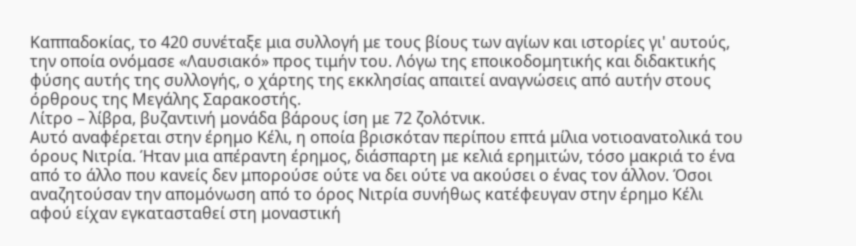Καππαδοκίας, το 420 συνέταξε μια συλλογή με τους βίους των αγίων και ιστορίες γι' αυτούς, την οποία ονόμασε «Λαυσιακό» προς τιμήν του. Λόγω της εποικοδομητικής και διδακτικής φύσης αυτής της συλλογής, ο χάρτης της εκκλησίας απαιτεί αναγνώσεις από αυτήν στους όρθρους της Μεγάλης Σαρακοστής.
Λίτρο – λίβρα, βυζαντινή μονάδα βάρους ίση με 72 ζολότνικ.
Αυτό αναφέρεται στην έρημο Κέλι, η οποία βρισκόταν περίπου επτά μίλια νοτιοανατολικά του όρους Νιτρία. Ήταν μια απέραντη έρημος, διάσπαρτη με κελιά ερημιτών, τόσο μακριά το ένα από το άλλο που κανείς δεν μπορούσε ούτε να δει ούτε να ακούσει ο ένας τον άλλον. Όσοι αναζητούσαν την απομόνωση από το όρος Νιτρία συνήθως κατέφευγαν στην έρημο Κέλι αφού είχαν εγκατασταθεί στη μοναστική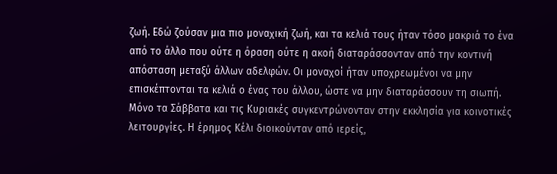ζωή. Εδώ ζούσαν μια πιο μοναχική ζωή, και τα κελιά τους ήταν τόσο μακριά το ένα από το άλλο που ούτε η όραση ούτε η ακοή διαταράσσονταν από την κοντινή απόσταση μεταξύ άλλων αδελφών. Οι μοναχοί ήταν υποχρεωμένοι να μην επισκέπτονται τα κελιά ο ένας του άλλου, ώστε να μην διαταράσσουν τη σιωπή. Μόνο τα Σάββατα και τις Κυριακές συγκεντρώνονταν στην εκκλησία για κοινοτικές λειτουργίες. Η έρημος Κέλι διοικούνταν από ιερείς,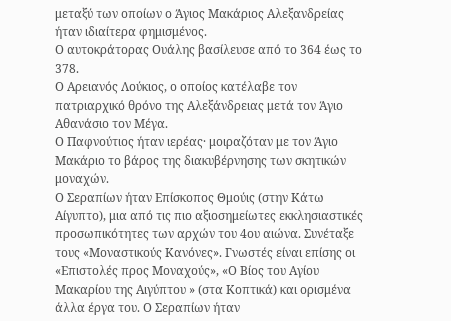μεταξύ των οποίων ο Άγιος Μακάριος Αλεξανδρείας ήταν ιδιαίτερα φημισμένος.
Ο αυτοκράτορας Ουάλης βασίλευσε από το 364 έως το 378.
Ο Αρειανός Λούκιος, ο οποίος κατέλαβε τον πατριαρχικό θρόνο της Αλεξάνδρειας μετά τον Άγιο Αθανάσιο τον Μέγα.
Ο Παφνούτιος ήταν ιερέας· μοιραζόταν με τον Άγιο Μακάριο το βάρος της διακυβέρνησης των σκητικών μοναχών.
Ο Σεραπίων ήταν Επίσκοπος Θμούις (στην Κάτω Αίγυπτο), μια από τις πιο αξιοσημείωτες εκκλησιαστικές προσωπικότητες των αρχών του 4ου αιώνα. Συνέταξε τους «Μοναστικούς Κανόνες». Γνωστές είναι επίσης οι «Επιστολές προς Μοναχούς», «Ο Βίος του Αγίου Μακαρίου της Αιγύπτου » (στα Κοπτικά) και ορισμένα άλλα έργα του. Ο Σεραπίων ήταν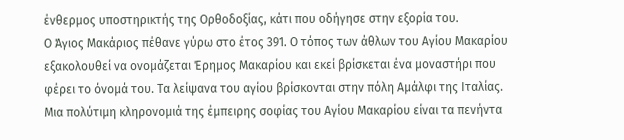ένθερμος υποστηρικτής της Ορθοδοξίας, κάτι που οδήγησε στην εξορία του.
Ο Άγιος Μακάριος πέθανε γύρω στο έτος 391. Ο τόπος των άθλων του Αγίου Μακαρίου εξακολουθεί να ονομάζεται Έρημος Μακαρίου και εκεί βρίσκεται ένα μοναστήρι που φέρει το όνομά του. Τα λείψανα του αγίου βρίσκονται στην πόλη Αμάλφι της Ιταλίας. Μια πολύτιμη κληρονομιά της έμπειρης σοφίας του Αγίου Μακαρίου είναι τα πενήντα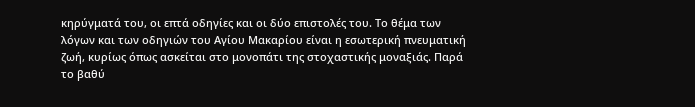κηρύγματά του, οι επτά οδηγίες και οι δύο επιστολές του. Το θέμα των λόγων και των οδηγιών του Αγίου Μακαρίου είναι η εσωτερική πνευματική ζωή, κυρίως όπως ασκείται στο μονοπάτι της στοχαστικής μοναξιάς. Παρά το βαθύ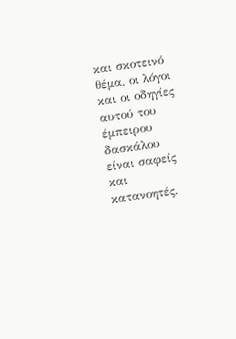και σκοτεινό θέμα, οι λόγοι και οι οδηγίες αυτού του έμπειρου δασκάλου είναι σαφείς και κατανοητές.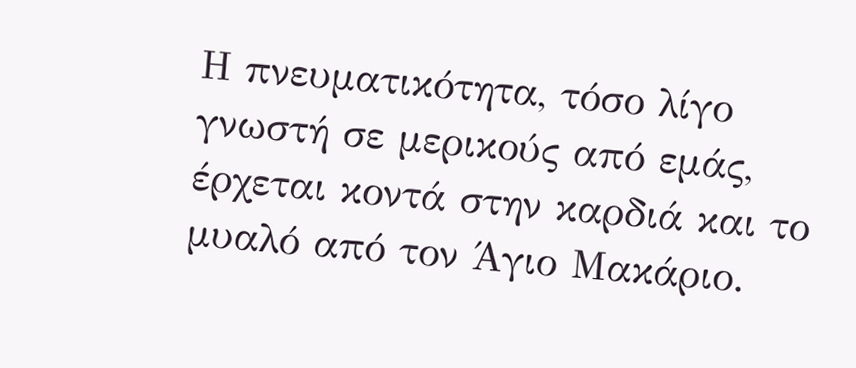Η πνευματικότητα, τόσο λίγο γνωστή σε μερικούς από εμάς, έρχεται κοντά στην καρδιά και το μυαλό από τον Άγιο Μακάριο.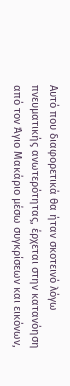Αυτό που διαφορετικά θα ήταν σκοτεινό λόγω πνευματικής ανωτερότητας, έρχεται στην κατανόηση από τον Άγιο Μακάριο μέσω συγκρίσεων και εικόνων,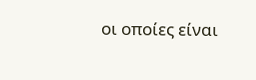οι οποίες είναι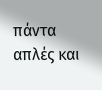πάντα απλές και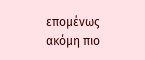επομένως ακόμη πιο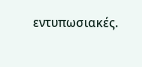εντυπωσιακές.